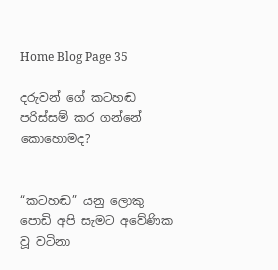Home Blog Page 35

දරුවන් ගේ කටහඬ පරිස්සම් කර ගන්නේ කොහොමද?


“කටහඬ” යනු ලොකු පොඩි අපි සැමට අවේණික වූ වටිනා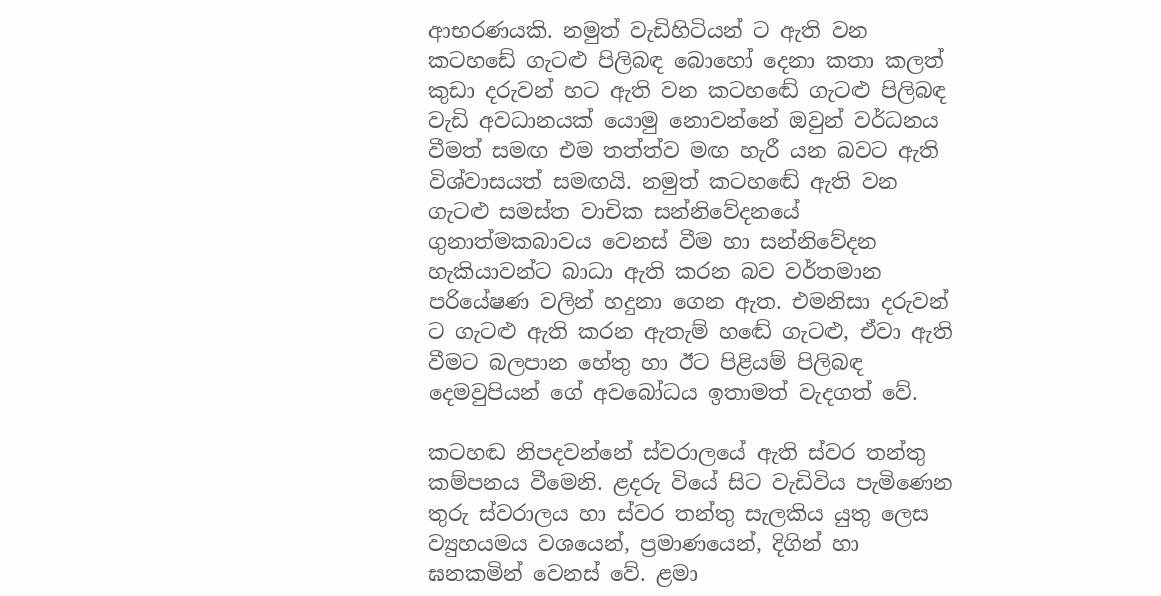ආභරණයකි. නමුත් වැඩිහිටියන් ට ඇති වන කටහඩේ ගැටළු පිලිබඳ බොහෝ දෙනා කතා කලත් කුඩා දරුවන් හට ඇති වන කටහඬේ ගැටළු පිලිබඳ වැඩි අවධානයක් යොමු නොවන්නේ ඔවුන් වර්ධනය වීමත් සමඟ එම තත්ත්ව මඟ හැරී යන බවට ඇති විශ්වාසයත් සමඟයි. නමුත් කටහඬේ ඇති වන ගැටළු සමස්ත වාචික සන්නිවේදනයේ ගුනාත්මකබාවය වෙනස් වීම හා සන්නිවේදන හැකියාවන්ට බාධා ඇති කරන බව වර්තමාන පරියේෂණ වලින් හදුනා ගෙන ඇත. එමනිසා දරුවන් ට ගැටළු ඇති කරන ඇතැම් හඬේ ගැටළු, ඒවා ඇති වීමට බලපාන හේතු හා ඊට පිළියම් පිලිබඳ දෙමවුපියන් ගේ අවබෝධය ඉතාමත් වැදගත් වේ.

කටහඬ නිපදවන්නේ ස්වරාලයේ ඇති ස්වර තන්තු කම්පනය වීමෙනි. ළදරු වියේ සිට වැඩිවිය පැමිණෙන තුරු ස්වරාලය හා ස්වර තන්තු සැලකිය යුතු ලෙස ව්‍යුහයමය වශයෙන්, ප්‍රමාණයෙන්, දිගින් හා ඝනකමින් වෙනස් වේ. ළමා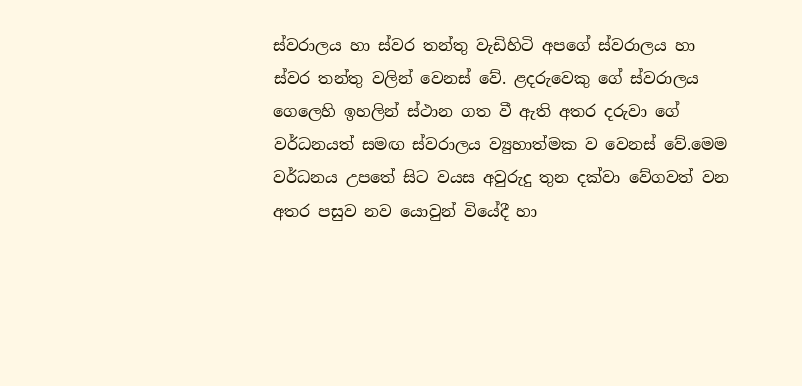ස්වරාලය හා ස්වර තන්තු වැඩිහිටි අපගේ ස්වරාලය හා ස්වර තන්තු වලින් වෙනස් වේ. ළදරුවෙකු ගේ ස්වරාලය ගෙලෙහි ඉහලින් ස්ථාන ගත වී ඇති අතර දරුවා ගේ වර්ධනයත් සමඟ ස්වරාලය ව්‍යුහාත්මක ව වෙනස් වේ.මෙම වර්ධනය උපතේ සිට වයස අවුරුදු තුන දක්වා වේගවත් වන අතර පසුව නව යොවුන් වියේදී හා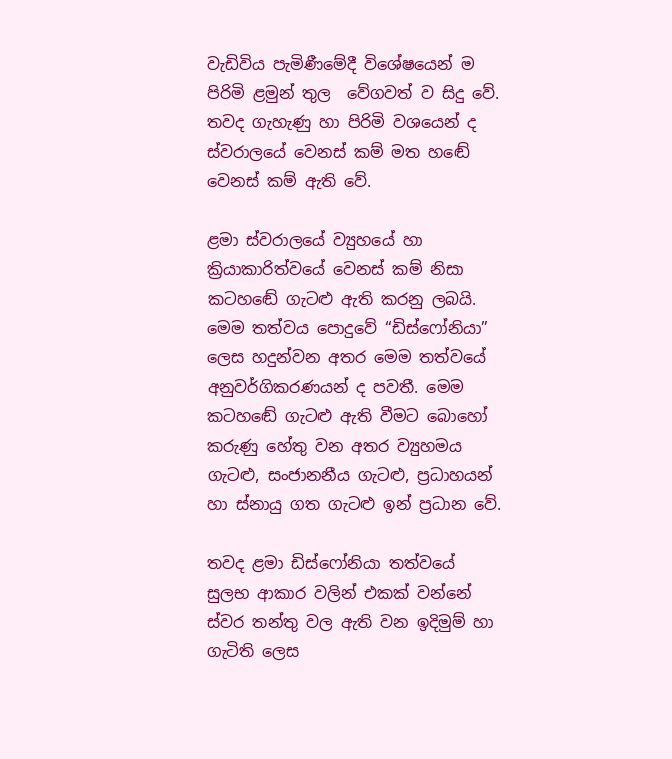වැඩිවිය පැමිණීමේදී විශේෂයෙන් ම පිරිමි ළමුන් තුල  වේගවත් ව සිදු වේ. තවද ගැහැණු හා පිරිමි වශයෙන් ද ස්වරාලයේ වෙනස් කම් මත හඬේ වෙනස් කම් ඇති වේ.

ළමා ස්වරාලයේ ව්‍යුහයේ හා ක්‍රියාකාරිත්වයේ වෙනස් කම් නිසා කටහඬේ ගැටළු ඇති කරනු ලබයි. මෙම තත්වය පොදුවේ “ඩිස්ෆෝනියා” ලෙස හදුන්වන අතර මෙම තත්වයේ අනුවර්ගිකරණයන් ද පවතී. මෙම කටහඬේ ගැටළු ඇති වීමට බොහෝ කරුණු හේතු වන අතර ව්‍යුහමය ගැටළු, සංජානනීය ගැටළු, ප්‍රධාහයන් හා ස්නායු ගත ගැටළු ඉන් ප්‍රධාන වේ.

තවද ළමා ඩිස්ෆෝනියා තත්වයේ සුලභ ආකාර වලින් එකක් වන්නේ ස්වර තන්තු වල ඇති වන ඉදිමුම් හා ගැටිති ලෙස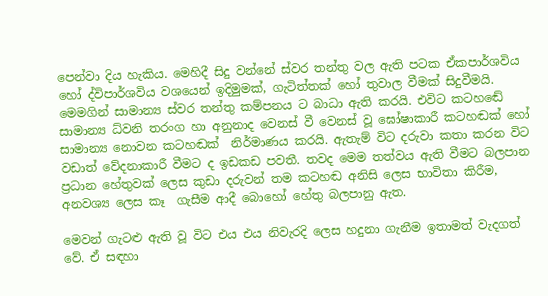පෙන්වා දිය හැකිය. මෙහිදී සිදු වන්නේ ස්වර තන්තු වල ඇති පටක ඒකපාර්ශවිය හෝ ද්විපාර්ශවිය වශයෙන් ඉදිමුමක්, ගැටිත්තක් හෝ තුවාල වීමක් සිදුවීමයි. මෙමගින් සාමාන්‍ය ස්වර තන්තු කම්පනය ට බාධා ඇති කරයි. එවිට කටහඬේ සාමාන්‍ය ධ්වනි තරංග හා අනුනාද වෙනස් වී වෙනස් වූ ඝෝෂාකාරී කටහඬක් හෝ සාමාන්‍ය නොවන කටහඬක්  නිර්මාණය කරයි. ඇතැම් විට දරුවා කතා කරන විට වඩාත් වේදනාකාරී වීමට ද ඉඩකඩ පවතී. තවද මෙම තත්වය ඇති වීමට බලපාන ප්‍රධාන හේතුවක් ලෙස කුඩා දරුවන් තම කටහඬ අනිසි ලෙස භාවිතා කිරීම, අනවශ්‍ය ලෙස කෑ  ගැසීම ආදී බොහෝ හේතු බලපානු ඇත.

මෙවන් ගැටළු ඇති වූ විට එය එය නිවැරදි ලෙස හදුනා ගැනීම ඉතාමත් වැදගත් වේ. ඒ සඳහා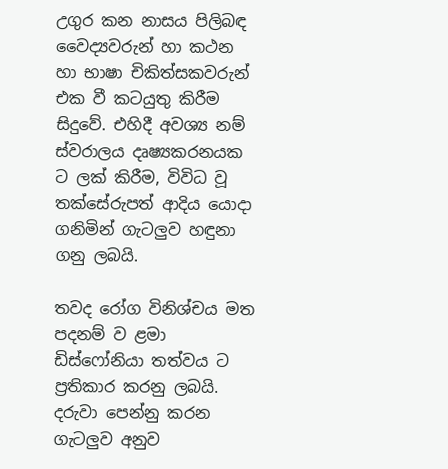උගුර කන නාසය පිලිබඳ වෛද්‍යවරුන් හා කථන  හා භාෂා චිකිත්සකවරුන් එක වී කටයුතු කිරීම සිදුවේ. එහිදී අවශ්‍ය නම් ස්වරාලය දෘෂ්‍යකරනයක ට ලක් කිරීම, විවිධ වූ තක්සේරුපත් ආදිය යොදා ගනිමින් ගැටලුව හඳුනා ගනු ලබයි.

තවද රෝග විනිශ්චය මත පදනම් ව ළමා ඩිස්ෆෝනියා තත්වය ට ප්‍රතිකාර කරනු ලබයි. දරුවා පෙන්නු කරන ගැටලුව අනුව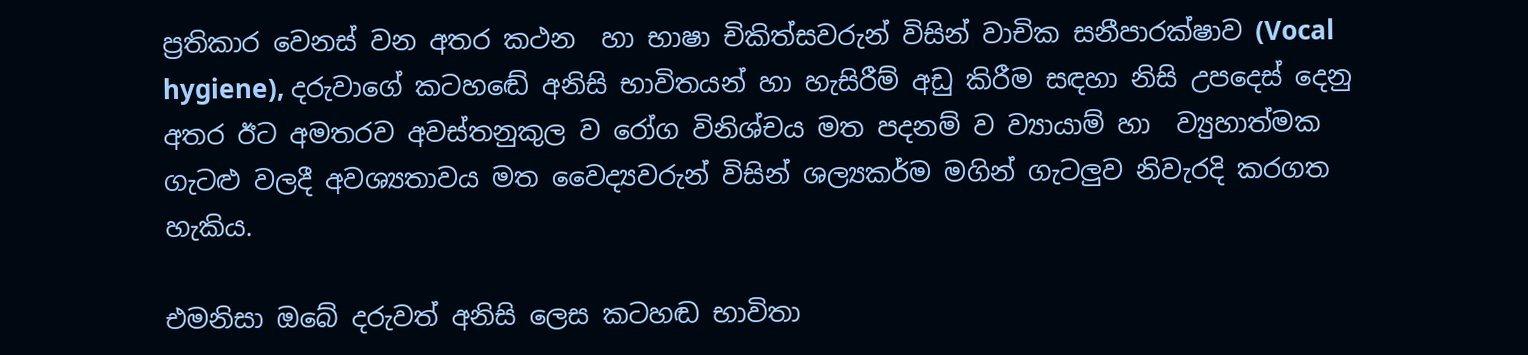ප්‍රතිකාර වෙනස් වන අතර කථන  හා භාෂා චිකිත්සවරුන් විසින් වාචික සනීපාරක්ෂාව (Vocal hygiene), දරුවාගේ කටහඬේ අනිසි භාවිතයන් හා හැසිරීම් අඩු කිරීම සඳහා නිසි උපදෙස් දෙනු අතර ඊට අමතරව අවස්තනුකුල ව රෝග විනිශ්චය මත පදනම් ව ව්‍යායාම් හා  ව්‍යුහාත්මක ගැටළු වලදී අවශ්‍යතාවය මත වෛද්‍යවරුන් විසින් ශල්‍යකර්ම මගින් ගැටලුව නිවැරදි කරගත හැකිය.

එමනිසා ඔබේ දරුවත් අනිසි ලෙස කටහඬ භාවිතා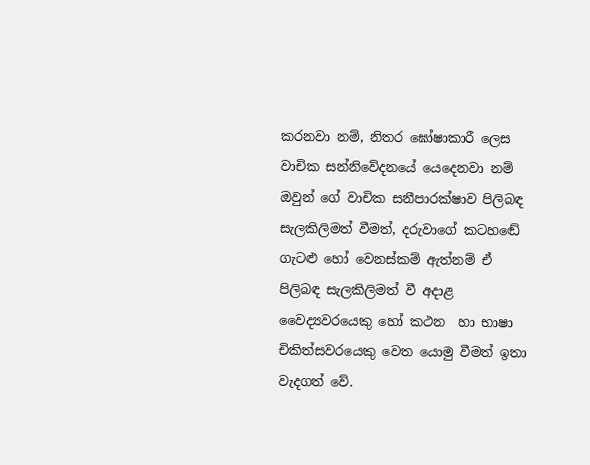කරනවා නම්, නිතර ඝෝෂාකාරී ලෙස වාචික සන්නිවේදනයේ යෙදෙනවා නම් ඔවුන් ගේ වාචික සනීපාරක්ෂාව පිලිබඳ සැලකිලිමත් වීමත්, දරුවාගේ කටහඬේ ගැටළු හෝ වෙනස්කම් ඇත්නම් ඒ පිලිබඳ සැලකිලිමත් වී අදාළ වෛද්‍යවරයෙකු හෝ කථන  හා භාෂා චිකිත්සවරයෙකු වෙත යොමු වීමත් ඉතා වැදගත් වේ.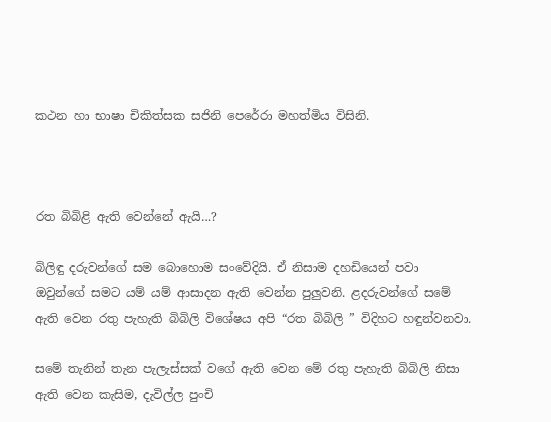කථන හා භාෂා චිකිත්සක සජිනි පෙරේරා මහත්මිය විසිනි.



රත බිබිළි ඇති වෙන්නේ ඇයි…?

බිලිඳු දරුවන්ගේ සම බොහොම සංවේදියි. ඒ නිසාම දහඩියෙන් පවා ඔවුන්ගේ සමට යම් යම් ආසාදන ඇති වෙන්න පුලුවනි. ළදරුවන්ගේ සමේ ඇති වෙන රතු පැහැති බිබිලි විශේෂය අපි “රත බිබිලි ” විදිහට හඳුන්වනවා.

සමේ තැනින් තැන පැලැස්සක් වගේ ඇති වෙන මේ රතු පැහැති බිබිලි නිසා ඇති වෙන කැසිම, දැවිල්ල පුංචි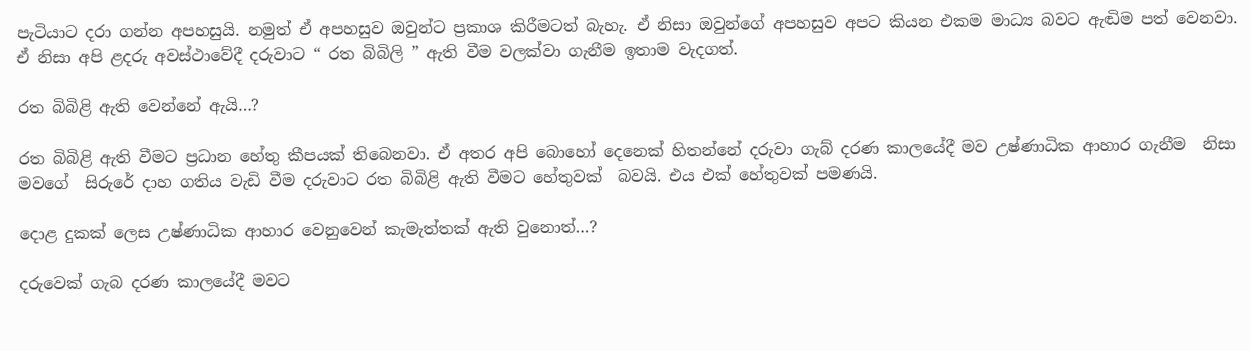පැටියාට දරා ගන්න අපහසුයි. නමුත් ඒ අපහසුව ඔවුන්ට ප්‍රකාශ කිරීමටත් බැහැ. ඒ නිසා ඔවුන්ගේ අපහසුව අපට කියන එකම මාධ්‍ය බවට ඇඬිම පත් වෙනවා. ඒ නිසා අපි ළදරු අවස්ථාවේදී දරුවාට “ රත බිබිලි ” ඇති වීම වලක්වා ගැනීම ඉතාම වැදගත්.

රත බිබිළි ඇති වෙන්නේ ඇයි…?

රත බිබිළි ඇති වීමට ප්‍රධාන හේතු කීපයක් තිබෙනවා. ඒ අතර අපි බොහෝ දෙනෙක් හිතන්නේ දරුවා ගැබ් දරණ කාලයේදී මව උෂ්ණාධික ආහාර ගැනීම  නිසා මවගේ  සිරුරේ දාහ ගතිය වැඩි වීම දරුවාට රත බිබිළි ඇති වීමට හේතුවක්  බවයි. එය එක් හේතුවක් පමණයි.

දොළ දුකක් ලෙස උෂ්ණාධික ආහාර වෙනුවෙන් කැමැත්තක් ඇති වුනොත්…?

දරුවෙක් ගැබ දරණ කාලයේදී මවට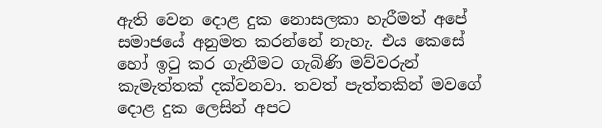ඇති වෙන දොළ දුක නොසලකා හැරීමත් අපේ සමාජයේ අනුමත කරන්නේ නැහැ. එය කෙසේ හෝ ඉටු කර ගැනීමට ගැබිණි මව්වරුන් කැමැත්තක් දක්වනවා. තවත් පැත්තකින් මවගේ දොළ දුක ලෙසින් අපට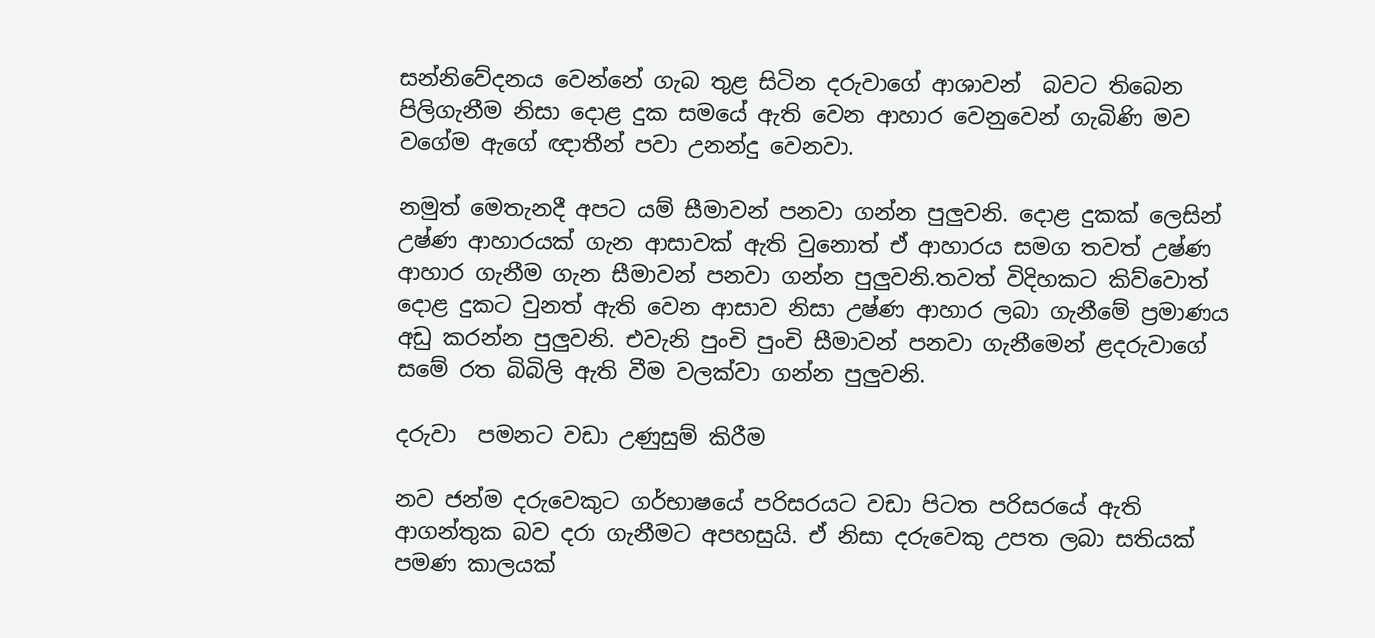සන්නිවේදනය වෙන්නේ ගැබ තුළ සිටින දරුවාගේ ආශාවන්  බවට තිබෙන පිලිගැනීම නිසා දොළ දුක සමයේ ඇති වෙන ආහාර වෙනුවෙන් ගැබිණි මව වගේම ඇගේ ඥාතීන් පවා උනන්දු වෙනවා.

නමුත් මෙතැනදී අපට යම් සීමාවන් පනවා ගන්න පුලුවනි. දොළ දුකක් ලෙසින් උෂ්ණ ආහාරයක් ගැන ආසාවක් ඇති වුනොත් ඒ ආහාරය සමග තවත් උෂ්ණ ආහාර ගැනීම ගැන සීමාවන් පනවා ගන්න පුලුවනි.තවත් විදිහකට කිව්වොත් දොළ දුකට වුනත් ඇති වෙන ආසාව නිසා උෂ්ණ ආහාර ලබා ගැනීමේ ප්‍රමාණය අඩු කරන්න පුලුවනි. එවැනි පුංචි පුංචි සීමාවන් පනවා ගැනීමෙන් ළදරුවාගේ සමේ රත බිබිලි ඇති වීම වලක්වා ගන්න පුලුවනි.

දරුවා  පමනට වඩා උණුසුම් කිරීම

නව ජන්ම දරුවෙකුට ගර්භාෂයේ පරිසරයට වඩා පිටත පරිසරයේ ඇති ආගන්තුක බව දරා ගැනීමට අපහසුයි. ඒ නිසා දරුවෙකු උපත ලබා සතියක් පමණ කාලයක්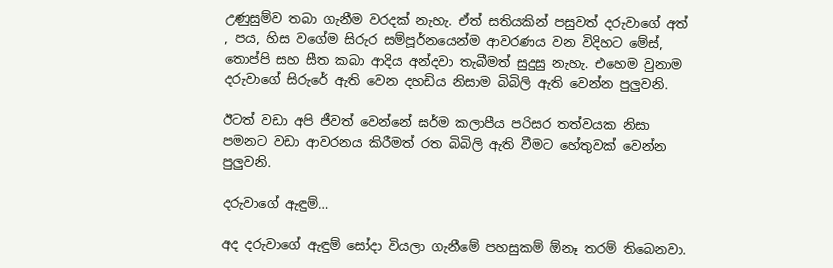උණුසුම්ව තබා ගැනීම වරදක් නැහැ. ඒත් සතියකින් පසුවත් දරුවාගේ අත් , පය, හිස වගේම සිරුර සම්පූර්නයෙන්ම ආවරණය වන විදිහට මේස්, තොප්පි සහ සීත කබා ආදිය අන්දවා තැබීමත් සුදුසු නැහැ. එහෙම වුනාම දරුවාගේ සිරුරේ ඇති වෙන දහඩිය නිසාම බිබිලි ඇති වෙන්න පුලුවනි.

ඊටත් වඩා අපි ජීවත් වෙන්නේ ඝර්ම කලාපීය පරිසර තත්වයක නිසා  පමනට වඩා ආවරනය කිරීමත් රත බිබිලි ඇති වීමට හේතුවක් වෙන්න පුලුවනි.

දරුවාගේ ඇඳුම්…

අද දරුවාගේ ඇඳුම් සෝදා වියලා ගැනීමේ පහසුකම් ඕනෑ තරම් තිබෙනවා.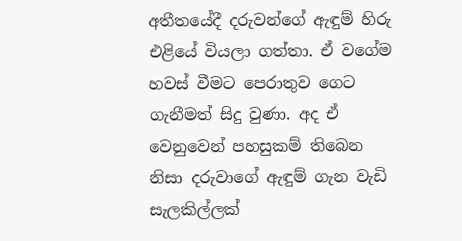අතීතයේදී දරුවන්ගේ ඇඳුම් හිරු එළියේ වියලා ගත්තා. ඒ වගේම හවස් වීමට පෙරාතුව ගෙට ගැනීමත් සිදු වුණා. අද ඒ වෙනුවෙන් පහසුකම් තිබෙන නිසා දරුවාගේ ඇඳුම් ගැන වැඩි සැලකිල්ලක්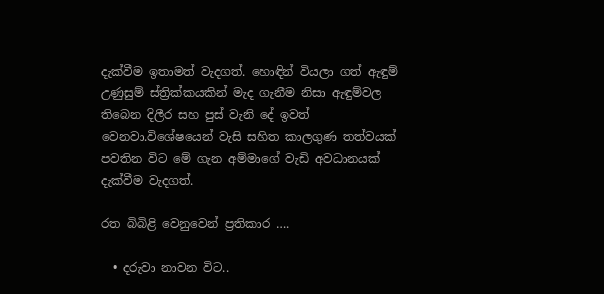දැක්වීම ඉතාමත් වැදගත්. හොඳින් වියලා ගත් ඇඳුම් උණුසුම් ස්ත්‍රික්කයකින් මැද ගැනීම නිසා ඇඳුම්වල තිබෙන දිලීර සහ පුස් වැනි දේ ඉවත් වෙනවා.විශේෂයෙන් වැසි සහිත කාලගුණ තත්වයක් පවතින විට මේ ගැන අම්මාගේ වැඩි අවධානයක් දැක්වීම වැදගත්.

රත බිබිළි වෙනුවෙන් ප්‍රතිකාර ….

  • දරුවා නාවන විට..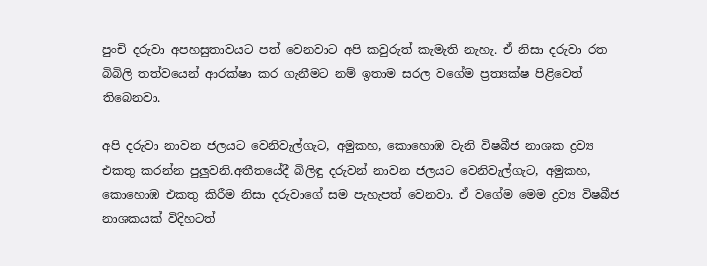පුංචි දරුවා අපහසුතාවයට පත් වෙනවාට අපි කවුරුත් කැමැති නැහැ. ඒ නිසා දරුවා රත බිබිලි තත්වයෙන් ආරක්ෂා කර ගැනීමට නම් ඉතාම සරල වගේම ප්‍රත්‍යක්ෂ පිළිවෙත් තිබෙනවා.

අපි දරුවා නාවන ජලයට වෙනිවැල්ගැට, අමුකහ, කොහොඹ වැනි විෂබීජ නාශක ද්‍රව්‍ය එකතු කරන්න පුලුවනි.අතීතයේදී බිලිඳු දරුවන් නාවන ජලයට වෙනිවැල්ගැට, අමුකහ, කොහොඹ එකතු කිරීම නිසා දරුවාගේ සම පැහැපත් වෙනවා. ඒ වගේම මෙම ද්‍රව්‍ය විෂබීජ නාශකයක් විදිහටත්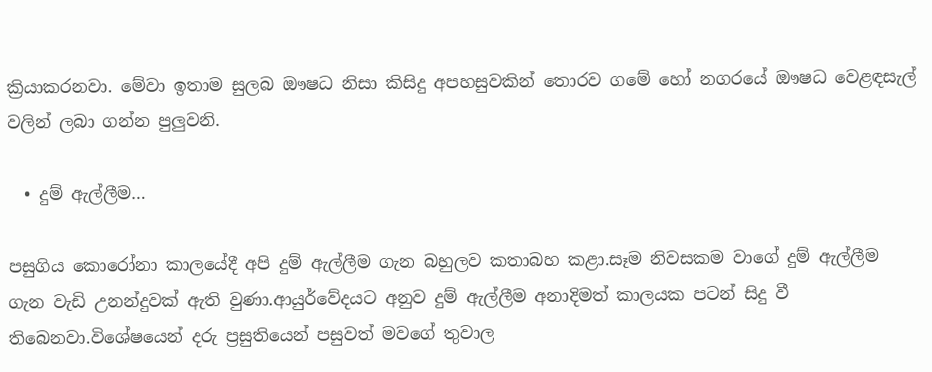ක්‍රියාකරනවා. මේවා ඉතාම සුලබ ඖෂධ නිසා කිසිදු අපහසුවකින් තොරව ගමේ හෝ නගරයේ ඖෂධ වෙළඳසැල් වලින් ලබා ගන්න පුලුවනි.

  • දුම් ඇල්ලීම…

පසුගිය කොරෝනා කාලයේදී අපි දුම් ඇල්ලීම ගැන බහුලව කතාබහ කළා.සෑම නිවසකම වාගේ දුම් ඇල්ලීම ගැන වැඩි උනන්දුවක් ඇති වුණා.ආයුර්වේදයට අනුව දුම් ඇල්ලීම අනාදිමත් කාලයක පටන් සිදු වී තිබෙනවා.විශේෂයෙන් දරු ප්‍රසුතියෙන් පසුවත් මවගේ තුවාල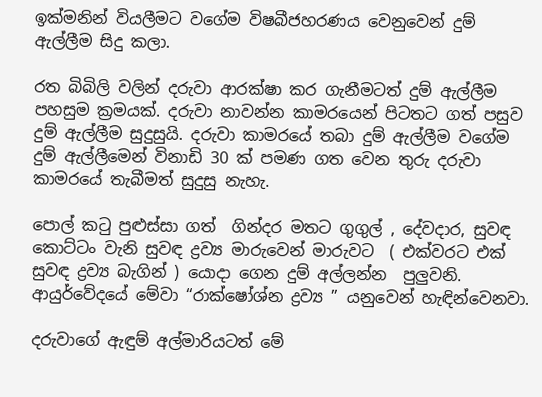ඉක්මනින් වියලීමට වගේම විෂබීජහරණය වෙනුවෙන් දුම් ඇල්ලීම සිදු කලා.

රත බිබිලි වලින් දරුවා ආරක්ෂා කර ගැනීමටත් දුම් ඇල්ලීම පහසුම ක්‍රමයක්. දරුවා නාවන්න කාමරයෙන් පිටතට ගත් පසුව දුම් ඇල්ලීම සුදුසුයි. දරුවා කාමරයේ තබා දුම් ඇල්ලීම වගේම දුම් ඇල්ලීමෙන් විනාඩි 30 ක් පමණ ගත වෙන තුරු දරුවා කාමරයේ තැබීමත් සුදුසු නැහැ.

පොල් කටු පුළුස්සා ගත්  ගින්දර මතට ගුගුල් , දේවදාර, සුවඳ කොට්ටං වැනි සුවඳ ද්‍රව්‍ය මාරුවෙන් මාරුවට  ( එක්වරට එක් සුවඳ ද්‍රව්‍ය බැගින් ) යොදා ගෙන දුම් අල්ලන්න  පුලුවනි. ආයුර්වේදයේ මේවා “රාක්ෂෝශ්න ද්‍රව්‍ය ” යනුවෙන් හැඳින්වෙනවා.

දරුවාගේ ඇඳුම් අල්මාරියටත් මේ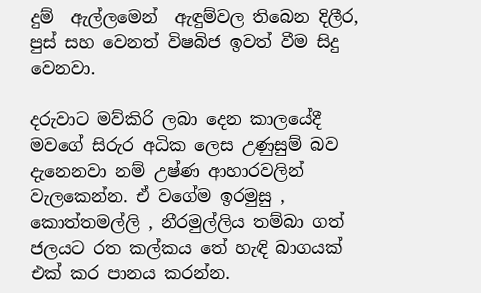දුම්  ඇල්ලමෙන්  ඇඳුම්වල තිබෙන දිලීර, පුස් සහ වෙනත් විෂබිජ ඉවත් වීම සිදු වෙනවා.

දරුවාට මව්කිරි ලබා දෙන කාලයේදී මවගේ සිරුර අධික ලෙස උණුසුම් බව දැනෙනවා නම් උෂ්ණ ආහාරවලින් වැලකෙන්න. ඒ වගේම ඉරමුසු , කොත්තමල්ලි , නීරමුල්ලිය තම්බා ගත් ජලයට රත කල්කය තේ හැඳි බාගයක් එක් කර පානය කරන්න.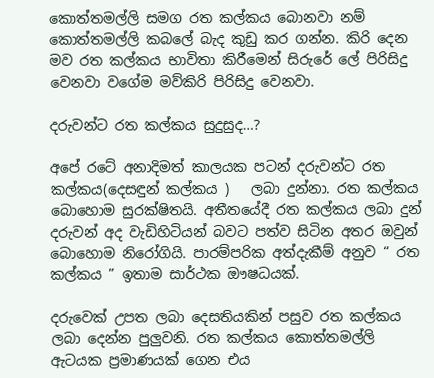කොත්තමල්ලි සමග රත කල්කය බොනවා නම් කොත්තමල්ලි කබලේ බැද කුඩු කර ගන්න. කිරි දෙන මව රත කල්කය භාවිතා කිරීමෙන් සිරුරේ ලේ පිරිසිදු වෙනවා වගේම මව්කිරි පිරිසිදු වෙනවා.

දරුවන්ට රත කල්කය සුදුසුද…?

අපේ රටේ අනාදිමත් කාලයක පටන් දරුවන්ට රත කල්කය(දෙසඳුන් කල්කය )   ලබා දුන්නා. රත කල්කය බොහොම සුරක්ෂිතයි. අතීතයේදී රත කල්කය ලබා දුන් දරුවන් අද වැඩිහිටියන් බවට පත්ව සිටින අතර ඔවුන් බොහොම නිරෝගියි. පාරම්පරික අත්දැකීම් අනුව “ රත කල්කය ” ඉතාම සාර්ථක ඖෂධයක්.

දරුවෙක් උපත ලබා දෙසතියකින් පසුව රත කල්කය ලබා දෙන්න පුලුවනි. රත කල්කය කොත්තමල්ලි ඇටයක ප්‍රමාණයක් ගෙන එය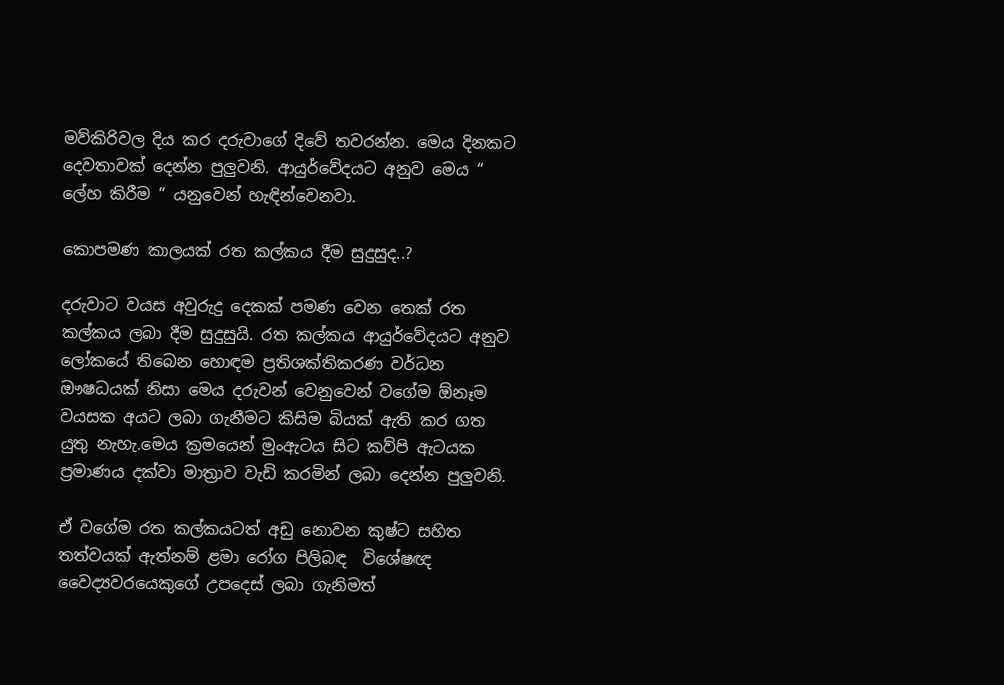මව්කිරිවල දිය කර දරුවාගේ දිවේ තවරන්න. මෙය දිනකට දෙවතාවක් දෙන්න පුලුවනි. ආයුර්වේදයට අනුව මෙය “ ලේහ කිරීම ” යනුවෙන් හැඳින්වෙනවා.

කොපමණ කාලයක් රත කල්කය දීම සුදුසුද..?

දරුවාට වයස අවුරුදු දෙකක් පමණ වෙන තෙක් රත කල්කය ලබා දීම සුදුසුයි. රත කල්කය ආයුර්වේදයට අනුව ලෝකයේ තිබෙන හොඳම ප්‍රතිශක්තිකරණ වර්ධන ඖෂධයක් නිසා මෙය දරුවන් වෙනුවෙන් වගේම ඕනෑම වයසක අයට ලබා ගැනීමට කිසිම බියක් ඇති කර ගත යුතු නැහැ.මෙය ක්‍රමයෙන් මුංඇටය සිට කව්පි ඇටයක ප්‍රමාණය දක්වා මාත්‍රාව වැඩි කරමින් ලබා දෙන්න පුලුවනි.

ඒ වගේම රත කල්කයටත් අඩු නොවන කුෂ්ට සහිත තත්වයක් ඇත්නම් ළමා රෝග පිලිබඳ  විශේෂඥ වෛද්‍යවරයෙකුගේ උපදෙස් ලබා ගැනිමත්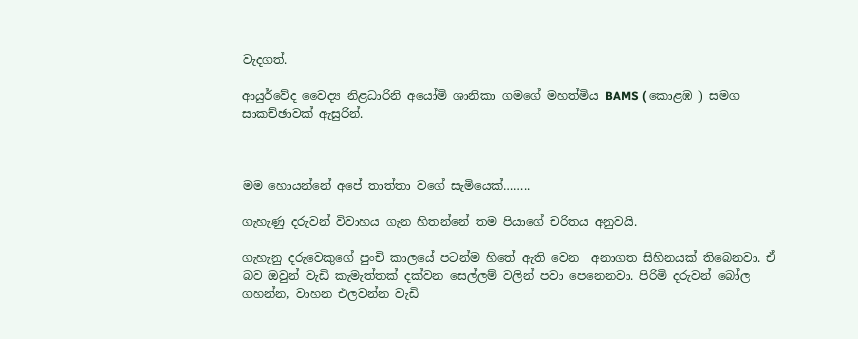වැදගත්.

ආයුර්වේද වෛද්‍ය නිළධාරිනි අයෝමි ශානිකා ගමගේ මහත්මිය BAMS ( කොළඹ ) සමග සාකච්ඡාවක් ඇසුරින්.



මම හොයන්නේ අපේ තාත්තා වගේ සැමියෙක්……..

ගැහැණු දරුවන් විවාහය ගැන හිතන්නේ තම පියාගේ චරිතය අනුවයි.

ගැහැනු දරුවෙකුගේ පුංචි කාලයේ පටන්ම හිතේ ඇති වෙන  අනාගත සිහිනයක් තිබෙනවා. ඒ බව ඔවුන් වැඩි කැමැත්තක් දක්වන සෙල්ලම් වලින් පවා පෙනෙනවා. පිරිමි දරුවන් බෝල ගහන්න, වාහන එලවන්න වැඩි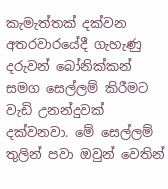කැමැත්තක් දක්වන අතරවාරයේදී ගැහැණු දරුවන් බෝනික්කන් සමග සෙල්ලම් කිරීමට වැඩි උනන්දුවක් දක්වනවා. මේ සෙල්ලම් තුලින් පවා ඔවුන් වෙතින්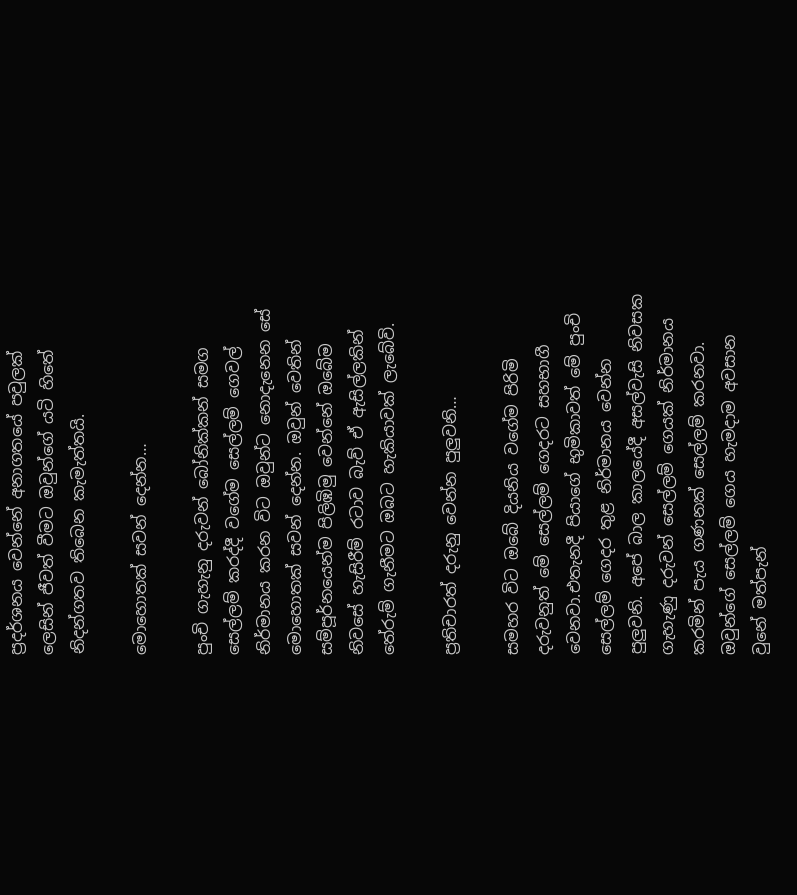ප්‍රදර්ශනය වෙන්නේ අනාගතයේ පවුලක් ලෙසින් ජීවත් වීමට ඔවුන්ගේ යටි හිතේ නිදන්ගතව තිබෙන කැමැත්තයි.

මොහොතක් සවන් දෙන්න…

පුංචි ගැහැනු දරුවන් බෝනික්කන් සමග සෙල්ලම් කරද්දී වගේම සෙල්ලම් ගෙවල් නිර්මානය කරන විට ඔවුන්ට නොදැනෙන සේ මොහොතක් සවන් දෙන්න. ඔවුන් වෙතින් සම්පූර්නයෙන්ම පිලිඹිමු වෙන්නේ ඔබේම නිවසේ හැසිරීම් රටාව බැව් ඒ ඇසිල්ලකින් තේරුම් ගැනීමට ඔබට හැකියාවක් ලැබේවි.

ප්‍රතිචාරත් දරුනු වෙන්න පුලුවනි…

සමහර විට ඔබේ දියනිය වගේම පිරිමි දරුවනුත් මේ සෙල්ලම් ගෙදරට සහභාගී වෙනවා.එතැනදී පියාගේ භුමිකාවත් මේ පුංචි සෙල්ලම් ගෙදර තුළ නිර්මානය වෙන්න පුලුවනි. අපේ බාල කාලයේදී අසල්වැසි නිවසක ගැහැණු දරුවන් සෙල්ලම් ගෙයක් නිර්මානය කරමින් පැය ගණනක් සෙල්ලම් කරනවා. ඔවුන්ගේ සෙල්ලම් ගෙය හැමදාම අවසාන වුනේ මත්පැන්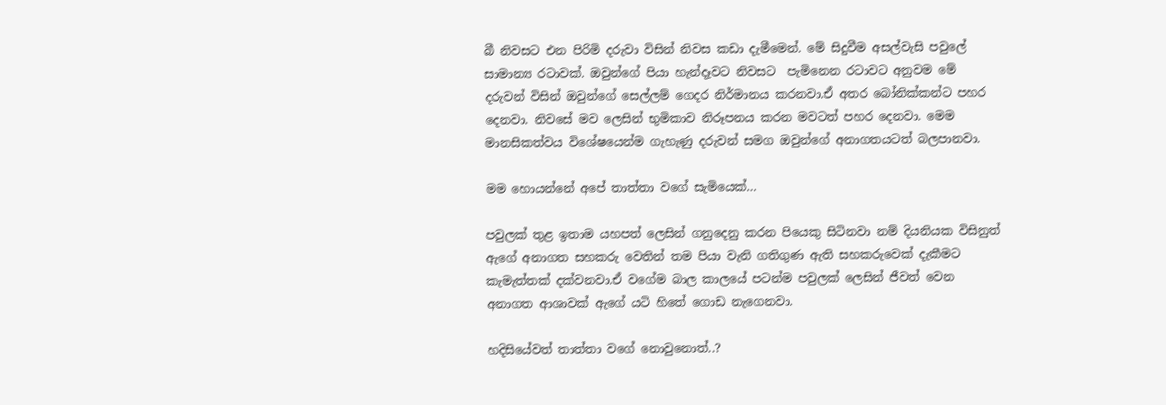බී නිවසට එන පිරිමි දරුවා විසින් නිවස කඩා දැමීමෙන්. මේ සිදුවීම අසල්වැසි පවුලේ සාමාන්‍ය රටාවක්. ඔවුන්ගේ පියා හැන්දෑවට නිවසට  පැමිනෙන රටාවට අනුවම මේ දරුවන් විසින් ඔවුන්ගේ සෙල්ලම් ගෙදර නිර්මානය කරනවා.ඒ අතර බෝනික්කන්ට පහර දෙනවා. නිවසේ මව ලෙසින් භුමිකාව නිරූපනය කරන මවටත් පහර දෙනවා. මෙම මානසිකත්වය විශේෂයෙන්ම ගැහැණු දරුවන් සමග ඔවුන්ගේ අනාගතයටත් බලපානවා.

මම හොයන්නේ අපේ තාත්තා වගේ සැමියෙක්…

පවුලක් තුළ ඉතාම යහපත් ලෙසින් ගනුදෙනු කරන පියෙකු සිටිනවා නම් දියනියක විසිනුත් ඇගේ අනාගත සහකරු වෙතින් තම පියා වැනි ගතිගුණ ඇති සහකරුවෙක් දැකීමට කැමැත්තක් දක්වනවා.ඒ වගේම බාල කාලයේ පටන්ම පවුලක් ලෙසින් ජීවත් වෙන අනාගත ආශාවක් ඇගේ යටි හිතේ ගොඩ නැගෙනවා.

හදිසියේවත් තාත්තා වගේ නොවුනොත්..?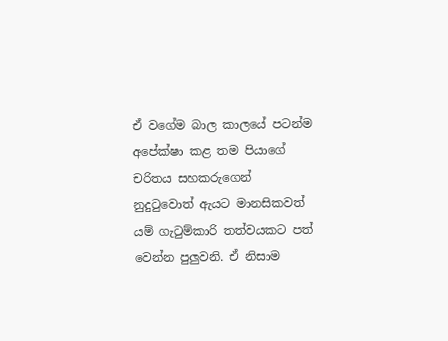ඒ වගේම බාල කාලයේ පටන්ම අපේක්ෂා කළ තම පියාගේ චරිතය සහකරුගෙන් නුදුටුවොත් ඇයට මානසිකවත් යම් ගැටුම්කාරි තත්වයකට පත් වෙන්න පුලුවනි. ඒ නිසාම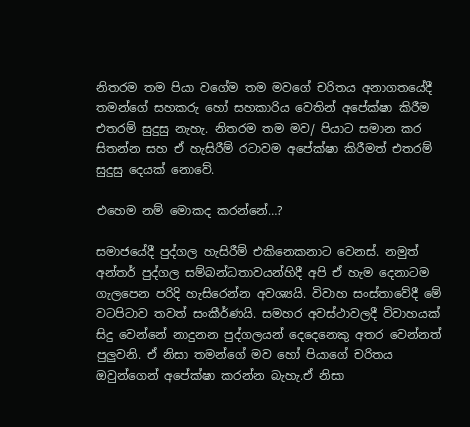නිතරම තම පියා වගේම තම මවගේ චරිතය අනාගතයේදී තමන්ගේ සහකරු හෝ සහකාරිය වෙතින් අපේක්ෂා කිරීම එතරම් සුදුසු නැහැ. නිතරම තම මව/ පියාට සමාන කර සිතන්න සහ ඒ හැසිරීම් රටාවම අපේක්ෂා කිරීමත් එතරම් සුදුසු දෙයක් නොවේ.

එහෙම නම් මොකද කරන්නේ…?

සමාජයේදී පුද්ගල හැසිරීම් එකිනෙකනාට වෙනස්. නමුත් අන්තර් පුද්ගල සම්බන්ධතාවයන්හිදී අපි ඒ හැම දෙනාටම ගැලපෙන පරිදි හැසිරෙන්න අවශ්‍යයි. විවාහ සංස්තාවේදී මේ වටපිටාව තවත් සංකීර්ණයි. සමහර අවස්ථාවලදී විවාහයක් සිදු වෙන්නේ නාදුනන පුද්ගලයන් දෙදෙනෙකු අතර වෙන්නත් පුලුවනි. ඒ නිසා තමන්ගේ මව හෝ පියාගේ චරිතය ඔවුන්ගෙන් අපේක්ෂා කරන්න බැහැ.ඒ නිසා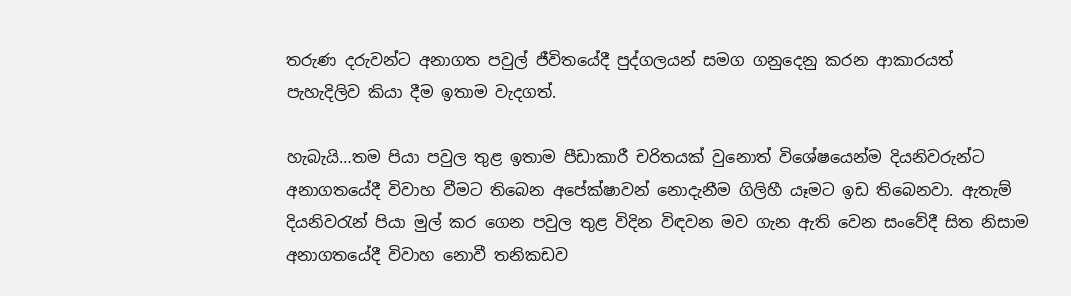තරුණ දරුවන්ට අනාගත පවුල් ජීවිතයේදී පුද්ගලයන් සමග ගනුදෙනු කරන ආකාරයත් පැහැදිලිව කියා දීම ඉතාම වැදගත්.

හැබැයි…තම පියා පවුල තුළ ඉතාම පීඩාකාරී චරිතයක් වුනොත් විශේෂයෙන්ම දියනිවරුන්ට අනාගතයේදී විවාහ වීමට තිබෙන අපේක්ෂාවන් නොදැනීම ගිලිහී යෑමට ඉඩ තිබෙනවා. ඇතැම් දියනිවරැන් පියා මුල් කර ගෙන පවුල තුළ විදින විඳවන මව ගැන ඇති වෙන සංවේදී සිත නිසාම අනාගතයේදී විවාහ නොවී තනිකඩව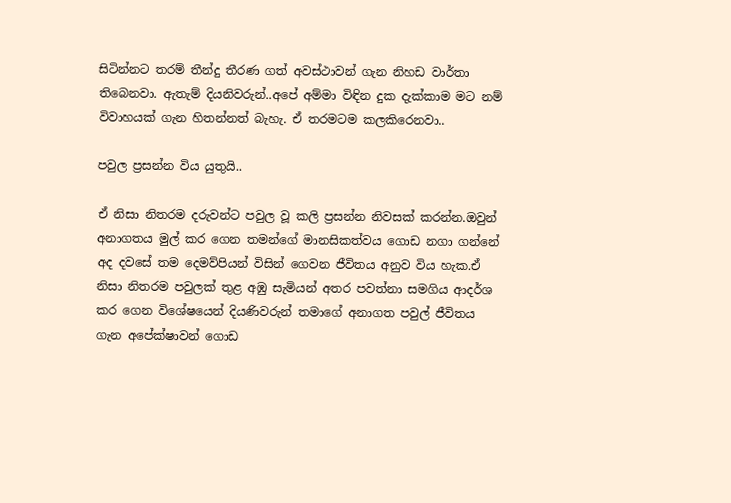සිටින්නට තරම් තීන්දු තීරණ ගත් අවස්ථාවන් ගැන නිහඩ වාර්තා තිබෙනවා. ඇතැම් දියනිවරුන්..අපේ අම්මා විඳින දුක දැක්කාම මට නම් විවාහයක් ගැන හිතන්නත් බැහැ. ඒ තරමටම කලකිරෙනවා..

පවුල ප්‍රසන්න විය යුතුයි..

ඒ නිසා නිතරම දරුවන්ට පවුල වූ කලි ප්‍රසන්න නිවසක් කරන්න.ඔවුන් අනාගතය මුල් කර ගෙන තමන්ගේ මානසිකත්වය ගොඩ නගා ගන්නේ අද දවසේ තම දෙමව්පියන් විසින් ගෙවන ජීවිතය අනුව විය හැක.ඒ නිසා නිතරම පවුලක් තුළ අඹු සැමියන් අතර පවත්නා සමගිය ආදර්ශ කර ගෙන විශේෂයෙන් දියණිවරුන් තමාගේ අනාගත පවුල් ජීවිතය ගැන අපේක්ෂාවන් ගොඩ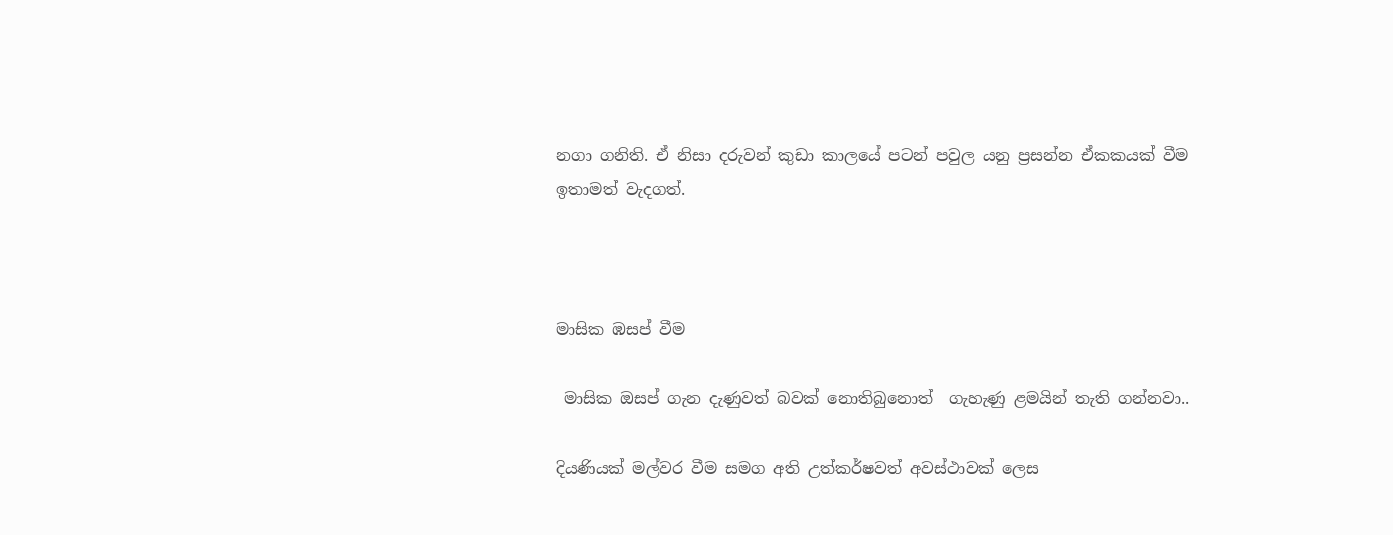නගා ගනිති. ඒ නිසා දරුවන් කුඩා කාලයේ පටන් පවුල යනු ප්‍රසන්න ඒකකයක් වීම ඉතාමත් වැදගත්.



මාසික ඹසප් වීම

 මාසික ඔසප් ගැන දැණුවත් බවක් නොතිබුනොත්  ගැහැණු ළමයින් තැති ගන්නවා..

දියණියක් මල්වර වීම සමග අති උත්කර්ෂවත් අවස්ථාවක් ලෙස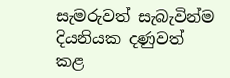සැමරුවත් සැබැවින්ම දියනියක දණුවත් කළ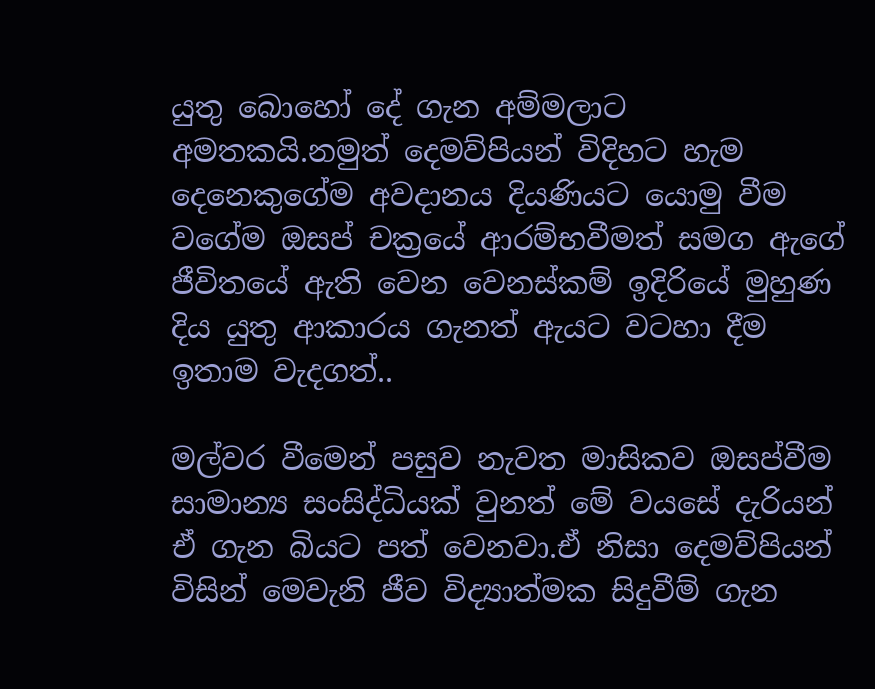යුතු බොහෝ දේ ගැන අම්මලාට අමතකයි.නමුත් දෙමව්පියන් විදිහට හැම දෙනෙකුගේම අවදානය දියණියට යොමු වීම වගේම ඔසප් චක්‍රයේ ආරම්භවීමත් සමග ඇගේ ජීවිතයේ ඇති වෙන වෙනස්කම් ඉදිරියේ මුහුණ දිය යුතු ආකාරය ගැනත් ඇයට වටහා දීම ඉතාම වැදගත්..

මල්වර වීමෙන් පසුව නැවත මාසිකව ඔසප්වීම සාමාන්‍ය සංසිද්ධියක් වුනත් මේ වයසේ දැරියන් ඒ ගැන බියට පත් වෙනවා.ඒ නිසා දෙමව්පියන් විසින් මෙවැනි ජීව විද්‍යාත්මක සිදුවීම් ගැන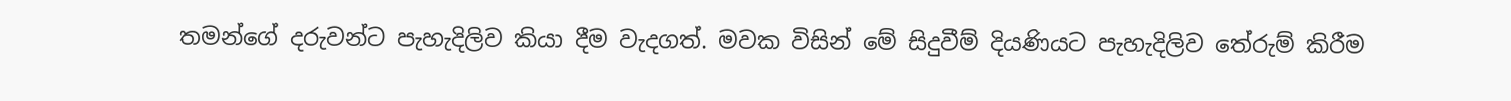තමන්ගේ දරුවන්ට පැහැදිලිව කියා දීම වැදගත්. මවක විසින් මේ සිදුවීම් දියණියට පැහැදිලිව තේරුම් කිරීම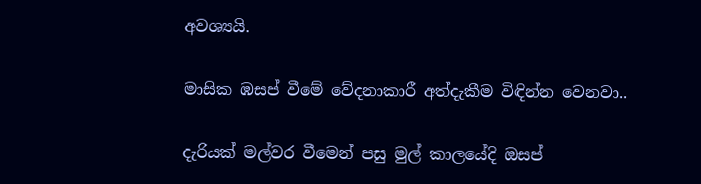අවශ්‍යයි.

මාසික ඹසප් වීමේ වේදනාකාරී අත්දැකීම විඳින්න වෙනවා..

දැරියක් මල්වර වීමෙන් පසු මුල් කාලයේදි ඔසප්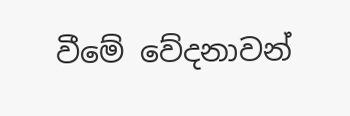වීමේ වේදනාවන්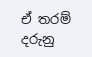ඒ තරම් දරුනු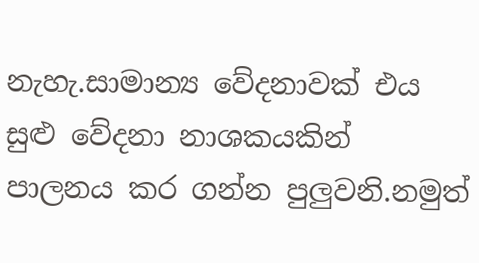නැහැ.සාමාන්‍ය වේදනාවක් එය සුළු වේදනා නාශකයකින් පාලනය කර ගන්න පුලුවනි.නමුත්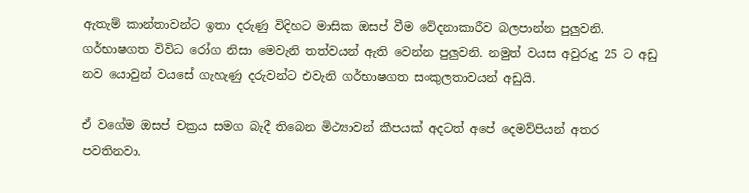ඇතැම් කාන්තාවන්ට ඉතා දරුණු විදිහට මාසික ඔසප් වීම වේදනාකාරීව බලපාන්න පුලුවනි. ගර්භාෂගත විවිධ රෝග නිසා මෙවැනි තත්වයන් ඇති වෙන්න පුලුවනි. නමුත් වයස අවුරුදු 25 ට අඩු නව යොවුන් වයසේ ගැහැණු දරුවන්ට එවැනි ගර්භාෂගත සංකුලතාවයන් අඩුයි.

ඒ වගේම ඔසප් චක්‍රය සමග බැදී තිබෙන මිථ්‍යාවන් කීපයක් අදටත් අපේ දෙමව්පියන් අතර පවතිනවා.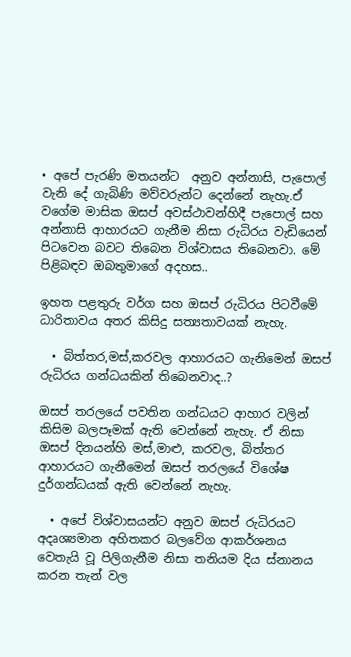• අපේ පැරණි මතයන්ට  අනුව අන්නාසි, පැපොල් වැනි දේ ගැබිණි මව්වරුන්ට දෙන්නේ නැහැ.ඒ වගේම මාසික ඔසප් අවස්ථාවන්හිදී පැපොල් සහ අන්නාසි ආහාරයට ගැනීම නිසා රුධිරය වැඩියෙන් පිටවෙන බවට තිබෙන විශ්වාසය තිබෙනවා. මේ පිළිබඳව ඔබතුමාගේ අදහස..

ඉහත පළතුරු වර්ග සහ ඔසප් රුධිරය පිටවීමේ ධාරිතාවය අතර කිසිදු සත්‍යතාවයක් නැහැ.

  • බිත්තර,මස්,කරවල ආහාරයට ගැනිමෙන් ඔසප් රුධිරය ගන්ධයකින් තිබෙනවාද..?

ඔසප් තරලයේ පවතින ගන්ධයට ආහාර වලින් කිසිම බලපෑමක් ඇති වෙන්නේ නැහැ. ඒ නිසා ඔසප් දිනයන්හි මස්,මාළු, කරවල, බිත්තර ආහාරයට ගැනීමෙන් ඔසප් තරලයේ විශේෂ දුර්ගන්ධයක් ඇති වෙන්නේ නැහැ.

  • අපේ විශ්වාසයන්ට අනුව ඔසප් රුධිරයට අදෘශ්‍යමාන අහිතකර බලවේග ආකර්ශනය වෙතැයි වූ පිලිගැනීම නිසා තනියම දිය ස්නානය කරන තැන් වල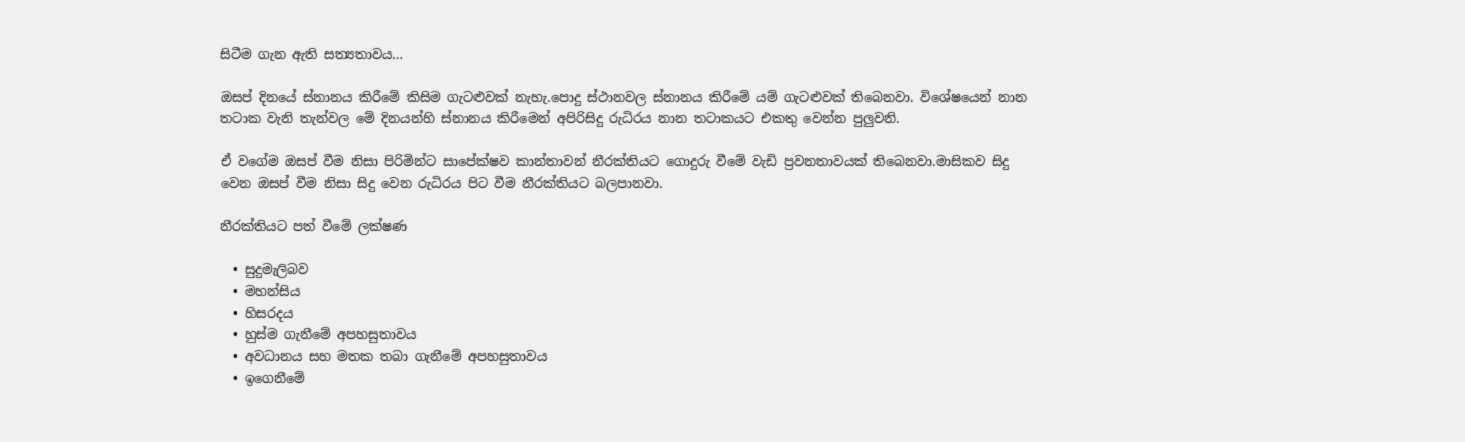සිටීම ගැන ඇති සත්‍යතාවය…

ඔසප් දිනයේ ස්නානය කිරීමේ කිසිම ගැටළුවක් නැහැ.පොදු ස්ථානවල ස්නානය කිරීමේ යම් ගැටළුවක් තිබෙනවා. විශේෂයෙන් නාන තටාක වැනි තැන්වල මේ දිනයන්හි ස්නානය කිරීමෙන් අපිරිසිදු රුධිරය නාන තටාකයට එකතු වෙන්න පුලුවනි.

ඒ වගේම ඔසප් වීම නිසා පිරිමින්ට සාපේක්ෂව කාන්තාවන් නීරක්තියට ගොදුරු වීමේ වැඩි ප්‍රවනතාවයක් තිබෙනවා.මාසිකව සිදු වෙන ඔසප් වීම නිසා සිදු වෙන රුධිරය පිට වීම නීරක්තියට බලපානවා.

නීරක්තියට පත් වීමේ ලක්ෂණ

  • සුදුමැලිබව
  • මහන්සිය
  • හිසරදය
  • හුස්ම ගැනීමේ අපහසුතාවය
  • අවධානය සහ මතක තබා ගැනීමේ අපහසුතාවය
  • ඉගෙනීමේ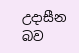උදාසීන බව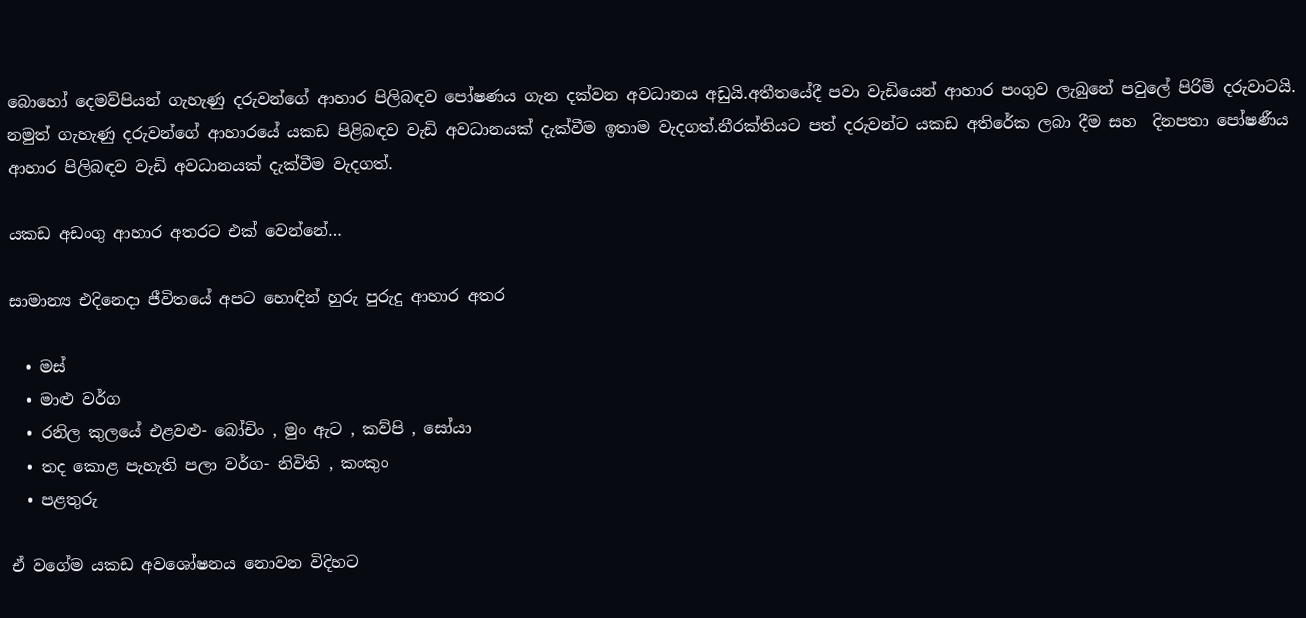බොහෝ දෙමව්පියන් ගැහැණු දරුවන්ගේ ආහාර පිලිබඳව පෝෂණය ගැන දක්වන අවධානය අඩුයි.අතීතයේදී පවා වැඩියෙන් ආහාර පංගුව ලැබුනේ පවුලේ පිරිමි දරුවාටයි. නමුත් ගැහැණු දරුවන්ගේ ආහාරයේ යකඩ පිළිබඳව වැඩි අවධානයක් දැක්වීම ඉතාම වැදගත්.නීරක්තියට පත් දරුවන්ට යකඩ අතිරේක ලබා දීම සහ  දිනපතා පෝෂණීය ආහාර පිලිබඳව වැඩි අවධානයක් දැක්වීම වැදගත්.

යකඩ අඩංගු ආහාර අතරට එක් වෙන්නේ…

සාමාන්‍ය එදිනෙදා ජීවිතයේ අපට හොඳින් හුරු පුරුදු ආහාර අතර

  • මස්
  • මාළු වර්ග
  • රනිල කුලයේ එළවළු- බෝචිං , මුං ඇට , කව්පි , සෝයා
  • තද කොළ පැහැති පලා වර්ග- නිවිති , කංකුං
  • පළතුරු

ඒ වගේම යකඩ අවශෝෂනය නොවන විදිහට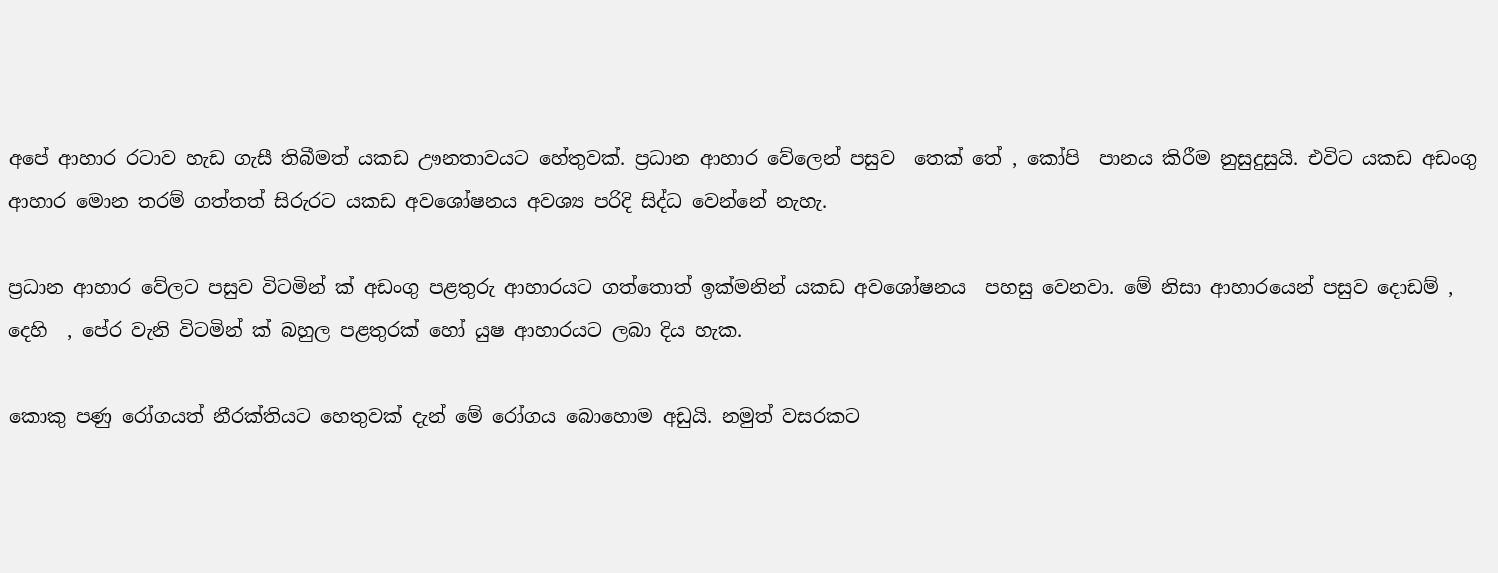අපේ ආහාර රටාව හැඩ ගැසී තිබීමත් යකඩ ඌනතාවයට හේතුවක්. ප්‍රධාන ආහාර වේලෙන් පසුව  තෙක් තේ , කෝපි  පානය කිරීම නුසුදුසුයි. එවිට යකඩ අඩංගු ආහාර මොන තරම් ගත්තත් සිරුරට යකඩ අවශෝෂනය අවශ්‍ය පරිදි සිද්ධ වෙන්නේ නැහැ.

ප්‍රධාන ආහාර වේලට පසුව විටමින් ක්‍ අඩංගු පළතුරු ආහාරයට ගත්තොත් ඉක්මනින් යකඩ අවශෝෂනය  පහසු වෙනවා. මේ නිසා ආහාරයෙන් පසුව දොඩම් , දෙහි  , පේර වැනි විටමින් ක්‍ බහුල පළතුරක් හෝ යුෂ ආහාරයට ලබා දිය හැක.

කොකු පණු රෝගයත් නීරක්තියට හෙතුවක් දැන් මේ රෝගය බොහොම අඩුයි. නමුත් වසරකට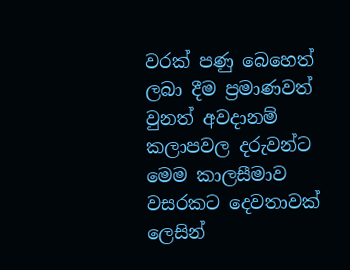වරක් පණු බෙහෙත් ලබා දීම ප්‍රමාණවත් වුනත් අවදානම් කලාපවල දරුවන්ට මෙම කාලසීමාව වසරකට දෙවතාවක් ලෙසින්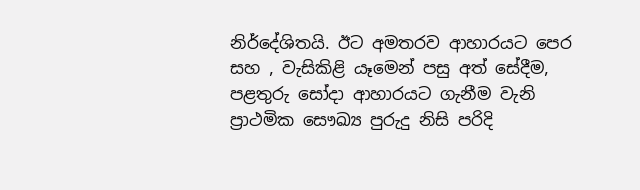නිර්දේශිතයි. ඊට අමතරව ආහාරයට පෙර සහ , වැසිකිළි යෑමෙන් පසු අත් සේදීම, පළතුරු සෝදා ආහාරයට ගැනීම වැනි ප්‍රාථමික සෞඛ්‍ය පුරුදු නිසි පරිදි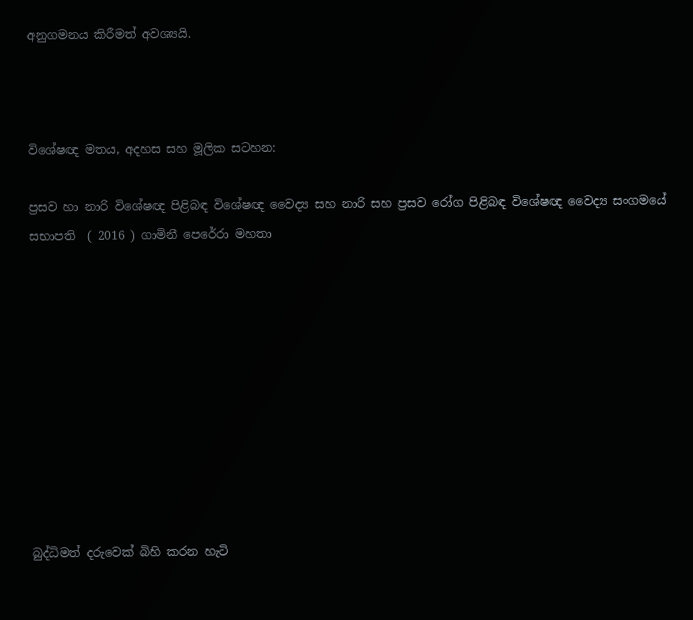අනුගමනය කිරීමත් අවශ්‍යයි.



විශේෂඥ මතය, අදහස සහ මූලික සටහන:

ප්‍රසව හා නාරි විශේෂඥ පිළිබඳ විශේෂඥ වෛද්‍ය සහ නාරි සහ ප්‍රසව රෝග පිළිබඳ විශේෂඥ වෛද්‍ය සංගමයේ සභාපති  ( 2016 ) ගාමිනී පෙරේරා මහතා










බුද්ධිමත් දරුවෙක් බිහි කරන හැටි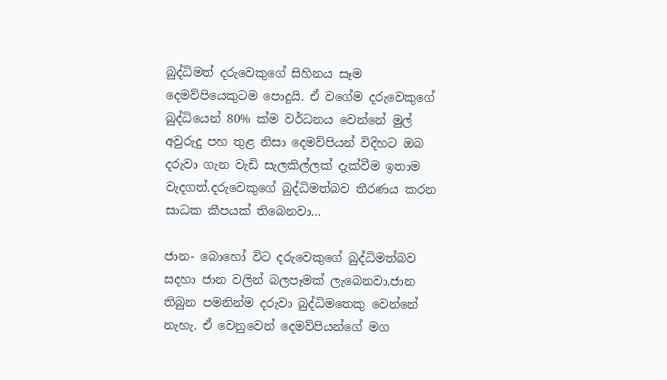බුද්ධිමත් දරුවෙකුගේ සිහිනය සෑම දෙමව්පියෙකුටම පොදුයි. ඒ වගේම දරුවෙකුගේ බුද්ධියෙන් 80% ක්ම වර්ධනය වෙන්නේ මුල් අවුරුදු පහ තුළ නිසා දෙමව්පියන් විදිහට ඔබ දරුවා ගැන වැඩි සැලකිල්ලක් දැක්වීම ඉතාම වැදගත්.දරුවෙකුගේ බුද්ධිමත්බව තීරණය කරන සාධක කීපයක් තිබෙනවා…

ජාන- බොහෝ විට දරුවෙකුගේ බුද්ධිමත්බව සදහා ජාන වලින් බලපෑමක් ලැබෙනවා.ජාන තිබුන පමනින්ම දරුවා බුද්ධිමතෙකු වෙන්නේ නැහැ. ඒ වෙනුවෙන් දෙමව්පියන්ගේ මග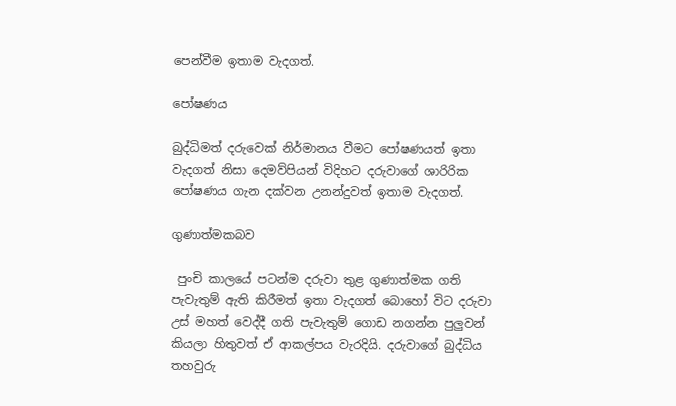පෙන්වීම ඉතාම වැදගත්.

පෝෂණය

බුද්ධිමත් දරුවෙක් නිර්මානය වීමට පෝෂණයත් ඉතා වැදගත් නිසා දෙමව්පියන් විදිහට දරුවාගේ ශාරිරික පෝෂණය ගැන දක්වන උනන්දුවත් ඉතාම වැදගත්.

ගුණාත්මකබව

 පුංචි කාලයේ පටන්ම දරුවා තුළ ගුණාත්මක ගති පැවැතුම් ඇති කිරීමත් ඉතා වැදගත් බොහෝ විට දරුවා උස් මහත් වෙද්දී ගති පැවැතුම් ගොඩ නගන්න පුලුවන් කියලා හිතුවත් ඒ ආකල්පය වැරදියි. දරුවාගේ බුද්ධිය තහවුරු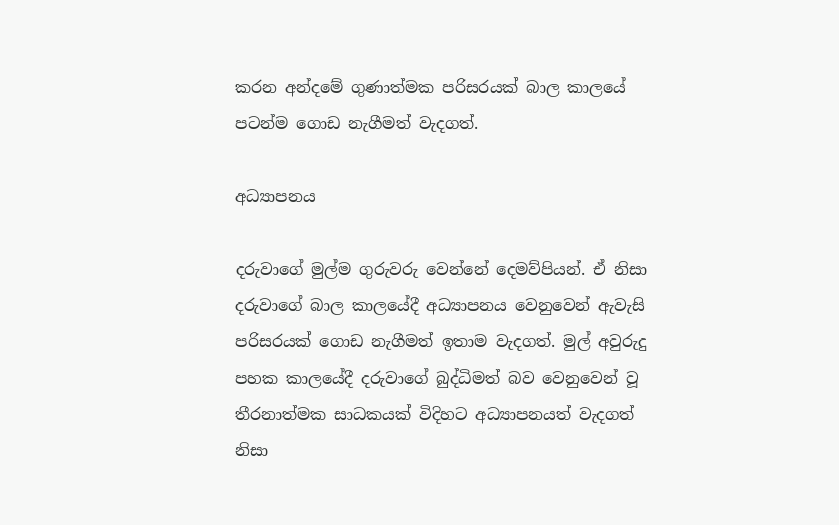කරන අන්දමේ ගුණාත්මක පරිසරයක් බාල කාලයේ පටන්ම ගොඩ නැගීමත් වැදගත්.

අධ්‍යාපනය

දරුවාගේ මුල්ම ගුරුවරු වෙන්නේ දෙමව්පියන්. ඒ නිසා දරුවාගේ බාල කාලයේදී අධ්‍යාපනය වෙනුවෙන් ඇවැසි පරිසරයක් ගොඩ නැගීමත් ඉතාම වැදගත්. මුල් අවුරුදු පහක කාලයේදී දරුවාගේ බුද්ධිමත් බව වෙනුවෙන් වූ තීරනාත්මක සාධකයක් විදිහට අධ්‍යාපනයත් වැදගත් නිසා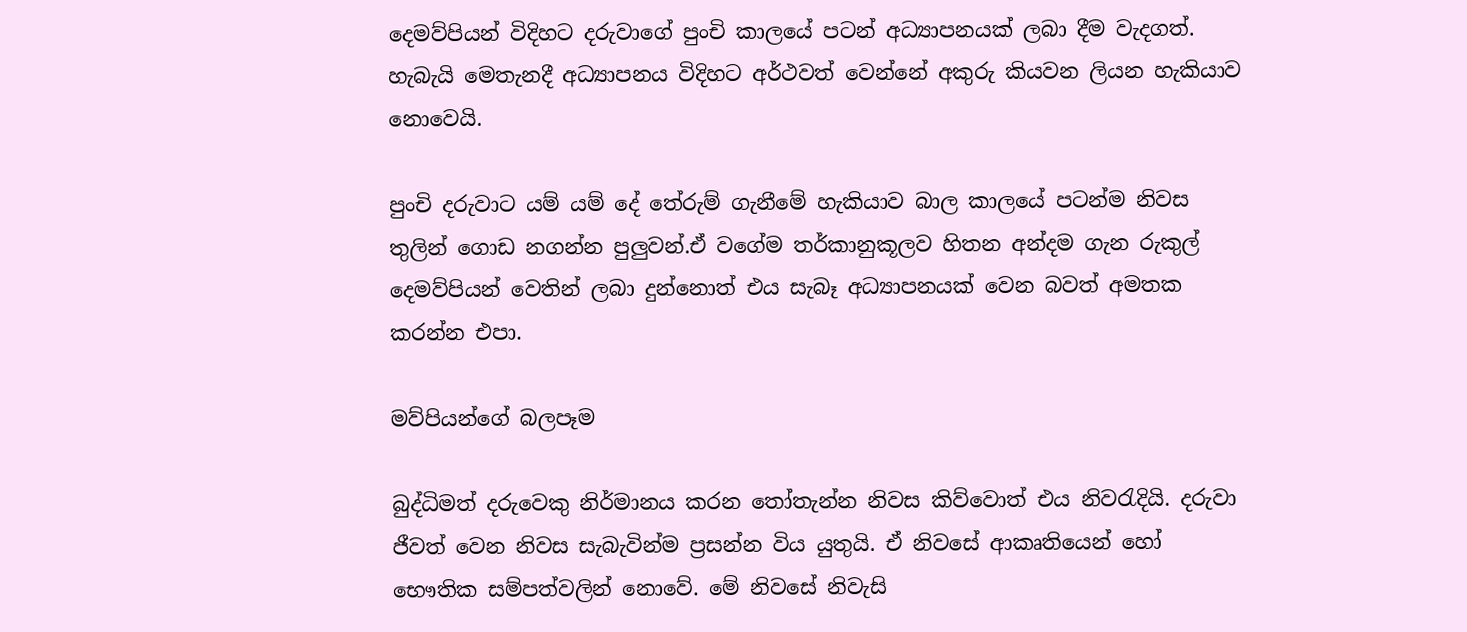දෙමව්පියන් විදිහට දරුවාගේ පුංචි කාලයේ පටන් අධ්‍යාපනයක් ලබා දීම වැදගත්. හැබැයි මෙතැනදී අධ්‍යාපනය විදිහට අර්ථවත් වෙන්නේ අකුරු කියවන ලියන හැකියාව නොවෙයි.

පුංචි දරුවාට යම් යම් දේ තේරුම් ගැනීමේ හැකියාව බාල කාලයේ පටන්ම නිවස තුලින් ගොඩ නගන්න පුලුවන්.ඒ වගේම තර්කානුකූලව හිතන අන්දම ගැන රුකුල් දෙමව්පියන් වෙතින් ලබා දුන්නොත් එය සැබෑ අධ්‍යාපනයක් වෙන බවත් අමතක කරන්න එපා.

මව්පියන්ගේ බලපෑම

බුද්ධිමත් දරුවෙකු නිර්මානය කරන තෝතැන්න නිවස කිව්වොත් එය නිවරැදියි. දරුවා ජීවත් වෙන නිවස සැබැවින්ම ප්‍රසන්න විය යුතුයි. ඒ නිවසේ ආකෘතියෙන් හෝ භෞතික සම්පත්වලින් නොවේ. මේ නිවසේ නිවැසි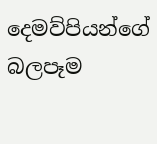දෙමව්පියන්ගේ බලපෑම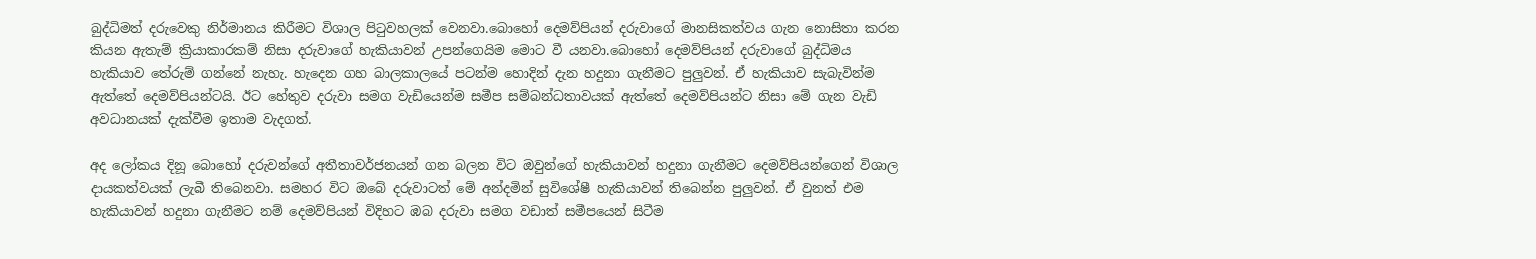බුද්ධිමත් දරුවෙකු නිර්මානය කිරීමට විශාල පිටුවහලක් වෙනවා.බොහෝ දෙමව්පියන් දරුවාගේ මානසිකත්වය ගැන නොසිතා කරන කියන ඇතැම් ක්‍රියාකාරකම් නිසා දරුවාගේ හැකියාවන් උපන්ගෙයිම මොට වී යනවා.බොහෝ දෙමව්පියන් දරුවාගේ බුද්ධිමය හැකියාව තේරුම් ගන්නේ නැහැ. හැදෙන ගහ බාලකාලයේ පටන්ම හොදින් දැන හදුනා ගැනීමට පුලුවන්. ඒ හැකියාව සැබැවින්ම ඇත්තේ දෙමව්පියන්ටයි. ඊට හේතුව දරුවා සමග වැඩියෙන්ම සමීප සම්බන්ධතාවයක් ඇත්තේ දෙමව්පියන්ට නිසා මේ ගැන වැඩි අවධානයක් දැක්වීම ඉතාම වැදගත්.

අද ලෝකය දිනූ බොහෝ දරුවන්ගේ අතීතාවර්ජනයන් ගන බලන විට ඔවුන්ගේ හැකියාවන් හදුනා ගැනීමට දෙමව්පියන්ගෙන් විශාල දායකත්වයක් ලැබී තිබෙනවා. සමහර විට ඔබේ දරුවාටත් මේ අන්දමින් සුවිශේෂී හැකියාවන් තිබෙන්න පුලුවන්. ඒ වුනත් එම හැකියාවන් හදුනා ගැනීමට නම් දෙමව්පියන් විදිහට ඹබ දරුවා සමග වඩාත් සමීපයෙන් සිටීම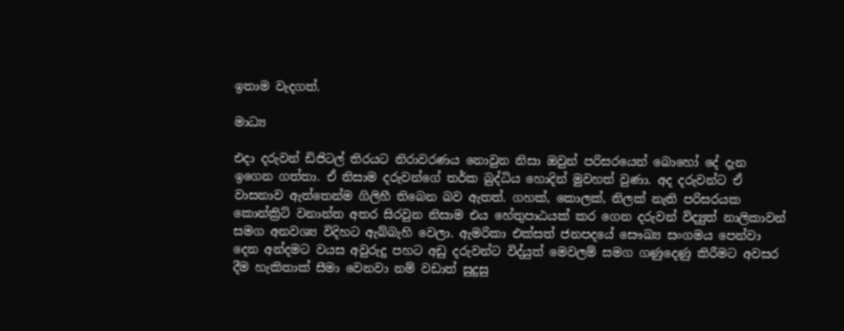ඉතාම වැදගත්.

මාධ්‍ය

එදා දරුවන් ඩිජිටල් තිරයට නිරාවරණය නොවුන නිසා ඔවුන් පරිසරයෙන් බොහෝ දේ දැන ඉගෙන ගත්තා. ඒ නිසාම දරුවන්ගේ තර්ක බුද්ධිය හොදින් මුවහත් වුණා. අද දරුවන්ට ඒ වාසනාව ඇත්තෙන්ම ගිලිහී තිබෙන බව ඇතත්. ගහක්, කොලක්, නිලක් නැති පරිසරයක කොන්ක්‍රිට් වනාන්ත අතර සිරවුන නිසාම එය හේතුපාඨයක් කර ගෙන දරුවන් විද්‍යුත් නාලිකාවන් සමග අනවශ්‍ය විදිහට ඇබ්බැහි වෙලා. ඇමරිකා එක්සත් ජනපදයේ සෞඛ්‍ය සංගමය පෙන්වා දෙන අන්දමට වයස අවුරුදු පහට අඩු දරුවන්ට විද්යුත් මෙවලම් සමග ගණුදෙණු කිරීමට අවසර දීම හැකිතාක් සීමා වෙනවා නම් වඩාත් සුදුසු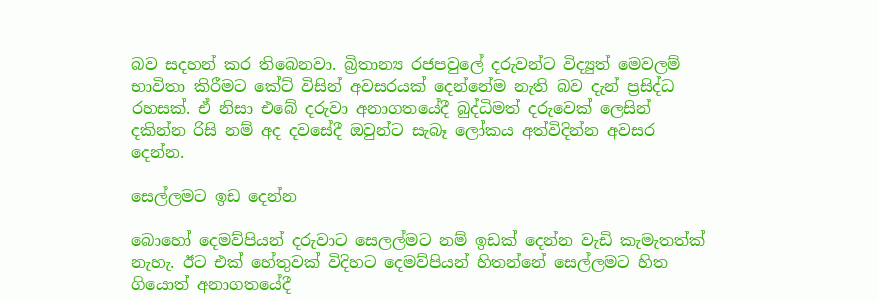බව සදහන් කර තිබෙනවා. බ්‍රිතාන්‍ය රජපවුලේ දරුවන්ට විද්‍යුත් මෙවලම් භාවිතා කිරීමට කේට් විසින් අවසරයක් දෙන්නේම නැති බව දැන් ප්‍රසිද්ධ රහසක්. ඒ නිසා එබේ දරුවා අනාගතයේදී බුද්ධිමත් දරුවෙක් ලෙසින් දකින්න රිසි නම් අද දවසේදී ඔවුන්ට සැබෑ ලෝකය අත්විදින්න අවසර දෙන්න.

සෙල්ලමට ඉඩ දෙන්න

බොහෝ දෙමව්පියන් දරුවාට සෙලල්මට නම් ඉඩක් දෙන්න වැඩි කැමැතත්ක් නැහැ. ඊට එක් හේතුවක් විදිහට දෙමව්පියන් හිතන්නේ සෙල්ලමට හිත ගියොත් අනාගතයේදී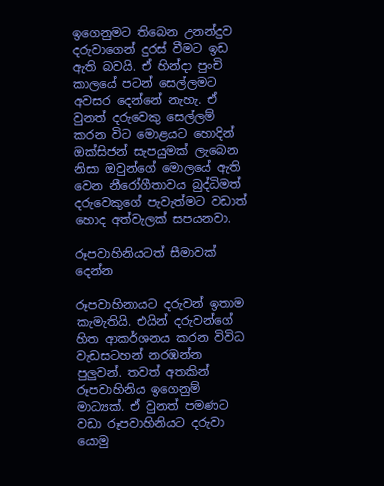ඉගෙනුමට තිබෙන උනන්දුව දරුවාගෙන් දුරස් වීමට ඉඩ ඇති බවයි. ඒ හින්දා පුංචි කාලයේ පටන් සෙල්ලමට අවසර දෙන්නේ නැහැ. ඒ වුනත් දරුවෙකු සෙල්ලම් කරන විට මොළයට හොදින් ඔක්සිජන් සැපයුමක් ලැබෙන නිසා ඔවුන්ගේ මොලයේ ඇති වෙන නීරෝගීතාවය බුද්ධිමත් දරුවෙකුගේ පැවැත්මට වඩාත් හොද අත්වැලක් සපයනවා.

රූපවාහිනියටත් සීමාවක් දෙන්න

රූපවාහිනායට දරුවන් ඉතාම කැමැතියි. එයින් දරුවන්ගේ හිත ආකර්ශනය කරන විවිධ වැඩසටහන් නරඹන්න පුලුවන්. තවත් අතකින් රූපවාහිනිය ඉගෙනුම් මාධ්‍යක්. ඒ වුනත් පමණට වඩා රූපවාහිනියට දරුවා යොමු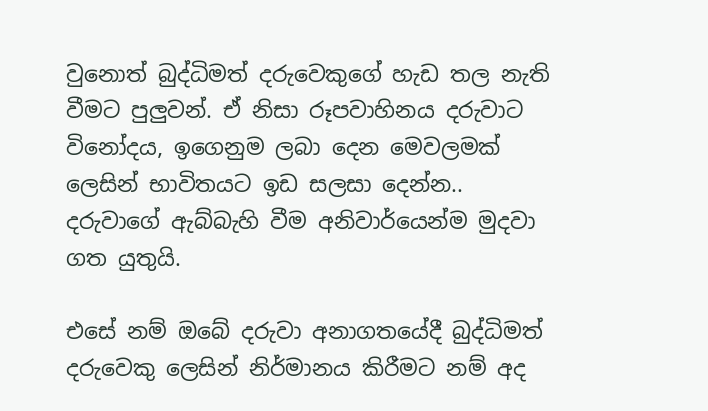වුනොත් බුද්ධිමත් දරුවෙකුගේ හැඩ තල නැති වීමට පුලුවන්. ඒ නිසා රූපවාහිනය දරුවාට විනෝදය, ඉගෙනුම ලබා දෙන මෙවලමක් ලෙසින් භාවිතයට ඉඩ සලසා දෙන්න.. දරුවාගේ ඇබ්බැහි වීම අනිවාර්යෙන්ම මුදවා ගත යුතුයි.

එසේ නම් ඔබේ දරුවා අනාගතයේදී බුද්ධිමත් දරුවෙකු ලෙසින් නිර්මානය කිරීමට නම් අද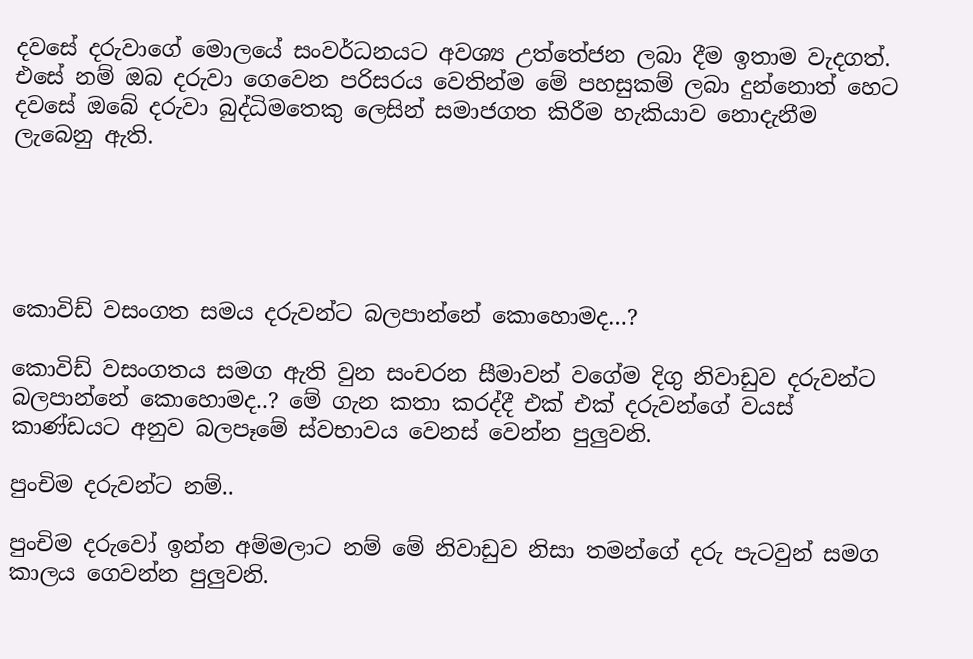දවසේ දරුවාගේ මොලයේ සංවර්ධනයට අවශ්‍ය උත්තේජන ලබා දීම ඉතාම වැදගත්. එසේ නම් ඔබ දරුවා ගෙවෙන පරිසරය වෙතින්ම මේ පහසුකම් ලබා දුන්නොත් හෙට දවසේ ඔබේ දරුවා බුද්ධිමතෙකු ලෙසින් සමාජගත කිරීම හැකියාව නොදැනීම ලැබෙනු ඇති.





කොවිඩ් වසංගත සමය දරුවන්ට බලපාන්නේ කොහොමද…?

කොවිඩ් වසංගතය සමග ඇති වුන සංචරන සීමාවන් වගේම දිගු නිවාඩුව දරුවන්ට බලපාන්නේ කොහොමද..? මේ ගැන කතා කරද්දී එක් එක් දරුවන්ගේ වයස් කාණ්ඩයට අනුව බලපෑමේ ස්වභාවය වෙනස් වෙන්න පුලුවනි.

පුංචිම දරුවන්ට නම්..

පුංචිම දරුවෝ ඉන්න අම්මලාට නම් මේ නිවාඩුව නිසා තමන්ගේ දරු පැටවුන් සමග කාලය ගෙවන්න පුලුවනි.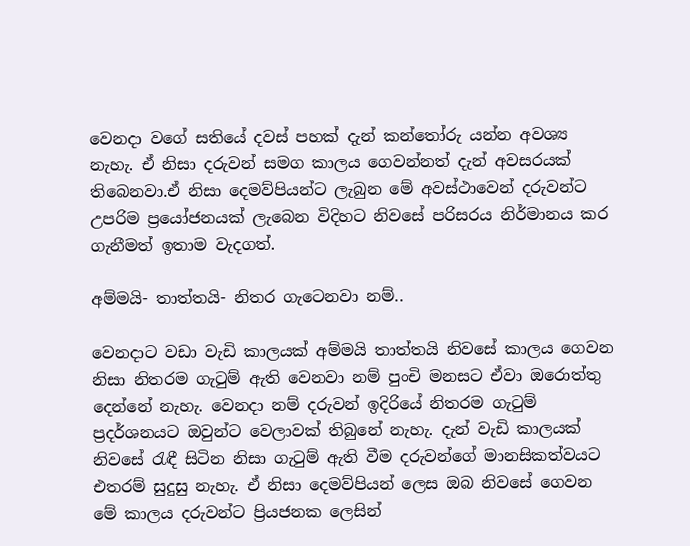වෙනදා වගේ සතියේ දවස් පහක් දැන් කන්තෝරු යන්න අවශ්‍ය නැහැ. ඒ නිසා දරුවන් සමග කාලය ගෙවන්නත් දැන් අවසරයක් තිබෙනවා.ඒ නිසා දෙමව්පියන්ට ලැබුන මේ අවස්ථාවෙන් දරුවන්ට උපරිම ප්‍රයෝජනයක් ලැබෙන විදිහට නිවසේ පරිසරය නිර්මානය කර ගැනීමත් ඉතාම වැදගත්.

අම්මයි- තාත්තයි- නිතර ගැටෙනවා නම්..

වෙනදාට වඩා වැඩි කාලයක් අම්මයි තාත්තයි නිවසේ කාලය ගෙවන නිසා නිතරම ගැටුම් ඇති වෙනවා නම් පුංචි මනසට ඒවා ඔරොත්තු දෙන්නේ නැහැ. වෙනදා නම් දරුවන් ඉදිරියේ නිතරම ගැටුම් ප්‍රදර්ශනයට ඔවුන්ට වෙලාවක් තිබුනේ නැහැ. දැන් වැඩි කාලයක් නිවසේ රැඳී සිටින නිසා ගැටුම් ඇති වීම දරුවන්ගේ මානසිකත්වයට එතරම් සුදුසු නැහැ. ඒ නිසා දෙමව්පියන් ලෙස ඔබ නිවසේ ගෙවන මේ කාලය දරුවන්ට ප්‍රියජනක ලෙසින්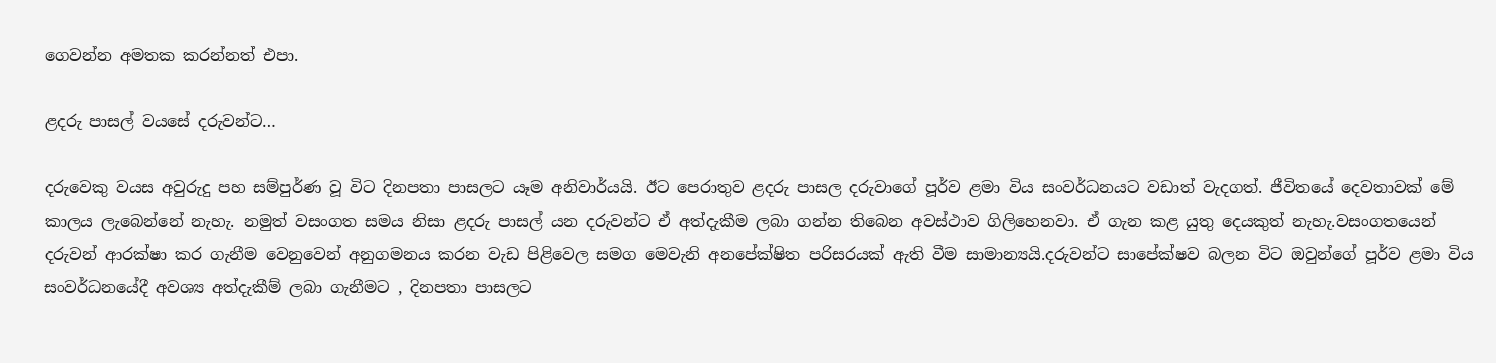ගෙවන්න අමතක කරන්නත් එපා.

ළදරු පාසල් වයසේ දරුවන්ට…

දරුවෙකු වයස අවුරුදු පහ සම්පුර්ණ වූ විට දිනපතා පාසලට යෑම අනිවාර්යයි. ඊට පෙරාතුව ළදරු පාසල දරුවාගේ පූර්ව ළමා විය සංවර්ධනයට වඩාත් වැදගත්. ජීවිතයේ දෙවතාවක් මේ කාලය ලැබෙන්නේ නැහැ. නමුත් වසංගත සමය නිසා ළදරු පාසල් යන දරුවන්ට ඒ අත්දැකීම ලබා ගන්න තිබෙන අවස්ථාව ගිලිහෙනවා. ඒ ගැන කළ යුතු දෙයකුත් නැහැ.වසංගතයෙන් දරුවන් ආරක්ෂා කර ගැනීම වෙනුවෙන් අනුගමනය කරන වැඩ පිළිවෙල සමග මෙවැනි අනපේක්ෂිත පරිසරයක් ඇති වීම සාමාන්‍යයි.දරුවන්ට සාපේක්ෂව බලන විට ඔවුන්ගේ පූර්ව ළමා විය සංවර්ධනයේදී අවශ්‍ය අත්දැකීම් ලබා ගැනීමට , දිනපතා පාසලට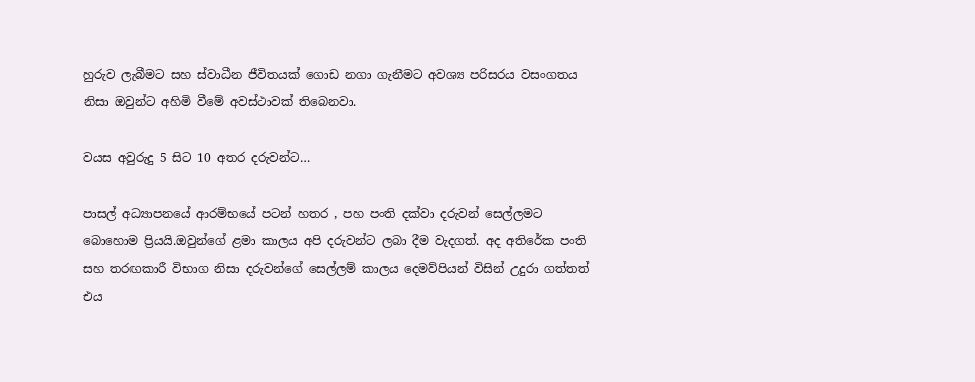හුරුව ලැබීමට සහ ස්වාධීන ජීවිතයක් ගොඩ නගා ගැනීමට අවශ්‍ය පරිසරය වසංගතය නිසා ඔවුන්ට අහිමි වීමේ අවස්ථාවක් තිබෙනවා.

වයස අවුරුදු 5 සිට 10 අතර දරුවන්ට…

පාසල් අධ්‍යාපනයේ ආරම්භයේ පටන් හතර , පහ පංති දක්වා දරුවන් සෙල්ලමට බොහොම ප්‍රියයි.ඔවුන්ගේ ළමා කාලය අපි දරුවන්ට ලබා දීම වැදගත්. අද අතිරේක පංති සහ තරඟකාරී විභාග නිසා දරුවන්ගේ සෙල්ලම් කාලය දෙමව්පියන් විසින් උදුරා ගත්තත් එය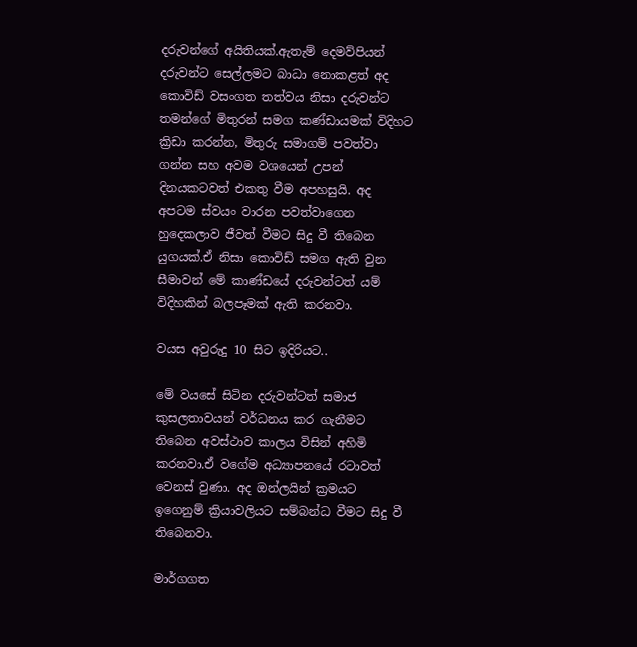දරුවන්ගේ අයිතියක්.ඇතැම් දෙමව්පියන් දරුවන්ට සෙල්ලමට බාධා නොකළත් අද කොවිඩ් වසංගත තත්වය නිසා දරුවන්ට තමන්ගේ මිතුරන් සමග කණ්ඩායමක් විදිහට ක්‍රිඩා කරන්න, මිතුරු සමාගම් පවත්වා ගන්න සහ අවම වශයෙන් උපන් දිනයකටවත් එකතු වීම අපහසුයි. අද අපටම ස්වයං වාරන පවත්වාගෙන හුදෙකලාව ජීවත් වීමට සිදු වී තිබෙන යුගයක්.ඒ නිසා කොවිඩ් සමග ඇති වුන සීමාවන් මේ කාණ්ඩයේ දරුවන්ටත් යම් විදිහකින් බලපෑමක් ඇති කරනවා.

වයස අවුරුදු 10 සිට ඉදිරියට..

මේ වයසේ සිටින දරුවන්ටත් සමාජ කුසලතාවයන් වර්ධනය කර ගැනීමට තිබෙන අවස්ථාව කාලය විසින් අහිමි කරනවා.ඒ වගේම අධ්‍යාපනයේ රටාවත් වෙනස් වුණා. අද ඔන්ලයින් ක්‍රමයට ඉගෙනුම් ක්‍රියාවලියට සම්බන්ධ වීමට සිදු වී තිබෙනවා.

මාර්ගගත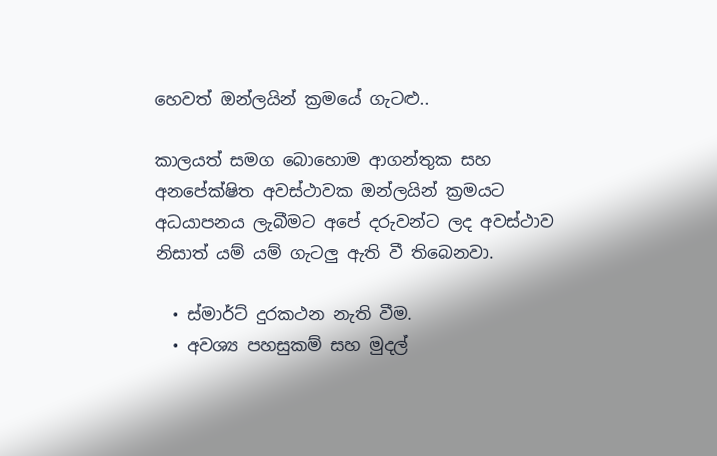හෙවත් ඔන්ලයින් ක්‍රමයේ ගැටළු..

කාලයත් සමග බොහොම ආගන්තුක සහ අනපේක්ෂිත අවස්ථාවක ඔන්ලයින් ක්‍රමයට අධයාපනය ලැබීමට අපේ දරුවන්ට ලද අවස්ථාව නිසාත් යම් යම් ගැටලු ඇති වී තිබෙනවා.

  • ස්මාර්ට් දුරකථන නැති වීම.
  • අවශ්‍ය පහසුකම් සහ මුදල්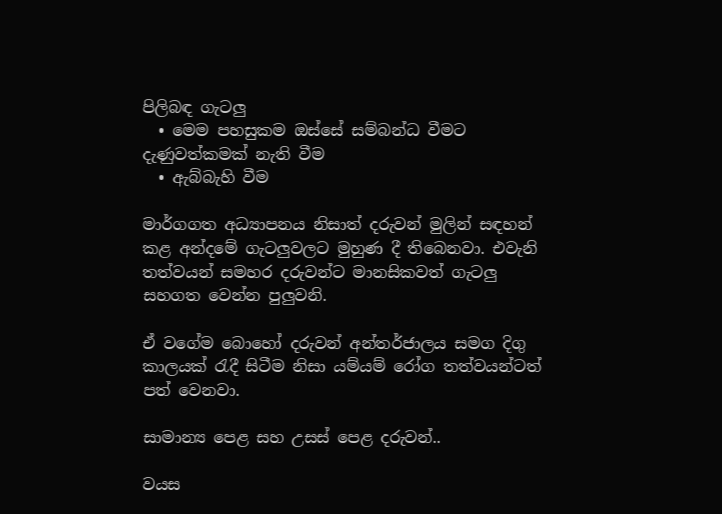පිලිබඳ ගැටලු
  • මෙම පහසුකම ඔස්සේ සම්බන්ධ වීමට දැණුවත්කමක් නැති වීම
  • ඇබ්බැහි වීම

මාර්ගගත අධ්‍යාපනය නිසාත් දරුවන් මුලින් සඳහන් කළ අන්දමේ ගැටලුවලට මුහුණ දී තිබෙනවා. එවැනි තත්වයන් සමහර දරුවන්ට මානසිකවත් ගැටලු සහගත වෙන්න පුලුවනි.

ඒ වගේම බොහෝ දරුවන් අන්තර්ජාලය සමග දිගු කාලයක් රැදී සිටීම නිසා යම්යම් රෝග තත්වයන්ටත් පත් වෙනවා.

සාමාන්‍ය පෙළ සහ උසස් පෙළ දරුවන්..

වයස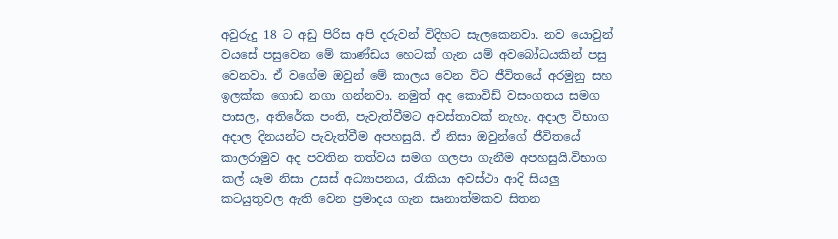අවුරුදු 18 ට අඩු පිරිස අපි දරුවන් විදිහට සැලකෙනවා. නව යොවුන් වයසේ පසුවෙන මේ කාණ්ඩය හෙටක් ගැන යම් අවබෝධයකින් පසු වෙනවා. ඒ වගේම ඔවුන් මේ කාලය වෙන විට ජීවිතයේ අරමුනු සහ ඉලක්ක ගොඩ නගා ගන්නවා. නමුත් අද කොවිඩ් වසංගතය සමග පාසල, අතිරේක පංති, පැවැත්වීමට අවස්තාවක් නැහැ. අදාල විභාග අදාල දිනයන්ට පැවැත්වීම අපහසුයි. ඒ නිසා ඔවුන්ගේ ජීවිතයේ කාලරාමුව අද පවතින තත්වය සමග ගලපා ගැනීම අපහසුයි.විභාග කල් යෑම නිසා උසස් අධ්‍යාපනය, රැකියා අවස්ථා ආදි සියලු කටයුතුවල ඇති වෙන ප්‍රමාදය ගැන සෘනාත්මකව සිතන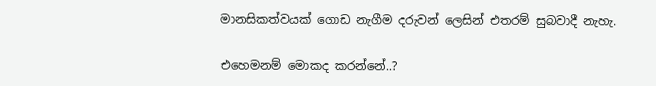මානසිකත්වයක් ගොඩ නැගීම දරුවන් ලෙසින් එතරම් සුබවාදී නැහැ.

එහෙමනම් මොකද කරන්නේ..?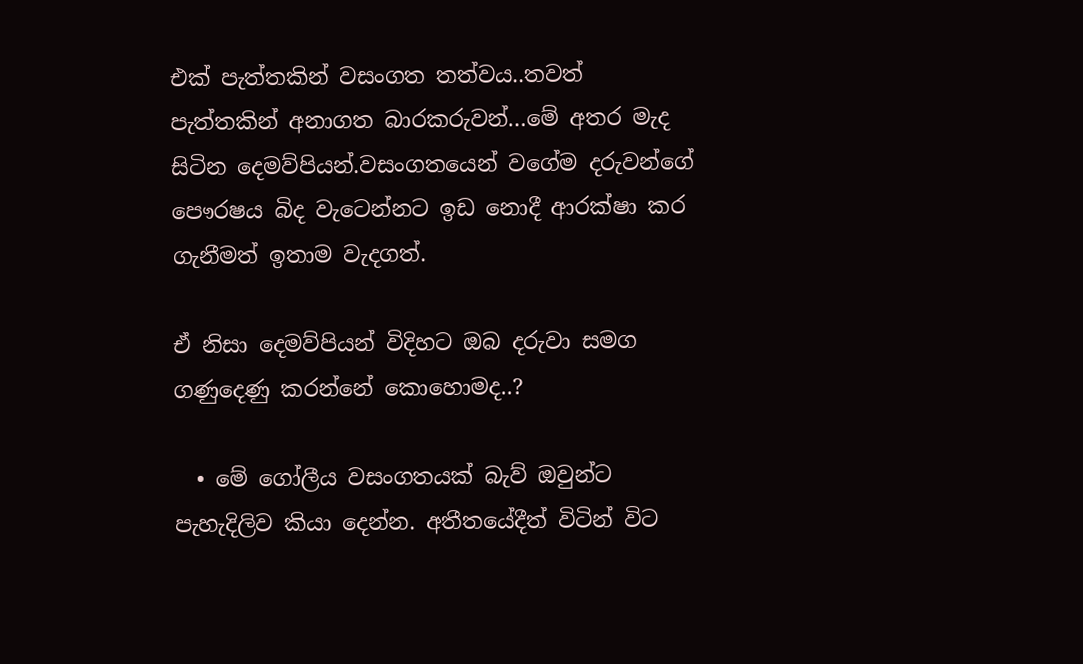එක් පැත්තකින් වසංගත තත්වය..තවත් පැත්තකින් අනාගත බාරකරුවන්…මේ අතර මැද සිටින දෙමව්පියන්.වසංගතයෙන් වගේම දරුවන්ගේ පෞරෂය බිද වැටෙන්නට ඉඩ නොදී ආරක්ෂා කර ගැනීමත් ඉතාම වැදගත්.

ඒ නිසා දෙමව්පියන් විදිහට ඔබ දරුවා සමග ගණුදෙණු කරන්නේ කොහොමද..?

  • මේ ගෝලීය වසංගතයක් බැව් ඔවුන්ට පැහැදිලිව කියා දෙන්න. අතීතයේදීත් විටින් විට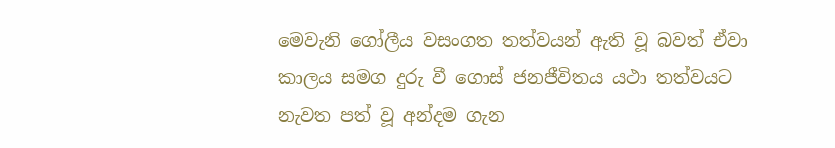මෙවැනි ගෝලීය වසංගත තත්වයන් ඇති වූ බවත් ඒවා කාලය සමග දුරු වී ගොස් ජනජීවිතය යථා තත්වයට නැවත පත් වූ අන්දම ගැන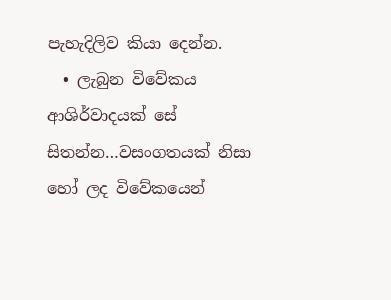පැහැදිලිව කියා දෙන්න.
  • ලැබුන විවේකය ආශිර්වාදයක් සේ සිතන්න…වසංගතයක් නිසා හෝ ලද විවේකයෙන්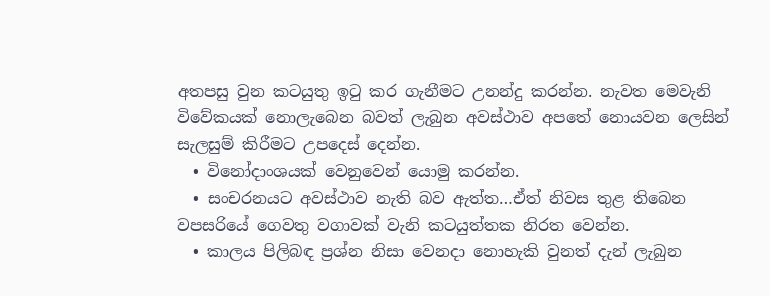අතපසු වුන කටයුතු ඉටු කර ගැනීමට උනන්දු කරන්න. නැවත මෙවැනි විවේකයක් නොලැබෙන බවත් ලැබුන අවස්ථාව අපතේ නොයවන ලෙසින් සැලසුම් කිරීමට උපදෙස් දෙන්න.
  • විනෝදාංශයක් වෙනුවෙන් යොමු කරන්න.
  • සංචරනයට අවස්ථාව නැති බව ඇත්ත…ඒත් නිවස තුළ තිබෙන වපසරියේ ගෙවතු වගාවක් වැනි කටයුත්තක නිරත වෙන්න.
  • කාලය පිලිබඳ ප්‍රශ්න නිසා වෙනදා නොහැකි වුනත් දැන් ලැබුන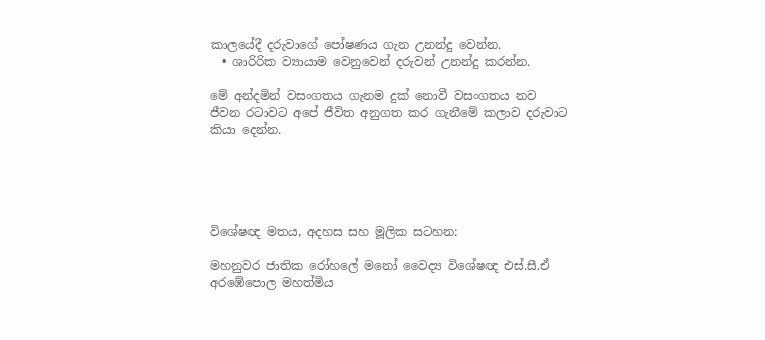කාලයේදී දරුවාගේ පෝෂණය ගැන උනන්දු වෙන්න.
  • ශාරිරික ව්‍යායාම වෙනුවෙන් දරුවන් උනන්දු කරන්න.

මේ අන්දමින් වසංගතය ගැනම දුක් නොවී වසංගතය නව ජීවන රටාවට අපේ ජීවිත අනුගත කර ගැනීමේ කලාව දරුවාට කියා දෙන්න.





විශේෂඥ මතය, අදහස සහ මූලික සටහන:

මහනුවර ජාතික රෝහලේ මනෝ වෛද්‍ය විශේෂඥ එස්.සී.ඒ අරඹේපොල මහත්මිය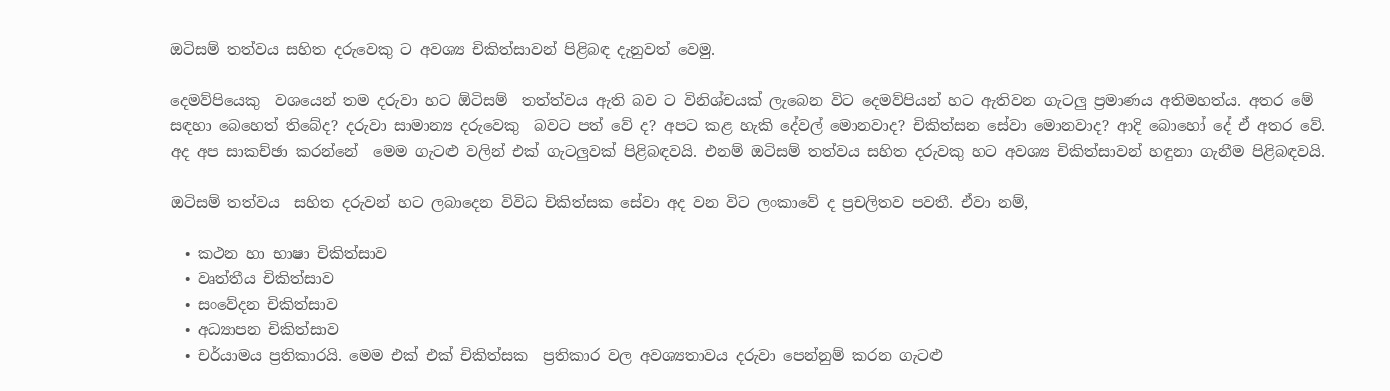ඔටිසම් තත්වය සහිත දරුවෙකු ට අවශ්‍ය චිකිත්සාවන් පිළිබඳ දැනුවත් වෙමු.

දෙමව්පියෙකු  වශයෙන් තම දරුවා හට ඕටිසම්  තත්ත්වය ඇති බව ට විනිශ්චයක් ලැබෙන විට දෙමව්පියන් හට ඇතිවන ගැටලු ප්‍රමාණය අතිමහත්ය. අතර මේ සඳහා බෙහෙත් තිබේද? දරුවා සාමාන්‍ය දරුවෙකු  බවට පත් වේ ද? අපට කළ හැකි දේවල් මොනවාද? චිකිත්සන සේවා මොනවාද? ආදි බොහෝ දේ ඒ අතර වේ. අද අප සාකච්ඡා කරන්නේ  මෙම ගැටළු වලින් එක් ගැටලුවක් පිළිබඳවයි. එනම් ඔටිසම් තත්වය සහිත දරුවකු හට අවශ්‍ය චිකිත්සාවන් හඳුනා ගැනීම පිළිබඳවයි.

ඔටිසම් තත්වය  සහිත දරුවන් හට ලබාදෙන විවිධ චිකිත්සක සේවා අද වන විට ලංකාවේ ද ප්‍රචලිතව පවතී. ඒවා නම්,

  • කථන හා භාෂා චිකිත්සාව
  • වෘත්තීය චිකිත්සාව
  • සංවේදන චිකිත්සාව
  • අධ්‍යාපන චිකිත්සාව
  • චර්යාමය ප්‍රතිකාරයි. මෙම එක් එක් චිකිත්සක  ප්‍රතිකාර වල අවශ්‍යතාවය දරුවා පෙන්නුම් කරන ගැටළු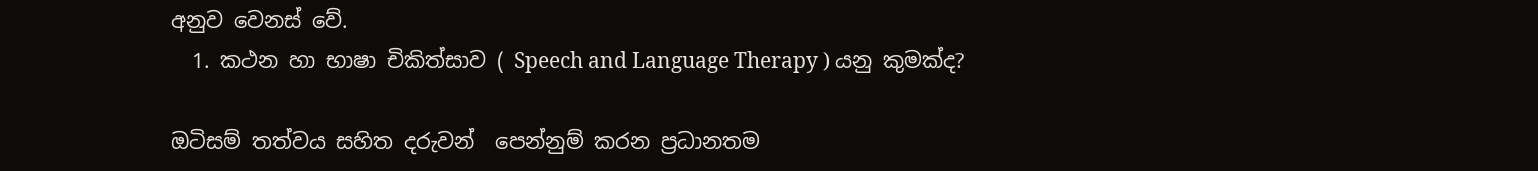අනුව වෙනස් වේ.
  1. කථන හා භාෂා චිකිත්සාව ( Speech and Language Therapy ) යනු කුමක්ද?

ඔටිසම් තත්වය සහිත දරුවන්  පෙන්නුම් කරන ප්‍රධානතම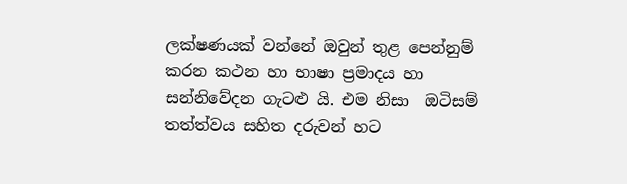ලක්ෂණයක් වන්නේ ඔවුන් තුළ පෙන්නුම් කරන කථන හා භාෂා ප්‍රමාදය හා සන්නිවේදන ගැටළු යි. එම නිසා  ඔටිසම්  තත්ත්වය සහිත දරුවන් හට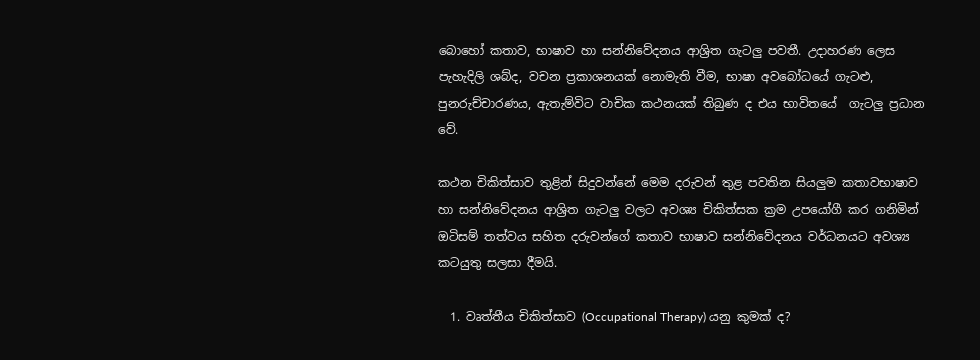බොහෝ කතාව, භාෂාව හා සන්නිවේදනය ආශ්‍රිත ගැටලු පවතී. උදාහරණ ලෙස පැහැදිලි ශබ්ද, වචන ප්‍රකාශනයක් නොමැති වීම, භාෂා අවබෝධයේ ගැටළු, පුනරුච්චාරණය, ඇතැම්විට වාචික කථනයක් තිබුණ ද එය භාවිතයේ  ගැටලු ප්‍රධාන වේ.

කථන චිකිත්සාව තුළින් සිදුවන්නේ මෙම දරුවන් තුළ පවතින සියලුම කතාවභාෂාව හා සන්නිවේදනය ආශ්‍රිත ගැටලු වලට අවශ්‍ය චිකිත්සක ක්‍රම උපයෝගී කර ගනිමින් ඔටිසම් තත්වය සහිත දරුවන්ගේ කතාව භාෂාව සන්නිවේදනය වර්ධනයට අවශ්‍ය කටයුතු සලසා දීමයි.

  1. වෘත්තීය චිකිත්සාව (Occupational Therapy) යනු කුමක් ද?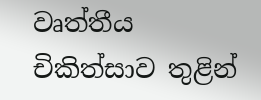වෘත්තීය චිකිත්සාව තුළින්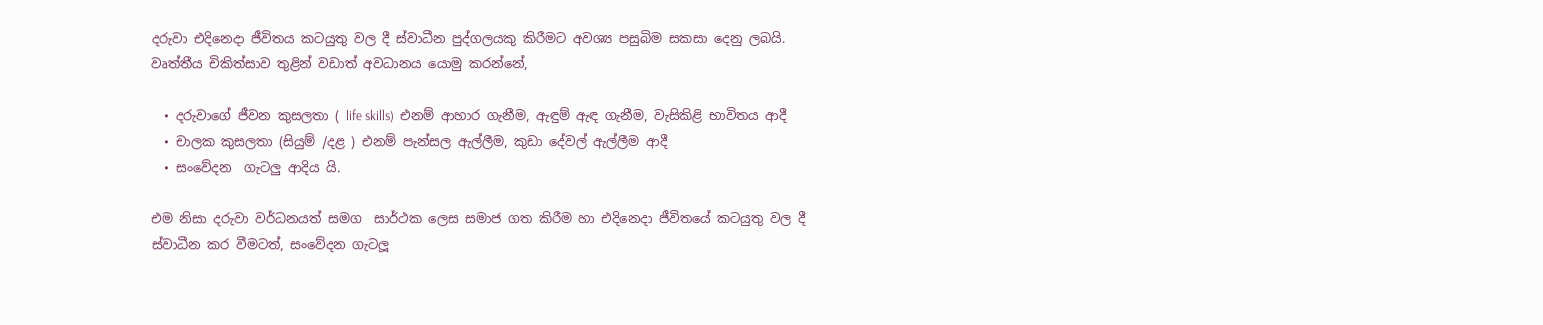දරුවා එදිනෙදා ජීවිතය කටයුතු වල දී ස්වාධීන පුද්ගලයකු කිරීමට අවශ්‍ය පසුබිම සකසා දෙනු ලබයි. වෘත්තීය චිකිත්සාව තුළින් වඩාත් අවධානය යොමු කරන්නේ,

  • දරුවාගේ ජීවන කුසලතා ( life skills)  එනම් ආහාර ගැනීම, ඇඳුම් ඇඳ ගැනීම, වැසිකිළි භාවිතය ආදී
  • චාලක කුසලතා (සියුම් /දළ ) එනම් පැන්සල ඇල්ලීම, කුඩා දේවල් ඇල්ලීම ආදී
  • සංවේදන  ගැටලු ආදිය යි.

එම නිසා දරුවා වර්ධනයත් සමග  සාර්ථක ලෙස සමාජ ගත කිරීම හා එදිනෙදා ජීවිතයේ කටයුතු වල දී ස්වාධීන කර වීමටත්, සංවේදන ගැටලූ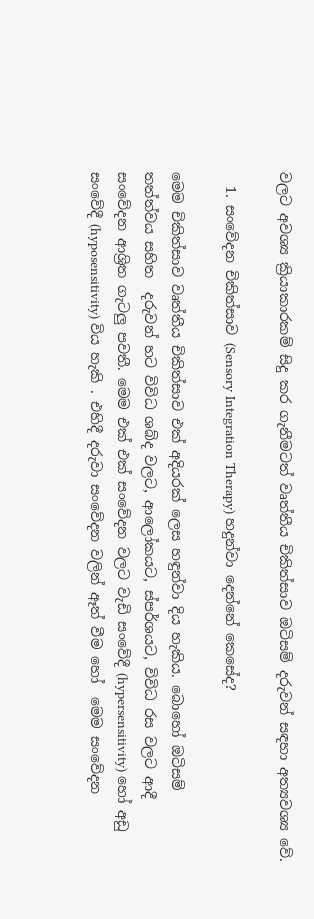වලට අවශ්‍ය ක්‍රියාකාරකම් සිදු කර ගැනීමටත් වෘත්තීය චිකිත්සාව ඔටිසම් දරුවන් සඳහා අත්‍යවශ්‍ය වේ.

  1. සංවේදන චිකිත්සාව (Sensory Integration Therapy) හදුන්වා දෙන්නේ කෙසේද?

මෙම චිකිත්සාව වෘත්තීය චිකිත්සාව එක් අදියරක් ලෙස හඳුන්වා දිය හැකිය. බොහෝ ඔටිසම්  තත්ත්වය සහිත  දරුවන් හට විවිධ ශබ්ද වලට, ආලෝකයට, ස්පර්ශයට, විවිධ රස වලට ආදී  සංවේදන ආශ්‍රිත ගැටලු පවතී. මෙම එක් එක් සංවේදන වලට වැඩි සංවේදී (hypersensitivity) හෝ අඩු සංවේදී (hyposensitivity) විය හැකි . එහිදී දරුවා සංවේදන වලින් ඈත් වීම හෝ  මෙම සංවේදන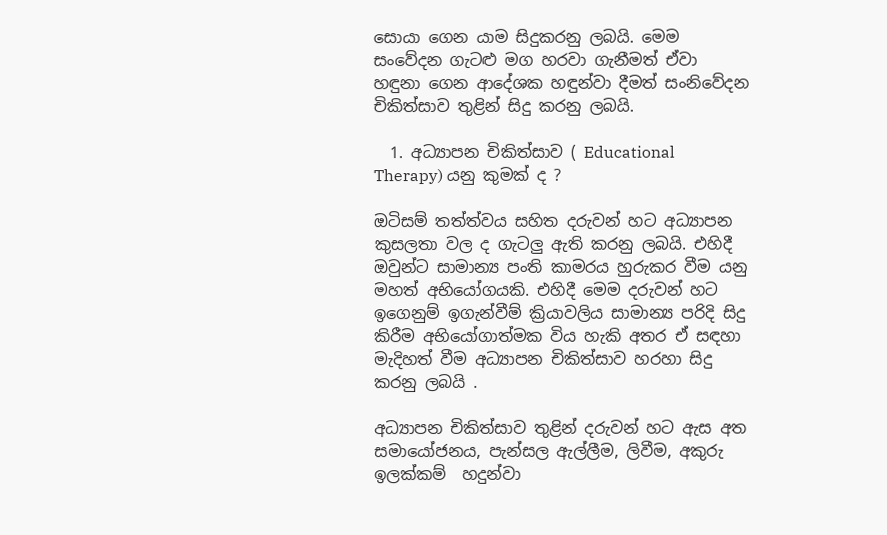සොයා ගෙන යාම සිදුකරනු ලබයි. මෙම සංවේදන ගැටළු මග හරවා ගැනීමත් ඒවා හඳුනා ගෙන ආදේශක හඳුන්වා දීමත් සංනිවේදන චිකිත්සාව තුළින් සිදු කරනු ලබයි.

  1. අධ්‍යාපන චිකිත්සාව ( Educational Therapy) යනු කුමක් ද ?

ඔටිසම් තත්ත්වය සහිත දරුවන් හට අධ්‍යාපන කුසලතා වල ද ගැටලු ඇති කරනු ලබයි. එහිදී ඔවුන්ට සාමාන්‍ය පංති කාමරය හුරුකර වීම යනු මහත් අභියෝගයකි. එහිදී මෙම දරුවන් හට ඉගෙනුම් ඉගැන්වීම් ක්‍රියාවලිය සාමාන්‍ය පරිදි සිදු කිරීම අභියෝගාත්මක විය හැකි අතර ඒ සඳහා මැදිහත් වීම අධ්‍යාපන චිකිත්සාව හරහා සිදු කරනු ලබයි .

අධ්‍යාපන චිකිත්සාව තුළින් දරුවන් හට ඇස අත සමායෝජනය, පැන්සල ඇල්ලීම, ලිවීම, අකුරු ඉලක්කම්  හදුන්වා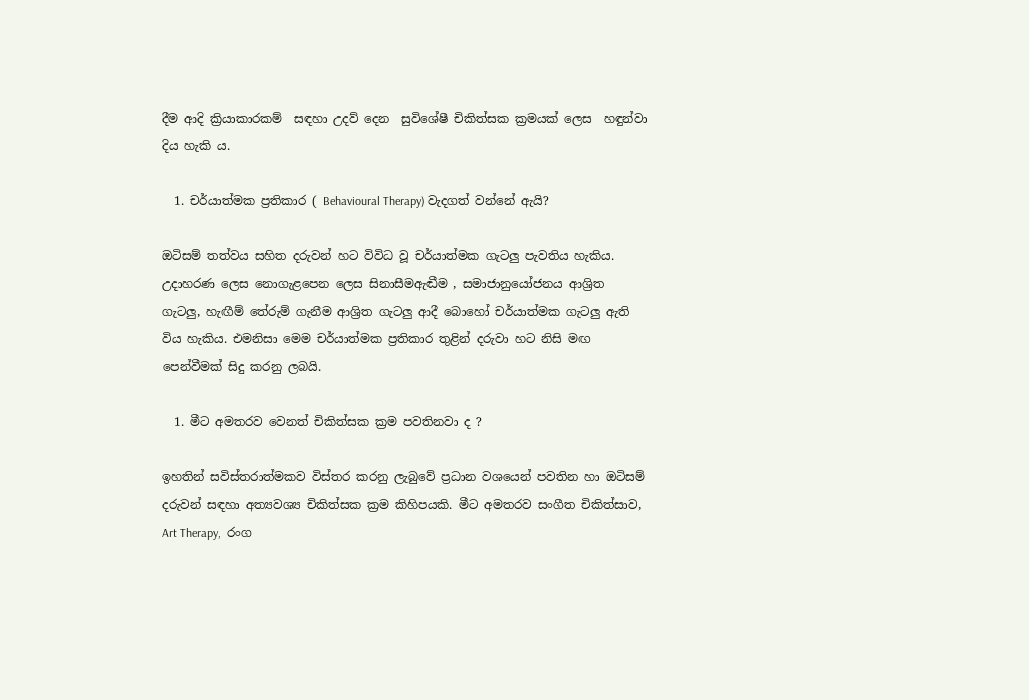දීම ආදි ක්‍රියාකාරකම්  සඳහා උදව් දෙන  සුවිශේෂී චිකිත්සක ක්‍රමයක් ලෙස  හඳුන්වා දිය හැකි ය.

  1. චර්යාත්මක ප්‍රතිකාර ( Behavioural Therapy) වැදගත් වන්නේ ඇයි?

ඔටිසම් තත්වය සහිත දරුවන් හට විවිධ වූ චර්යාත්මක ගැටලු පැවතිය හැකිය. උදාහරණ ලෙස නොගැළපෙන ලෙස සිනාසීමඇඬීම , සමාජානුයෝජනය ආශ්‍රිත ගැටලු, හැඟීම් තේරුම් ගැනීම ආශ්‍රිත ගැටලු ආදී බොහෝ චර්යාත්මක ගැටලු ඇති විය හැකිය. එමනිසා මෙම චර්යාත්මක ප්‍රතිකාර තුළින් දරුවා හට නිසි මඟ පෙන්වීමක් සිදු කරනු ලබයි.

  1. මීට අමතරව වෙනත් චිකිත්සක ක්‍රම පවතිනවා ද ?

ඉහතින් සවිස්තරාත්මකව විස්තර කරනු ලැබුවේ ප්‍රධාන වශයෙන් පවතින හා ඔටිසම් දරුවන් සඳහා අත්‍යවශ්‍ය චිකිත්සක ක්‍රම කිහිපයකි. මීට අමතරව සංගීත චිකිත්සාව, Art Therapy,  රංග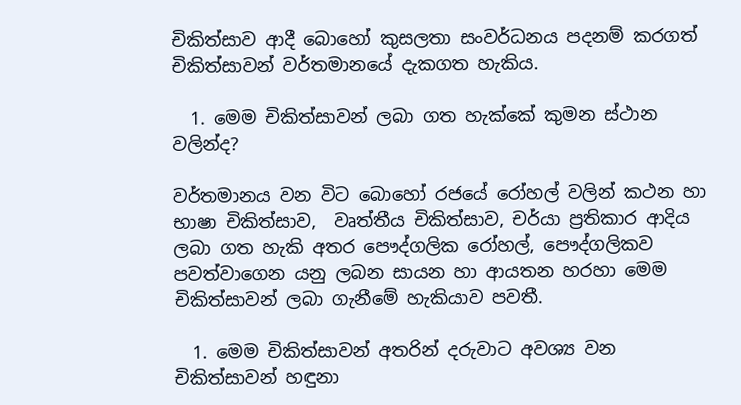චිකිත්සාව ආදී බොහෝ කුසලතා සංවර්ධනය පදනම් කරගත් චිකිත්සාවන් වර්තමානයේ දැකගත හැකිය.

  1. මෙම චිකිත්සාවන් ලබා ගත හැක්කේ කුමන ස්ථාන වලින්ද?

වර්තමානය වන විට බොහෝ රජයේ රෝහල් වලින් කථන හා භාෂා චිකිත්සාව,  වෘත්තීය චිකිත්සාව, චර්යා ප්‍රතිකාර ආදිය ලබා ගත හැකි අතර පෞද්ගලික රෝහල්, පෞද්ගලිකව පවත්වාගෙන යනු ලබන සායන හා ආයතන හරහා මෙම චිකිත්සාවන් ලබා ගැනීමේ හැකියාව පවතී.

  1. මෙම චිකිත්සාවන් අතරින් දරුවාට අවශ්‍ය වන චිකිත්සාවන් හඳුනා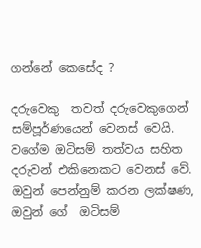ගන්නේ කෙසේද ?

දරුවෙකු  තවත් දරුවෙකුගෙන් සම්පූර්ණයෙන් වෙනස් වෙයි. වගේම ඔටිසම් තත්වය සහිත දරුවන් එකිනෙකට වෙනස් වේ. ඔවුන් පෙන්නුම් කරන ලක්ෂණ, ඔවුන් ගේ  ඔටිසම්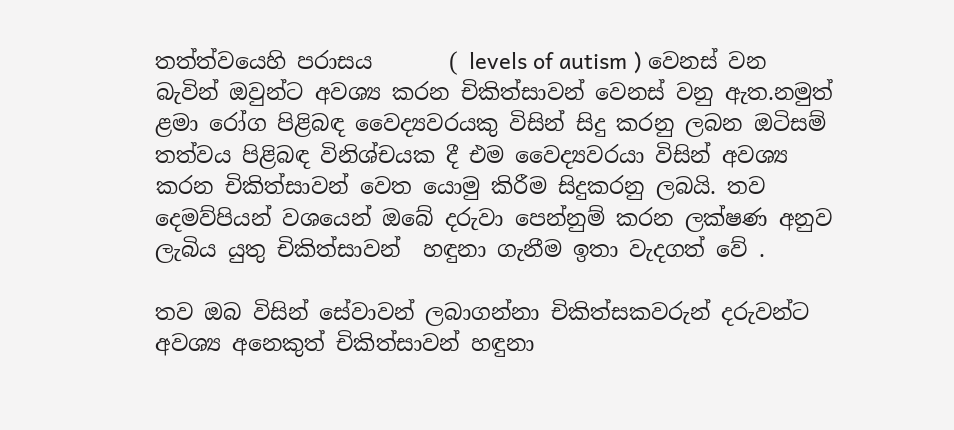තත්ත්වයෙහි පරාසය       ( levels of autism ) වෙනස් වන බැවින් ඔවුන්ට අවශ්‍ය කරන චිකිත්සාවන් වෙනස් වනු ඇත.නමුත් ළමා රෝග පිළිබඳ වෛද්‍යවරයකු විසින් සිදු කරනු ලබන ඔටිසම් තත්වය පිළිබඳ විනිශ්චයක දී එම වෛද්‍යවරයා විසින් අවශ්‍ය කරන චිකිත්සාවන් වෙත යොමු කිරීම සිදුකරනු ලබයි. තව දෙමව්පියන් වශයෙන් ඔබේ දරුවා පෙන්නුම් කරන ලක්ෂණ අනුව ලැබිය යුතු චිකිත්සාවන්  හඳුනා ගැනීම ඉතා වැදගත් වේ .

තව ඔබ විසින් සේවාවන් ලබාගන්නා චිකිත්සකවරුන් දරුවන්ට අවශ්‍ය අනෙකුත් චිකිත්සාවන් හඳුනා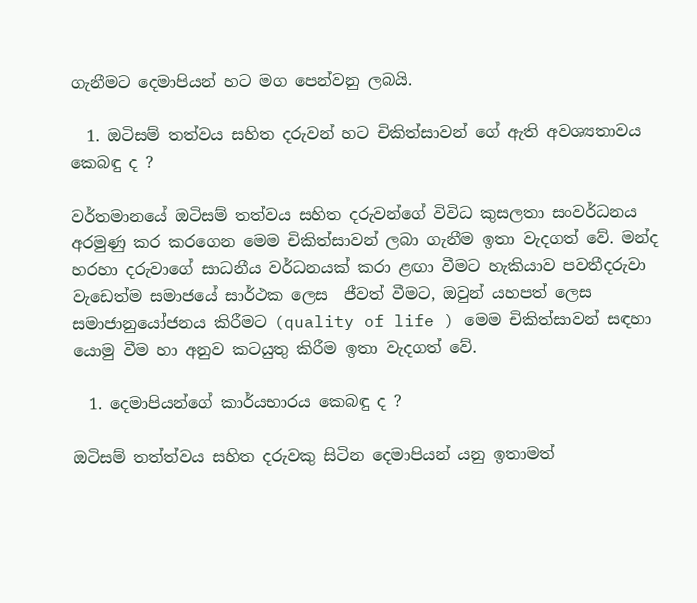ගැනීමට දෙමාපියන් හට මග පෙන්වනු ලබයි.

  1. ඔටිසම් තත්වය සහිත දරුවන් හට චිකිත්සාවන් ගේ ඇති අවශ්‍යතාවය කෙබඳු ද ?

වර්තමානයේ ඔටිසම් තත්වය සහිත දරුවන්ගේ විවිධ කුසලතා සංවර්ධනය අරමුණු කර කරගෙන මෙම චිකිත්සාවන් ලබා ගැනීම ඉතා වැදගත් වේ. මන්ද හරහා දරුවාගේ සාධනීය වර්ධනයක් කරා ළඟා වීමට හැකියාව පවතීදරුවා වැඩෙත්ම සමාජයේ සාර්ථක ලෙස  ජීවත් වීමට, ඔවුන් යහපත් ලෙස සමාජානුයෝජනය කිරීමට (quality of life ) මෙම චිකිත්සාවන් සඳහා යොමු වීම හා අනුව කටයුතු කිරීම ඉතා වැදගත් වේ.

  1. දෙමාපියන්ගේ කාර්යභාරය කෙබඳු ද ?

ඔටිසම් තත්ත්වය සහිත දරුවකු සිටින දෙමාපියන් යනු ඉතාමත්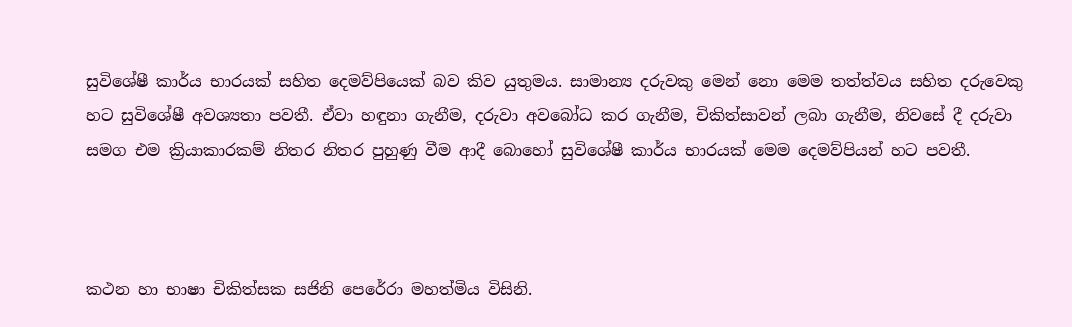සුවිශේෂී කාර්ය භාරයක් සහිත දෙමව්පියෙක් බව කිව යුතුමය. සාමාන්‍ය දරුවකු මෙන් නො මෙම තත්ත්වය සහිත දරුවෙකු හට සුවිශේෂී අවශ්‍යතා පවතී. ඒවා හඳුනා ගැනීම, දරුවා අවබෝධ කර ගැනීම, චිකිත්සාවන් ලබා ගැනීම, නිවසේ දී දරුවා සමග එම ක්‍රියාකාරකම් නිතර නිතර පුහුණු වීම ආදී බොහෝ සුවිශේෂී කාර්ය භාරයක් මෙම දෙමව්පියන් හට පවතී.



කථන හා භාෂා චිකිත්සක සජිනි පෙරේරා මහත්මිය විසිනි.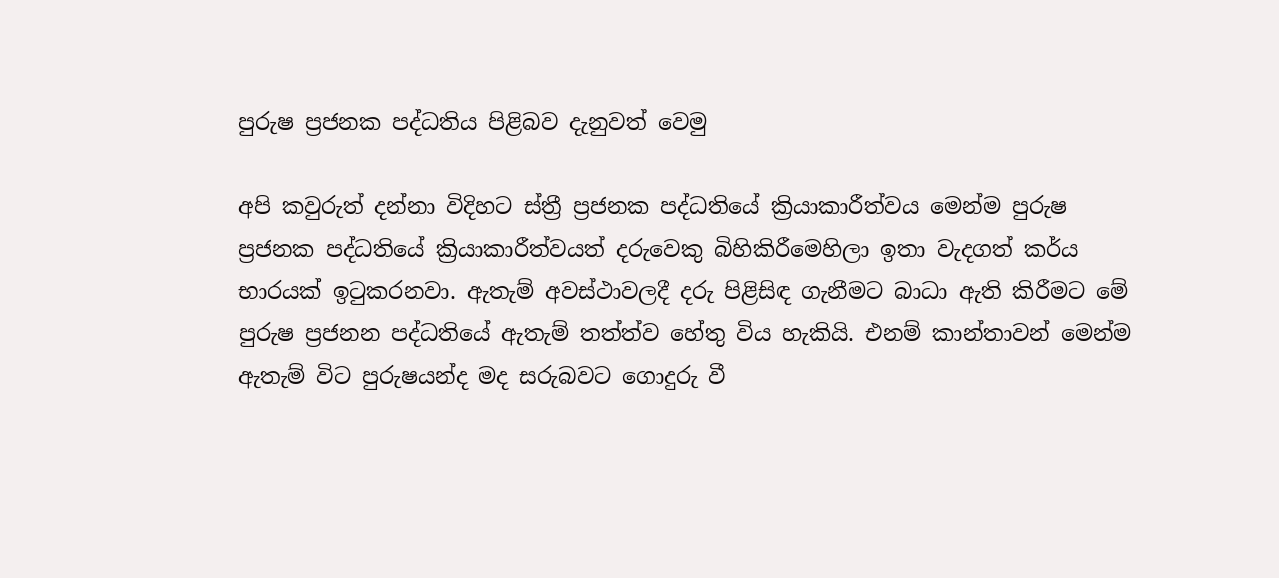පුරුෂ ප්‍රජනක පද්ධතිය පිළිබව දැනුවත් වෙමු

අපි කවුරුත් දන්නා විදිහට ස්ත්‍රී ප්‍රජනක පද්ධතියේ ක්‍රියාකාරීත්වය මෙන්ම පුරුෂ ප්‍රජනක පද්ධතියේ ක්‍රියාකාරීත්වයත් දරුවෙකු බිහිකිරීමෙහිලා ඉතා වැදගත් කර්ය භාරයක් ඉටුකරනවා. ඇතැම් අවස්ථාවලදී දරු පිළිසිඳ ගැනීමට බාධා ඇති කිරීමට මේ පුරුෂ ප්‍රජනන පද්ධතියේ ඇතැම් තත්ත්ව හේතු විය හැකියි. එනම් කාන්තාවන් මෙන්ම ඇතැම් විට පුරුෂයන්ද මද සරුබවට ගොදුරු වී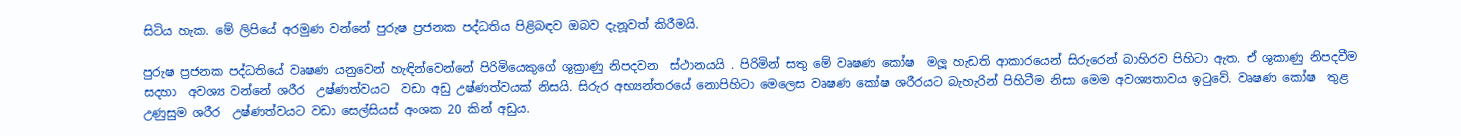සිටිය හැක. මේ ලිපියේ අරමුණ වන්නේ පුරුෂ ප්‍රජනක පද්ධතිය පිළිබඳව ඔබව දැනූවත් කිරීමයි.

පුරුෂ ප්‍රජනක පද්ධතියේ වෘෂණ යනුවෙන් හැඳින්වෙන්නේ පිරිමියෙකුගේ ශුක්‍රාණු නිපදවන  ස්ථානයයි . පිරිමින් සතු මේ වෘෂණ කෝෂ  මලූ හැඩති ආකාරයෙන් සිරුරෙන් බාහිරව පිහිටා ඇත. ඒ ශුකාණු නිපදවීම සදහා  අවශ්‍ය වන්නේ ශරීර  උෂ්ණත්වයට  වඩා අඩු උෂ්ණත්වයක් නිසයි. සිරුර අභ්‍යන්තරයේ නොපිහිටා මෙලෙස වෘෂණ කෝෂ ශරීරයට බැහැරින් පිහිටීම නිසා මෙම අවශ්‍යතාවය ඉටුවේ. වෘෂණ කෝෂ  තුළ උණුසුම ශරීර  උෂ්ණත්වයට වඩා සෙල්සියස් අංශක 20 කින් අඩුය.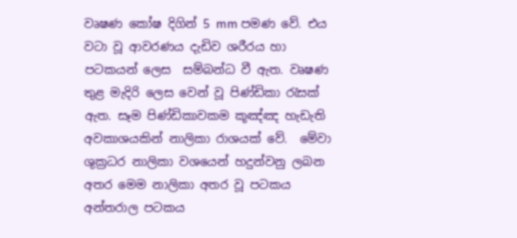වෘෂණ කෝෂ දිගින් 5 mm පමණ වේ. එය වටා වූ ආවරණය දැඩිව ශරීරය හා පටකයන් ලෙස  සම්බන්ධ වී ඇත. වෘෂණ තුළ මැදිරි ලෙස වෙන් වූ පිණ්ඩිකා රැසක් ඇත. සෑම පිණ්ඩිකාවකම කූඤ්ඤ හැඩැති අවකාශයකින් නාලිකා රාශයක් වේ.  මේවා ශුක්‍රධර නාලිකා වශයෙන් හදුන්වනු ලබන අතර මෙම නාලිකා අතර වූ පටකය අන්තරාල පටකය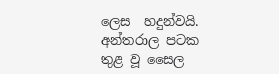ලෙස  හදුන්වයි.  අන්තරාල පටක තුළ වූ සෛල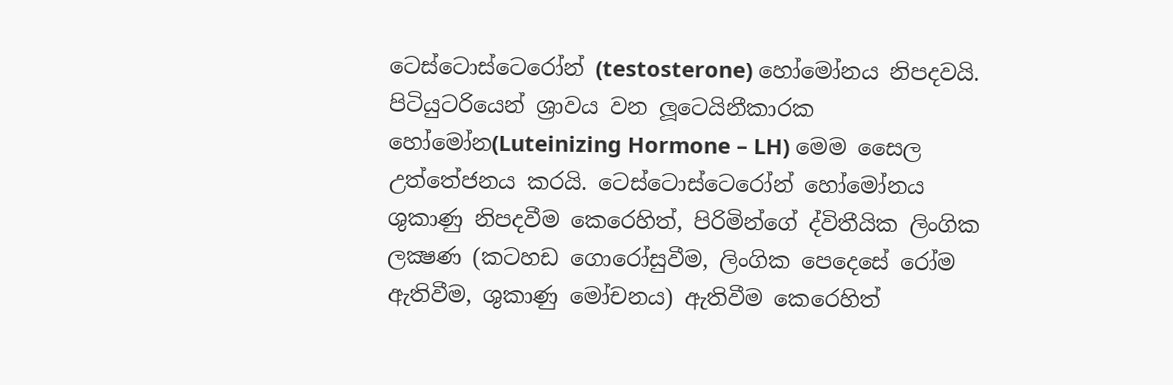ටෙස්ටොස්ටෙරෝන් (testosterone) හෝමෝනය නිපදවයි. පිටියුටරියෙන් ශ්‍රාවය වන ලූටෙයිනීකාරක හෝමෝන(Luteinizing Hormone – LH) මෙම සෛල  උත්තේජනය කරයි. ටෙස්ටොස්ටෙරෝන් හෝමෝනය ශුකාණු නිපදවීම කෙරෙහිත්, පිරිමින්ගේ ද්විතීයික ලිංගික ලක්‍ෂණ (කටහඩ ගොරෝසුවීම, ලිංගික පෙදෙසේ රෝම ඇතිවීම, ශුකාණු මෝචනය) ඇතිවීම කෙරෙහිත්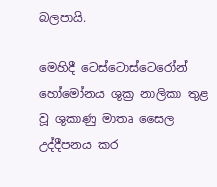බලපායි.

මෙහිදී ටෙස්ටොස්ටෙරෝන් හෝමෝනය ශුක්‍ර නාලිකා තුළ වූ ශුකාණු මාතෘ සෛල  උද්දීපනය කර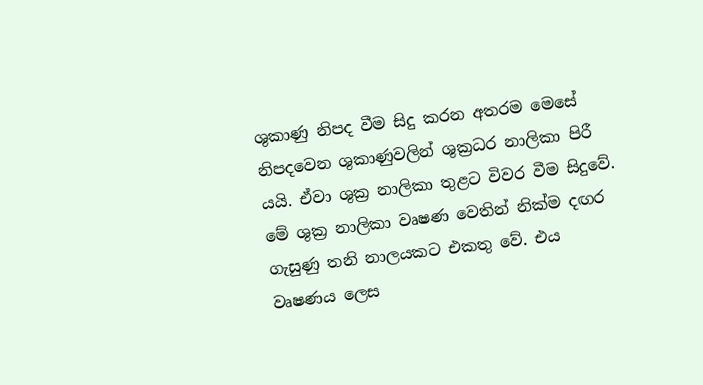ශුකාණු නිපද වීම සිදු කරන අතරම මෙසේ  නිපදවෙන ශුකාණුවලින් ශුක්‍රධර නාලිකා පිරී යයි. ඒවා ශුක්‍ර නාලිකා තුළට විවර වීම සිදුවේ. මේ ශුක්‍ර නාලිකා වෘෂණ වෙතින් නික්ම දඟර ගැසුණු තනි නාලයකට එකතු වේ. එය වෘෂණය ලෙස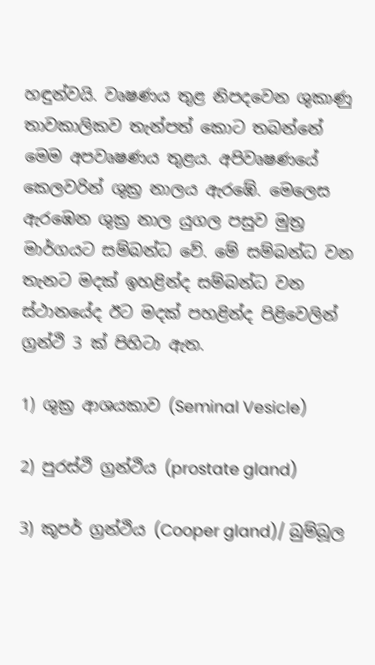හඳුන්වයි. වෘෂණය තුළ නිපදවෙන ශුකාණු තාවකාලිකව තැන්පත් කොට තබන්නේ මෙම අපවෘෂණය තුළය. අපිවෘෂණයේ කෙලවරින් ශුක්‍ර නාලය ඇරඹේ. මෙලෙස ඇරඹෙන ශුක්‍ර නාල යුගල පසුව මුත්‍ර මාර්ගයට සම්බන්ධ වේ. මේ සම්බන්ධ වන තැනට මදක් ඉහළින්ද සම්බන්ධ වන ස්ථානයේද ඊට මදක් පහළින්ද පිළිවෙලින් ග්‍රන්ථි 3 ක් පිහිටා ඇත.

1) ශුක්‍ර ආශයකාව (Seminal Vesicle)

2) පුරස්ථි ග්‍රන්ථිය (prostate gland)

3) කූපර් ග්‍රන්ථිය (Cooper gland)/ බුම්බූල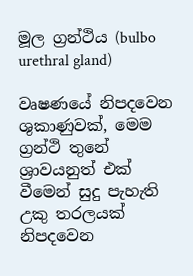මූල ග්‍රන්ථිය (bulbo urethral gland)

වෘෂණයේ නිපදවෙන ශුකාණුවක්, මෙම ග්‍රන්ථි තුනේ ශ්‍රාවයනුත් එක් වීමෙන් සුදු පැහැති උකු තරලයක් නිපදවෙන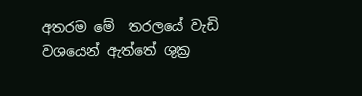අතරම මේ  තරලයේ වැඩි වශයෙන් ඇත්තේ ශුක්‍ර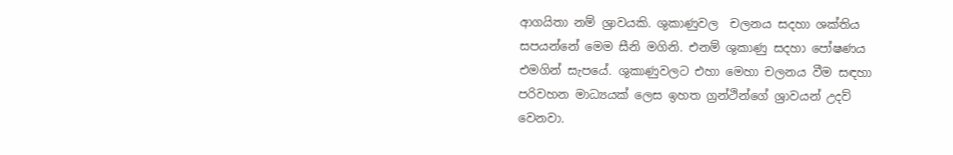ආගයිතා නම් ශ්‍රාවයකි. ශුකාණුවල  චලනය සදහා ශක්තිය සපයන්නේ මෙම සීනි මගිනි. එනම් ශුකාණු සදහා පෝෂණය එමගින් සැපයේ. ශුකාණුවලට එහා මෙහා චලනය වීම සඳහා පරිවහන මාධ්‍යයක් ලෙස ඉහත ග්‍රන්ථින්ගේ ශ්‍රාවයන් උදව් වෙනවා.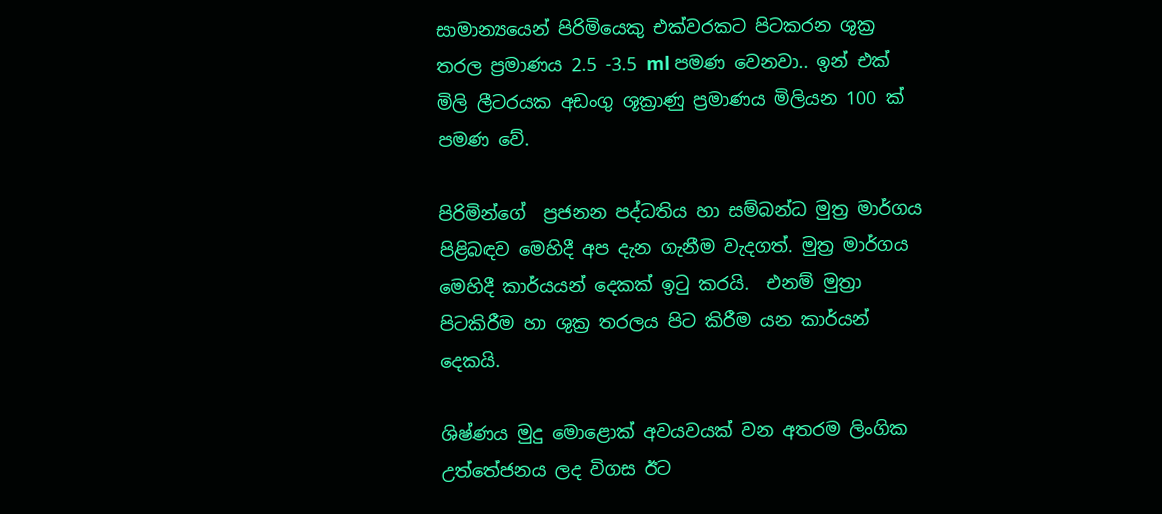සාමාන්‍යයෙන් පිරිමියෙකු එක්වරකට පිටකරන ශුක්‍ර තරල ප්‍රමාණය 2.5 -3.5 ml පමණ වෙනවා.. ඉන් එක් මිලි ලීටරයක අඩංගු ශූක්‍රාණු ප්‍රමාණය මිලියන 100 ක් පමණ වේ.

පිරිමින්ගේ  ප්‍රජනන පද්ධතිය හා සම්බන්ධ මුත්‍ර මාර්ගය පිළිබඳව මෙහිදී අප දැන ගැනීම වැදගත්. මුත්‍ර මාර්ගය මෙහිදී කාර්යයන් දෙකක් ඉටු කරයි.  එනම් මුත්‍රා පිටකිරීම හා ශුක්‍ර තරලය පිට කිරීම යන කාර්යන් දෙකයි.

ශිෂ්ණය මුදු මොළොක් අවයවයක් වන අතරම ලිංගික උත්තේජනය ලද විගස ඊට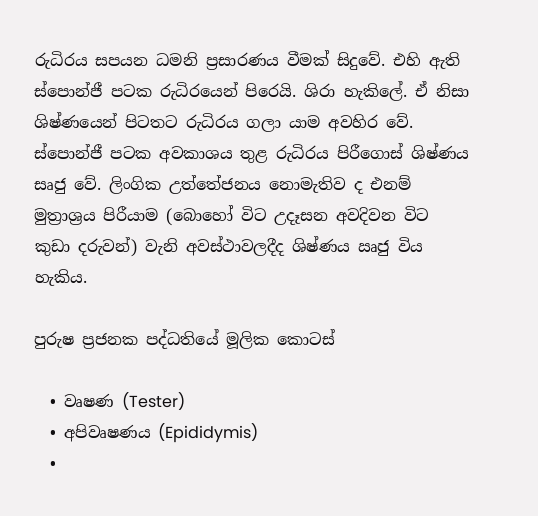රුධිරය සපයන ධමනි ප්‍රසාරණය වීමක් සිදුවේ. එහි ඇති ස්පොන්ජී පටක රුධිරයෙන් පිරෙයි. ශිරා හැකිලේ. ඒ නිසා ශිෂ්ණයෙන් පිටතට රුධිරය ගලා යාම අවහිර වේ. ස්පොන්ජී පටක අවකාශය තුළ රුධිරය පිරීගොස් ශිෂ්ණය සෘජු වේ. ලිංගික උත්තේජනය නොමැතිව ද එනම් මුත්‍රාශ්‍රය පිරීයාම (බොහෝ විට උදෑසන අවදිවන විට කුඩා දරුවන්) වැනි අවස්ථාවලදීද ශිෂ්ණය ඍජු විය හැකිය.

පුරුෂ ප්‍රජනක පද්ධතියේ මූලික කොටස්

  • වෘෂණ (Tester)
  • අපිවෘෂණය (Epididymis)
  •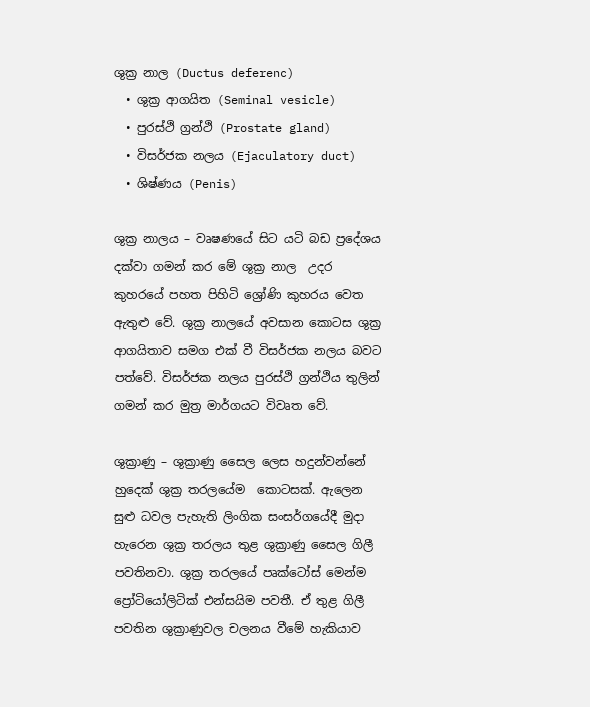ශුක්‍ර නාල (Ductus deferenc)
  • ශුක්‍ර ආගයිත (Seminal vesicle)
  • පුරස්ථි ග්‍රන්ථි (Prostate gland)
  • විසර්ජක නලය (Ejaculatory duct)
  • ශිෂ්ණය (Penis)

ශුක්‍ර නාලය – වෘෂණයේ සිට යටි බඩ ප්‍රදේශය දක්වා ගමන් කර මේ ශුක්‍ර නාල  උදර කුහරයේ පහත පිහිටි ශ්‍රෝණි කුහරය වෙත ඇතුළු වේ. ශුක්‍ර නාලයේ අවසාන කොටස ශුක්‍ර ආගයිතාව සමග එක් වී විසර්ජක නලය බවට පත්වේ. විසර්ජක නලය පුරස්ථි ග්‍රන්ථිය තුලින් ගමන් කර මුත්‍ර මාර්ගයට විවෘත වේ.

ශුක්‍රාණු – ශුක්‍රාණු සෛල ලෙස හදුන්වන්නේ හුදෙක් ශුක්‍ර තරලයේම  කොටසක්. ඇලෙන සුළු ධවල පැහැති ලිංගික සංසර්ගයේදී මුදා හැරෙන ශුක්‍ර තරලය තුළ ශුක්‍රාණු සෛල ගිලී පවතිනවා. ශුක්‍ර තරලයේ පෘක්ටෝස් මෙන්ම ප්‍රෝටියෝලිටික් එන්සයිම පවතී. ඒ තුළ ගිලී පවතින ශුක්‍රාණුවල චලනය වීමේ හැකියාව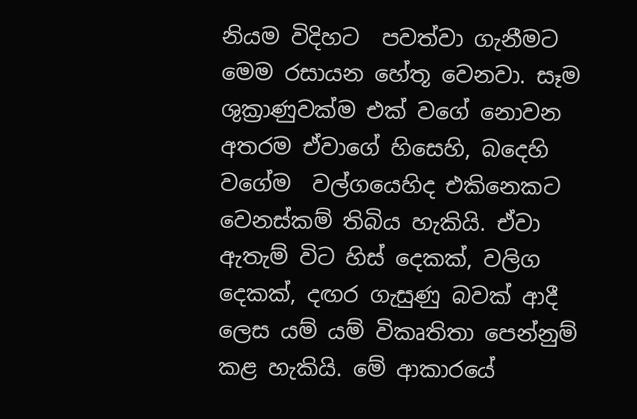නියම විදිහට  පවත්වා ගැනීමට මෙම රසායන හේතූ වෙනවා. සෑම ශුක්‍රාණුවක්ම එක් වගේ නොවන අතරම ඒවාගේ හිසෙහි, බදෙහි වගේම  වල්ගයෙහිද එකිනෙකට වෙනස්කම් තිබිය හැකියි. ඒවා ඇතැම් විට හිස් දෙකක්, වලිග දෙකක්, දඟර ගැසුණු බවක් ආදී ලෙස යම් යම් විකෘතිතා පෙන්නුම් කළ හැකියි. මේ ආකාරයේ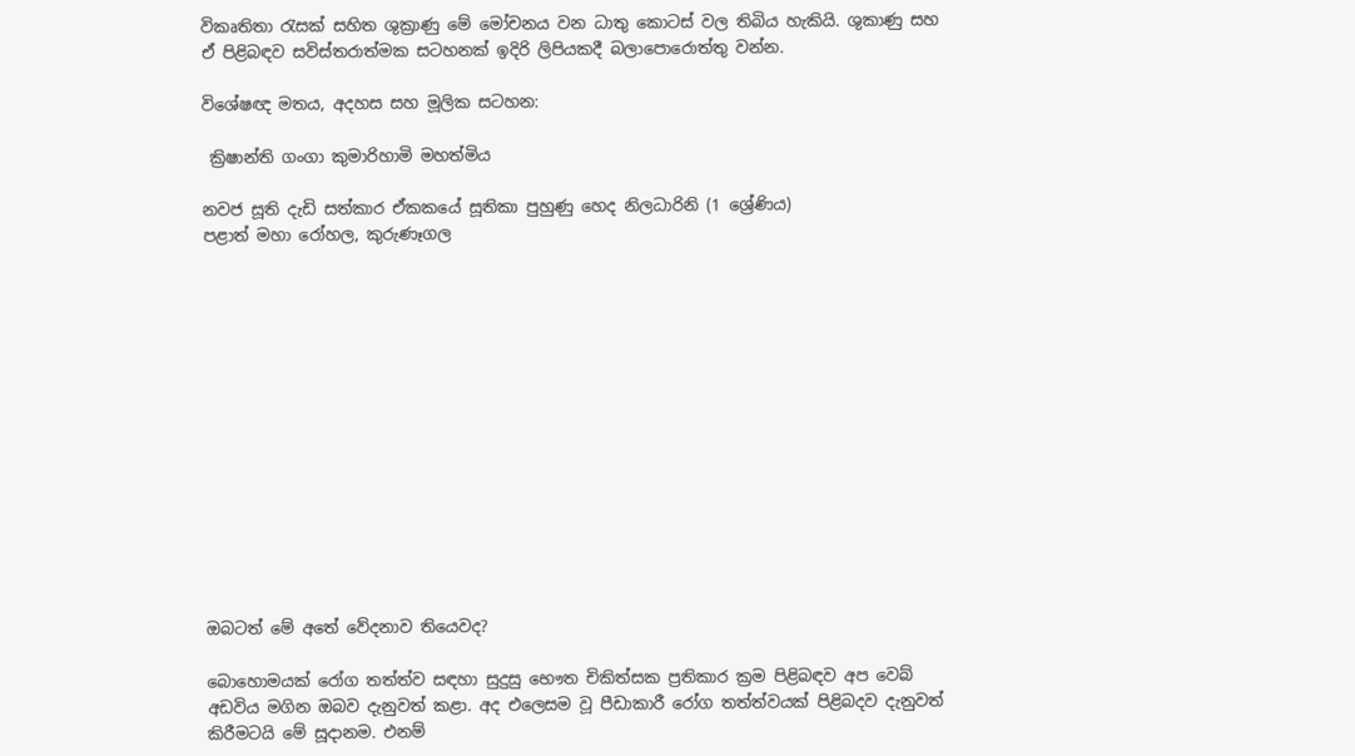විකෘතිතා රැසක් සහිත ශුක්‍රාණු මේ මෝචනය වන ධාතු කොටස් වල තිබිය හැකියි. ශුකාණු සහ ඒ පිළිබඳව සවිස්තරාත්මක සටහනක් ඉදිරි ලිපියකදී බලාපොරොත්තු වන්න.

විශේෂඥ මතය, අදහස සහ මූලික සටහන:

 ක්‍රිෂාන්ති ගංගා කුමාරිහාමි මහත්මිය

නවජ සූති දැඩි සත්කාර ඒකකයේ සූතිකා පුහුණු හෙද නිලධාරිනි (1 ශ්‍රේණිය)
පළාත් මහා රෝහල, කුරුණෑගල














ඔබටත් මේ අතේ වේදනාව තියෙවද?

බොහොමයක් රෝග තත්ත්ව සඳහා සුදුසු භෞත චිකිත්සක ප්‍රතිකාර ක්‍රම පිළිබඳව අප වෙබ් අඩවිය මගින ඔබව දැනුවත් කළා. අද එලෙසම වූ පීඩාකාරී රෝග තත්ත්වයක් පිළිබදව දැනුවත් කිරීමටයි මේ සූදානම. එනම්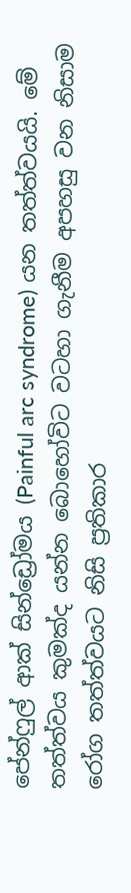පේන්ෆුල් ආක් සින්ඩ්‍රෝමය (Painful arc syndrome) යන තත්ත්වයයි. මේ තත්ත්වය කුමක්ද යන්න බොහෝවිට වටහා ගැනීම අපහසු වන නිසාම රෝග තත්ත්වයට නිසි ප්‍රතිකාර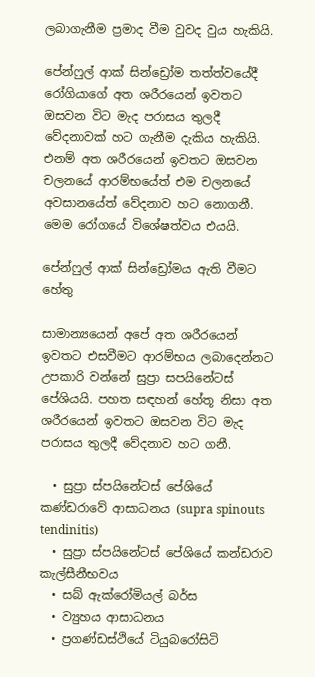ලබාගැනීම ප්‍රමාද වීම වුවද වුය හැකියි.

පේන්ෆුල් ආක් සින්ඩ්‍රෝම තත්ත්වයේදී රෝගියාගේ අත ශරීරයෙන් ඉවතට ඔසවන විට මැද පරාසය තුලදී වේදනාවක් හට ගැනීම දැකිය හැකියි. එනම් අත ශරීරයෙන් ඉවතට ඔසවන චලනයේ ආරම්භයේත් එම චලනයේ අවසානයේත් වේදනාව හට නොගනී. මෙම රෝගයේ විශේෂත්වය එයයි.

පේන්ෆුල් ආක් සින්ඩ්‍රෝමය ඇති වීමට හේතු

සාමාන්‍යයෙන් අපේ අත ශරීරයෙන් ඉවතට එසවීමට ආරම්භය ලබාදෙන්නට උපකාරි වන්නේ සුප්‍රා සපයිනේටස් පේශියයි. පහත සඳහන් හේතූ නිසා අත ශරීරයෙන් ඉවතට ඔසවන විට මැද පරාසය තුලදී වේදනාව හට ගනී.

  • සුප්‍රා ස්පයිනේටස් පේශියේ කණ්ඩරාවේ ආසාධනය (supra spinouts tendinitis)
  • සුප්‍රා ස්පයිනේටස් පේශියේ කන්ඩරාව කැල්සීනීභවය
  • සබ් ඇක්රෝමියල් බර්ස
  • ව්‍යුහය ආසාධනය
  • ප්‍රගණ්ඩස්ථියේ ටියුබරෝසිටි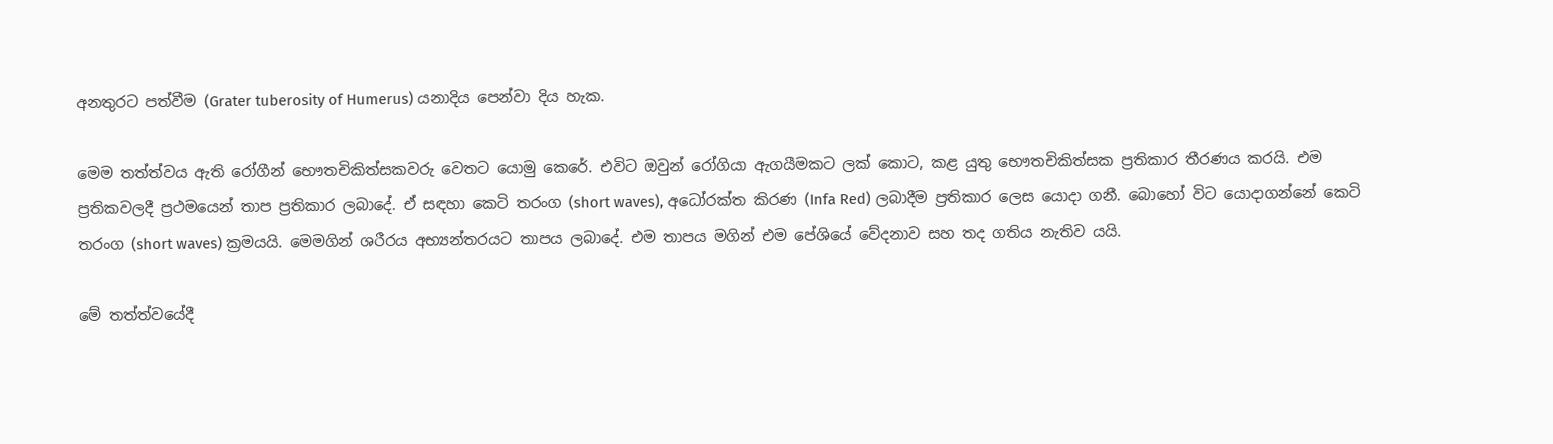අනතුරට පත්වීම (Grater tuberosity of Humerus) යනාදිය පෙන්වා දිය හැක.

මෙම තත්ත්වය ඇති රෝගීන් භෞතචිකිත්සකවරු වෙතට යොමු කෙරේ. එවිට ඔවුන් රෝගියා ඇගයීමකට ලක් කොට, කළ යුතු භෞතචිකිත්සක ප්‍රතිකාර තීරණය කරයි. එම ප්‍රතිකවලදී ප්‍රථමයෙන් තාප ප්‍රතිකාර ලබාදේ. ඒ සඳහා කෙටි තරංග (short waves), අධෝරක්ත කිරණ (Infa Red) ලබාදීම ප්‍රතිකාර ලෙස යොදා ගනී. බොහෝ විට යොදාගන්නේ කෙටි තරංග (short waves) ක්‍රමයයි. මෙමගින් ශරීරය අභ්‍යන්තරයට තාපය ලබාදේ. එම තාපය මගින් එම පේශියේ වේදනාව සහ තද ගතිය නැතිව යයි.

මේ තත්ත්වයේදී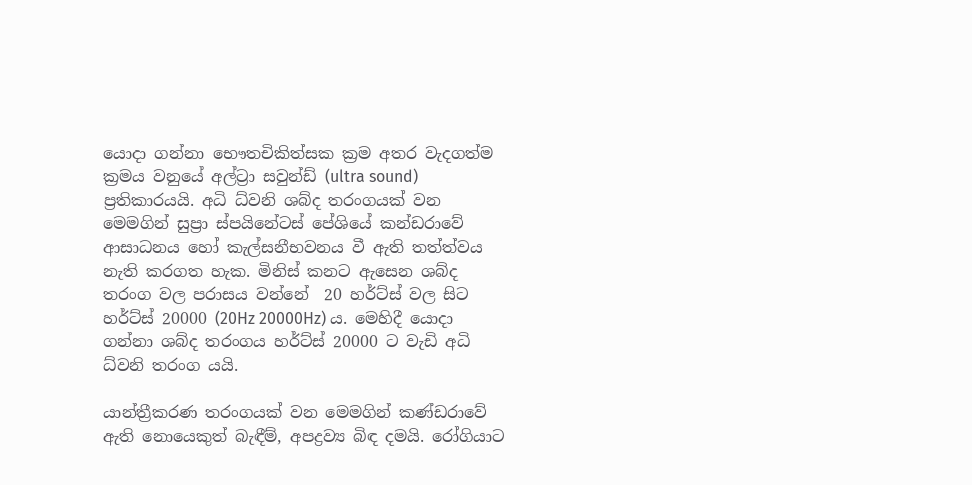යොදා ගන්නා භෞතචිකිත්සක ක්‍රම අතර වැදගත්ම ක්‍රමය වනුයේ අල්ට්‍රා සවුන්ඩ් (ultra sound) ප්‍රතිකාරයයි. අධි ධ්වනි ශබ්ද තරංගයක් වන මෙමගින් සුප්‍රා ස්පයිනේටස් පේශියේ කන්ඩරාවේ ආසාධනය හෝ කැල්සනීභවනය වී ඇති තත්ත්වය නැති කරගත හැක. මිනිස් කනට ඇසෙන ශබ්ද තරංග වල පරාසය වන්නේ  20 හර්ට්ස් වල සිට හර්ට්ස් 20000 (20Hz 20000Hz) ය. මෙහිදී යොදා ගන්නා ශබ්ද තරංගය හර්ට්ස් 20000 ට වැඩි අධි ධ්වනි තරංග යයි.

යාන්ත්‍රීකරණ තරංගයක් වන මෙමගින් කණ්ඩරාවේ ඇති නොයෙකුත් බැඳීම්, අපද්‍රව්‍ය බිඳ දමයි. රෝගියාට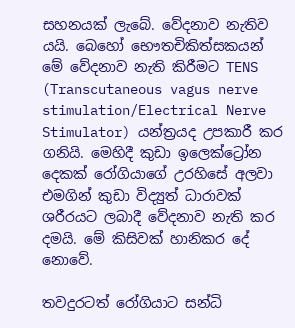සහනයක් ලැබේ. වේදනාව නැතිව යයි. බෙහෝ භෞතචිකිත්සකයන් මේ වේදනාව නැති කිරීමට TENS (Transcutaneous vagus nerve stimulation/Electrical Nerve Stimulator) යන්ත්‍රයද උපකාරී කර ගනියි. මෙහිදී කුඩා ඉලෙක්ට්‍රෝන දෙකක් රෝගියාගේ උරහිසේ අලවා එමගින් කුඩා විද්‍යුත් ධාරාවක් ශරීරයට ලබාදී වේදනාව නැති කර දමයි. මේ කිසිවක් හානිකර දේ නොවේ.

තවදුරටත් රෝගියාට සන්ධි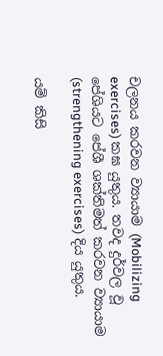චලනය කරවන ව්‍යායාම (Mobilizing exercises) කඝ යුතුය. තවද දුර්වල වූ පේශියට පේශී ශක්තිමත් කරවන ව්‍යායාම (strengthening exercises) දිය යුතුය.

යම් කිසි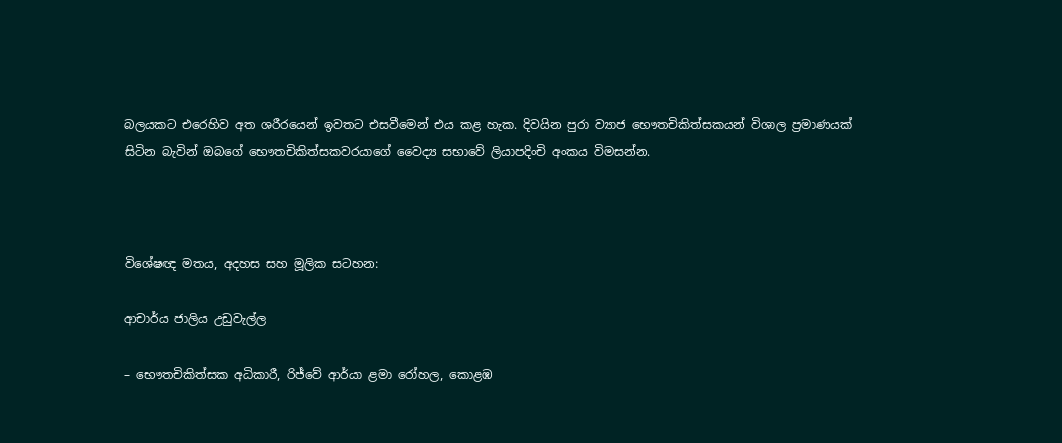බලයකට එරෙහිව අත ශරීරයෙන් ඉවතට එසවීමෙන් එය කළ හැක. දිවයින පුරා ව්‍යාජ භෞතචිකිත්සකයන් විශාල ප්‍රමාණයක් සිටින බැවින් ඔබගේ භෞතචිකිත්සකවරයාගේ වෛද්‍ය සභාවේ ලියාපදිංචි අංකය විමසන්න.



විශේෂඥ මතය, අදහස සහ මූලික සටහන:

ආචාර්ය ජාලිය උඩුවැල්ල

– භෞතචිකිත්සක අධිකාරී, රිජ්වේ ආර්යා ළමා රෝහල, කොළඹ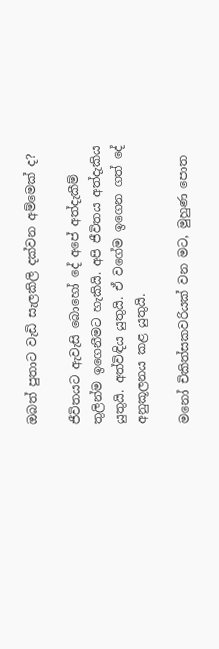ඔබත් පුතාට වැඩි සැලකිලි දක්වන අම්මෙක් ද?

ජීවිතයට ඇවැසි බොහෝ දේ අපේ අත්දැකීම් තුලින්ම ඉගෙනීමට හැකියි. අපි ජීවිතය අත්දැකිය යුතුයි. අත්විඳිය යුතුයි. ඒ වගේම ඉගෙන ගත් දේ අනුකූලනය කළ යුතුයි.

මනෝ චිකිත්සකවරියක් වන මට, මුහුණ පොත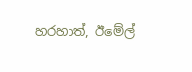හරහාත්, ඊමේල්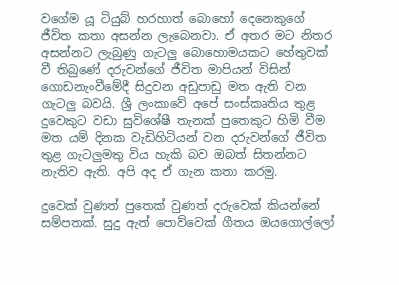වගේම යූ ටියුබ් හරහාත් බොහෝ දෙනෙකුගේ ජීවිත කතා අසන්න ලැබෙනවා. ඒ අතර මට නිතර අසන්නට ලැබුණු ගැටලු බොහොමයකට හේතුවක් වී තිබුණේ දරුවන්ගේ ජීවිත මාපියන් විසින් ගොඩනැංවීමේදී සිදුවන අඩුපාඩු මත ඇති වන ගැටලු බවයි. ශ්‍රී ලංකාවේ අපේ සංස්කෘතිය තුළ දුවෙකුට වඩා සුවිශේෂී තැනක් පුතෙකුට හිමි වීම මත යම් දිනක වැඩිහිටියන් වන දරුවන්ගේ ජීවිත තුළ ගැටලුමතු විය හැකි බව ඔබත් සිතන්නට නැතිව ඇති. අපි අද ඒ ගැන කතා කරමු.

දුවෙක් වුණත් පුතෙක් වුණත් දරුවෙක් කියන්නේ සම්පතක්. සුදු ඇත් පොව්වෙක් ගීතය ඔයගොල්ලෝ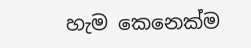හැම කෙනෙක්ම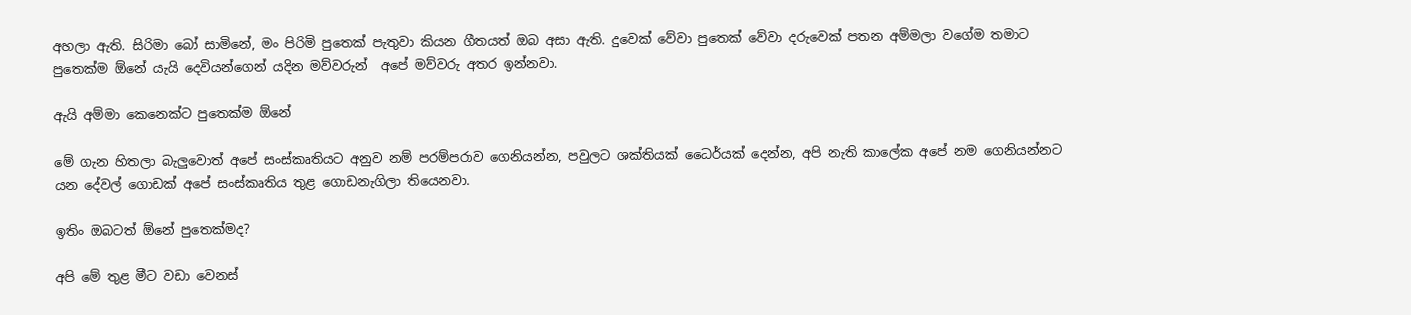අහලා ඇති. සිරිමා බෝ සාමිනේ, මං පිරිමි පුතෙක් පැතුවා කියන ගීතයත් ඔබ අසා ඇති. දුවෙක් වේවා පුතෙක් වේවා දරුවෙක් පතන අම්මලා වගේම තමාට පුතෙක්ම ඕනේ යැයි දෙවියන්ගෙන් යදින මව්වරුන්  අපේ මව්වරු අතර ඉන්නවා.

ඇයි අම්මා කෙනෙක්ට පුතෙක්ම ඕනේ

මේ ගැන හිතලා බැලුවොත් අපේ සංස්කෘතියට අනුව නම් පරම්පරාව ගෙනියන්න, පවුලට ශක්තියක් ධෛර්යක් දෙන්න, අපි නැති කාලේක අපේ නම ගෙනියන්නට යන දේවල් ගොඩක් අපේ සංස්කෘතිය තුළ ගොඩනැගිලා තියෙනවා.

ඉතිං ඔබටත් ඕනේ පුතෙක්මද?

අපි මේ තුළ මීට වඩා වෙනස්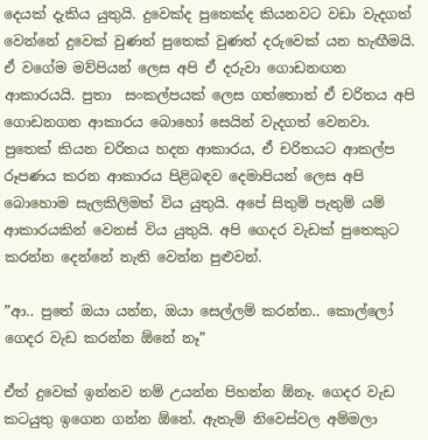දෙයක් දැකිය යුතුයි. දුවෙක්ද පුතෙක්ද කියනවට වඩා වැදගත් වෙන්නේ දුවෙක් වුණත් පු‍තෙක් වුණත් දරුවෙක් යන හැඟීමයි. ඒ වගේම මව්පියන් ලෙස අපි ඒ දරුවා ගොඩනඟන ආකාරයයි. පුතා  සංකල්පයක් ලෙස ගත්තොත් ඒ චරිතය අපි ගොඩනගන ආකාරය බොහෝ සෙයින් වැදගත් වෙනවා. පුතෙක් කියන චරිතය හදන ආකාරය, ඒ චරිතයට ආකල්ප රූපණය කරන ආකාරය පිළිබඳව දෙමාපියන් ලෙස අපි බොහොම සැලකිලිමත් විය යුතුයි. අපේ සිතුම් පැතුම් යම් ආකාරයකින් වෙනස් විය යුතුයි. අපි ගෙදර වැඩක් පුතෙකුට කරන්න දෙන්නේ නැති වෙන්න පුළුවන්.

”ආ.. පුතේ ඔයා යන්න, ඔයා සෙල්ලම් කරන්න.. කොල්ලෝ ගෙදර වැඩ කරන්න ඕනේ නෑ”

ඒත් දුවෙක් ඉන්නව නම් උයන්න පිහන්න ඕනෑ. ගෙදර වැඩ කටයුතු ඉගෙන ගන්න ඕනේ. ඇතැම් නිවෙස්වල අම්මලා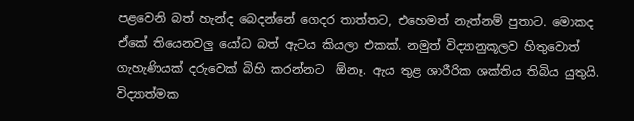පළවෙනි බත් හැන්ද බෙදන්නේ ගෙදර තාත්තට, එහෙමත් නැත්නම් පුතාට. මොකද ඒකේ තියෙනවලු යෝධ බත් ඇටය කියලා එකක්. නමුත් විද්‍යානුකූලව හිතුවොත් ගැහැණියක් දරුවෙක් බිහි කරන්නට  ඕනෑ. ඇය තුළ ශාරීරික ශක්තිය තිබිය යුතුයි. විද්‍යාත්මක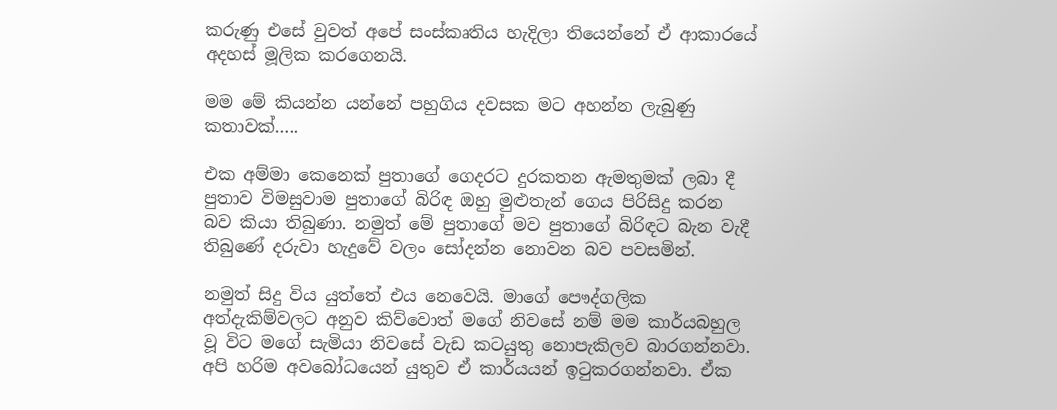කරුණු එසේ වුවත් අපේ සංස්කෘතිය හැදිලා තියෙන්නේ ඒ ආකාරයේ අදහස් මූලික කරගෙනයි.

මම මේ කියන්න යන්නේ පහුගිය දවසක මට අහන්න ලැබුණු කතාවක්…..

එක අම්මා කෙනෙක් පුතාගේ ගෙදරට දුරකතන ඇමතුමක් ලබා දී පුතාව විමසුවාම පුතාගේ බිරිඳ ඔහු මුළුතැන් ගෙය පිරිසිදු කරන බව කියා තිබුණා. නමුත් ‍මේ පුතාගේ මව පුතාගේ බිරිඳට බැන වැදී තිබුණේ දරුවා හැදුවේ වලං සෝදන්න නොවන බව පවසමින්.

නමුත් සිදු විය යුත්තේ එය නෙවෙයි. මාගේ පෞද්ගලික අත්දැකිම්වලට අනුව කිව්වොත් මගේ නිවසේ නම් මම කාර්යබහුල වූ විට මගේ සැමියා නිවසේ වැඩ ක‍ටයුතු නොපැකිලව බාරගන්නවා. අපි හරිම අවබෝධයෙන් යුතුව ඒ කාර්යයන් ඉටුකරගන්නවා. ඒක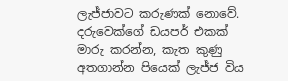ලැජ්ජාවට කරුණක් නොවේ. දරුවෙක්ගේ ඩයපර් එකක් මාරු කරන්න, කැත කුණු අතගාන්න පියෙක් ලැජ්ජ විය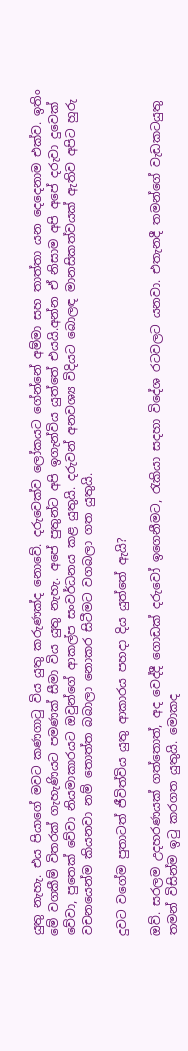යුතු නැහැ. එය පියාගේ මවට කණගාටු විය යුතු කරුණක්ද නොවේ. දරුවෙක්ව ලෝකයට ගේන්නේ අම්මා සහ තාත්තා යන දෙදෙනාම එක්ව. ඉතිං මේ වගකීම් විතරක් ගැහැණියට පමණක් සීමා විය යුතු නැහැ. අපේ පුතුන්ට අපි ඉගැන්විය යුත්තේ එයයි.අන්න ඒ නිසාම අපි අපේ දරුවා දුවෙක් වේවා, පුතෙක් වේවා නියමාකාරයට ඔවුන්ගේ ආකල්ප සංවර්ධනය කළ යුතුයි. දරුවන් අනවශ්‍ය විදියට බොලඳ මානසිකත්වයක් ඇතිව අපිට හුරු වචනයෙන්ම කියනවා නම් තොත්ත බබාලා නොකර සිටීමට වගබලා ගත යුතුයි.

දුවට වගේම පුතාටත් ජීවිත්විය යුතු ආකාරය පහදා දිය යුත්තේ ඇයි?

ඔව්. සරලම උදහරණයක් ගත්තොත්, අද වෙද්දී ගොඩක් දරුවෝ ඉගෙනීමට, රැකියා සදහා විදේශ රටවලට යනවා. එතැනදී තමන්ගේ වැඩකටයුතු තමන් විසින්ම ඉටු කරගත යුතුයි. මොකද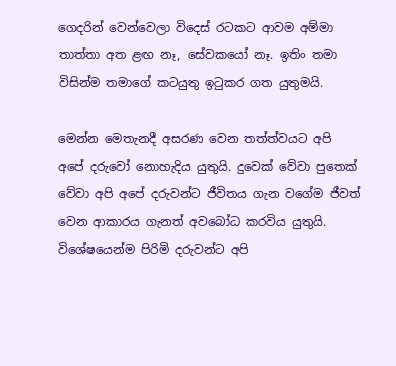ගෙදරින් වෙන්වෙලා විදෙස් රටකට ආවම අම්මා තාත්තා අත ළඟ නෑ, සේව‍ක‍යෝ නෑ. ඉතිං තමා විසින්ම තමාගේ කටයුතු ඉටුකර ගත යුතුමයි.

මෙන්න මෙතැනදී අසරණ වෙන තත්ත්වයට අපි අපේ දරුවෝ නොහැදිය යුතුයි. දුවෙක් වේවා පුතෙක් වේවා අපි අපේ දරුවන්ට ජීවිතය ගැන වගේම ජීවත් වෙන ආකාරය ගැනත් අවබෝධ කරවිය යුතුයි. විශේෂයෙන්ම පිරිමි දරුවන්ට අපි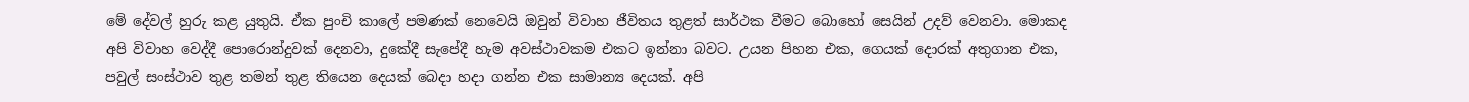මේ දේවල් හුරු කළ යුතුයි. ඒක පුංචි කාලේ පමණක් නෙවෙයි ඔවුන් විවාහ ජීවිතය තුළත් සාර්ථක වීමට බොහෝ සෙයින් උදව් වෙනවා. මොකද අපි විවාහ වෙද්දී පොරොන්දුවක් දෙනවා, දුකේදී සැපේදී හැම අවස්ථාවකම එකට ඉන්නා බවට. උයන පිහන එක, ගෙයක් දොරක් අතුගාන එක, පවුල් සංස්ථාව තුළ තමන් තුළ තියෙන දෙයක් බෙදා හදා ගන්න එක සාමාන්‍ය දෙයක්. අපි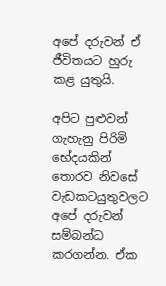අපේ දරුවන් ඒ ජීවිතයට හුරු කළ යුතුයි.

අපිට පුළුවන් ගැහැනු පිරිමි භේදයකින් තොරව නි‍වසේ වැඩකටයුතුවලට අපේ දරුවන් සම්බන්ධ කරගන්න. ඒක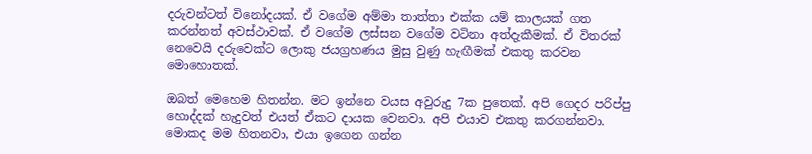දරුවන්ටත් විනෝදයක්. ඒ වගේම අම්මා තාත්තා එක්ක යම් කාලයක් ගත කරන්නත් අවස්ථාවක්. ඒ වගේම ලස්සන වගේම වටිනා අත්දැකීමක්. ඒ විතරක් නෙවෙයි දරුවෙක්ට ලොකු ජයග්‍රහණය මුසු වුණු හැඟීමක් එකතු කරවන මොහොතක්.

ඔබත් මෙහෙම හිතන්න. මට ඉන්නෙ වයස අවුරුදු 7ක පුතෙක්. අපි ගෙදර පරිප්පු හොද්දක් හැදු‍වත් එයත් ඒකට දායක වෙනවා. අපි එයාව එකතු කරගන්නවා. මොකද මම හිතනවා, එයා ඉගෙන ගන්න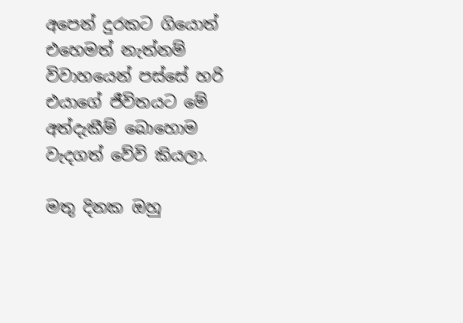අපෙන් දුරකට ගියොත් එහෙමත් නැත්නම් විවාහයෙන් පස්සේ හරි එයාගේ ජීවිතයට මේ අත්දැකීම් බොහොම වැදගත් වේවි කියලා.

මතු දිනක ඔහු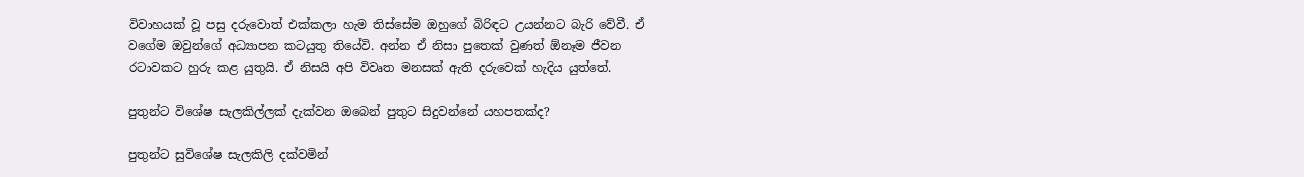විවාහයක් වූ පසු දරුවොත් එක්කලා හැම තිස්සේම ඔහුගේ බිරිඳට උයන්නට බැරි වේවී. ඒ වගේම ඔවුන්ගේ අධ්‍යාපන කටයුතු තියේවි. අන්න ඒ නිසා පුතෙක් වුණත් ඕනෑම ජීවන රටාවකට හුරු කළ යුතුයි. ඒ නිසයි අපි විවෘත මනසක් ඇති දරුවෙක් හැදිය යුත්තේ.

පුතුන්ට විශේෂ සැලකිල්ලක් දැක්වන ඔබෙන් පුතුට සිදුවන්නේ යහපතක්ද?

පුතුන්ට සුවිශේෂ සැලකිලි දක්වමින්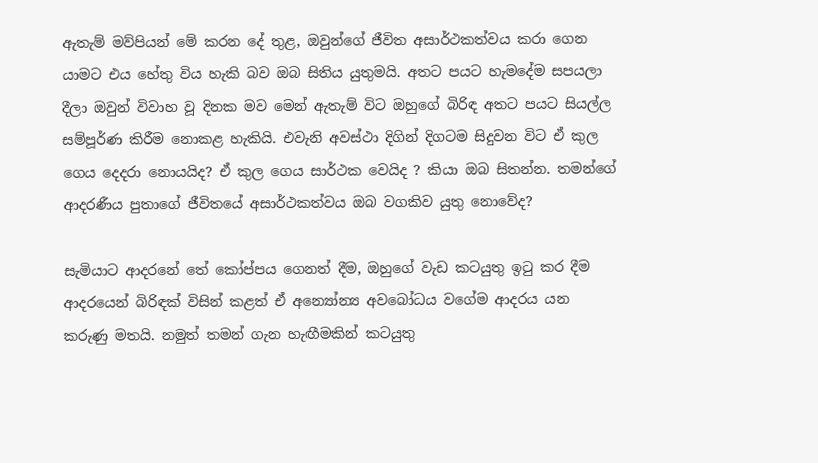ඇතැම් මව්පියන් මේ කරන දේ තුළ, ඔවුන්ගේ ජීවිත අසාර්ථකත්වය කරා ගෙන යාමට එය හේතු විය හැකි බව ඔබ සිතිය යුතුමයි. අතට පයට හැමදේම සපයලා දීලා ඔවුන් විවාහ වූ දිනක මව මෙන් ඇතැම් විට ඔහුගේ බිරිඳ අතට පයට සියල්ල සම්පූර්ණ කිරීම නොකළ හැකියි. එවැනි අවස්ථා දිගින් දිගටම සිදුවන විට ඒ කුල ගෙය දෙදරා නොයයිද? ඒ කුල ගෙය සාර්ථක වෙයිද ? කියා ඔබ සිතන්න. තමන්ගේ ආදරණීය පුතාගේ ජීවිතයේ අසාර්ථකත්වය ඔබ වගකිව යුතු නොවේද?

සැමියාට ආදරනේ තේ කෝප්පය ගෙනත් දීම, ඔහුගේ වැඩ කටයුතු ඉටු කර දීම ආදරයෙන් බිරිඳක් විසින් කළත් ඒ අන්‍යෝන්‍ය අවබෝධය වගේම ආදරය යන කරුණු මතයි. නමුත් තමන් ගැන හැඟීමකින් කටයුතු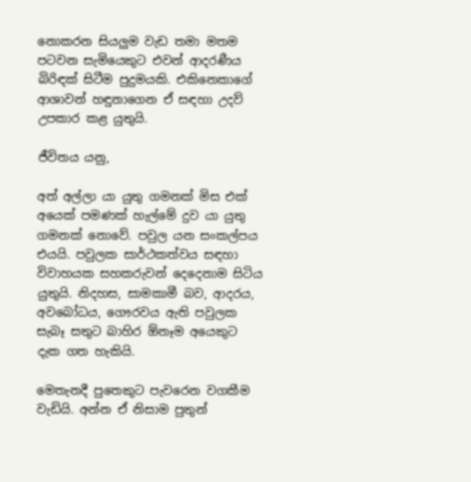නොකරන සියලුම වැඩ තමා මතම පටවන සැමියෙකුට එවන් ආදරණීය බිරිඳක් සිටීම පුදුමයකි. එකිනෙකාගේ ආශාවන් හඳුනාගෙන ඒ සඳහා උදව් උපකාර කළ යුතුයි.

ජීවිතය යනු,

අත් අල්ලා යා යුතු ගමනක් මිස එක් අයෙක් පමණක් හැල්මේ දුව යා යුතු ගමනක් නොවේ. පවුල යන සංකල්පය එයයි. පවුලක සාර්ථකත්වය සඳහා විවාහයක සහකරුවන් දෙදෙනාම සිටිය යුතුයි. නිදහස, සාමකාමී බව, ආදරය, අවබෝධය, ගෞරවය ඇති පවුලක සැබෑ සතුට බාහිර ඕනෑම අයෙකුට දැක ගත හැකියි.

මෙතැනදී පුතෙකුට පැවරෙන වගකීම වැඩියි. අන්න ඒ නිසාම පුතුන්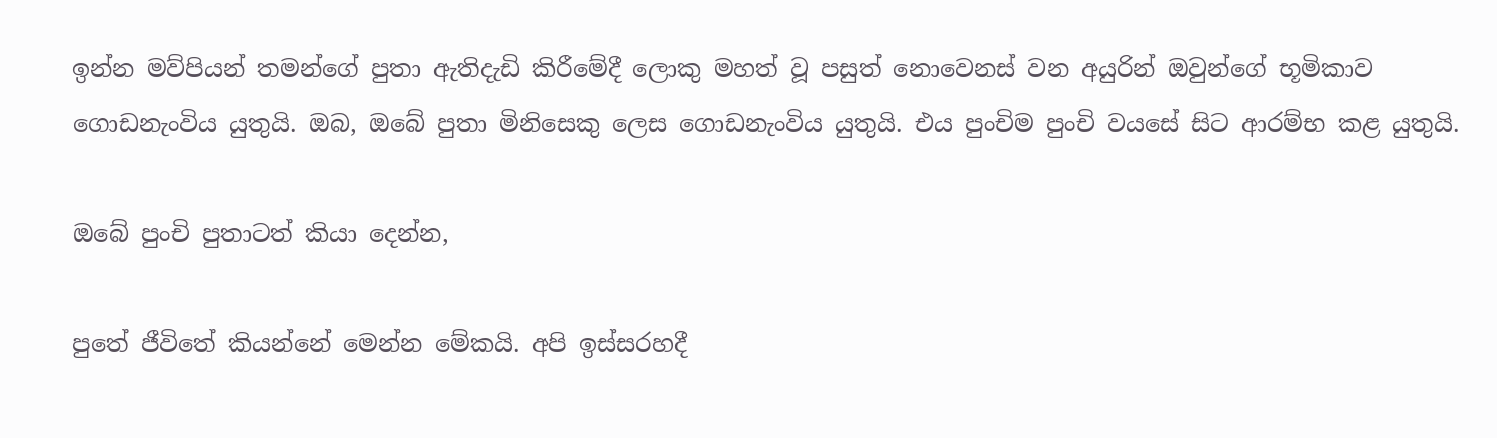ඉන්න මව්පියන් තමන්ගේ පුතා ඇතිදැඩි කිරීමේදී ලොකු මහත් වූ පසුත් නොවෙනස් වන අයුරින් ඔවුන්ගේ භූමිකාව ගොඩනැංවිය යුතුයි. ඔබ, ඔබේ පුතා මිනිසෙකු ලෙස ගොඩනැංවිය යුතුයි. එය පුංචිම පුංචි වයසේ සිට ආරම්භ කළ යුතුයි.

ඔබේ පුංචි පුතාටත් කියා දෙන්න,

පුතේ ජීවිතේ කියන්නේ මෙන්න මේකයි. අපි ඉස්සරහදී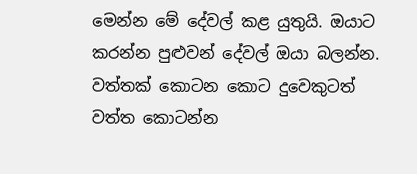මෙන්න මේ දේවල් කළ යුතුයි. ඔයාට කරන්න පුළුවන් දේවල් ඔයා බලන්න. වත්තක් කොටන කොට දුවෙකුටත් වත්ත කොටන්න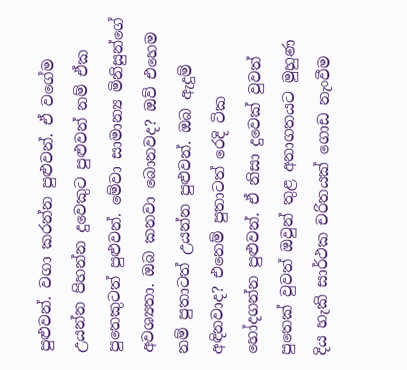පුළුවන්. වගා කරන්න පුළුවන්. ඒ වගේම උයන්න පිහන්න දුවෙකුට පුළුවන් නම් ඒක පුතෙකුටත් පුළුවන්. මේවා සාමාන්‍ය මිනිසුන්ගේ අවශ්‍යතා. ඔබ කනවා බොනවද? ඔව් එහෙම නම් පුතාටත් උයන්න පුළුවන්. ඔබ ඇදුම් අඳිනවාද? එනෙම් පුතාටත් රෙදි ටික හෝදගන්න පුළුවන්. ඒ නිසා දුවෙක් වුවත් පුතෙක් වුවත් ඔවුන් තුළ අනාගතයට මුහුණ දිය හැකි සාර්ථක චරිතයක් ගොඩ නැංවීම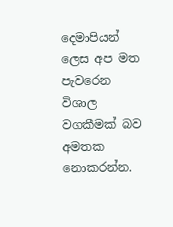දෙමාපියන් ලෙස අප මත පැවරෙන විශාල වගකීමක් බව අමතක නොකරන්න.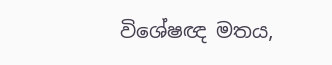විශේෂඥ මතය,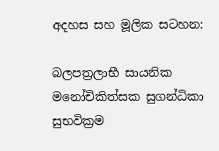අදහස සහ මූලික සටහන:

බලපත්‍රලාභී සායනික මනෝචිකිත්සක සුගන්ධිකා සුභවික්‍රම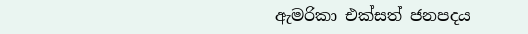ඇමරිකා එක්සත් ජනපදය